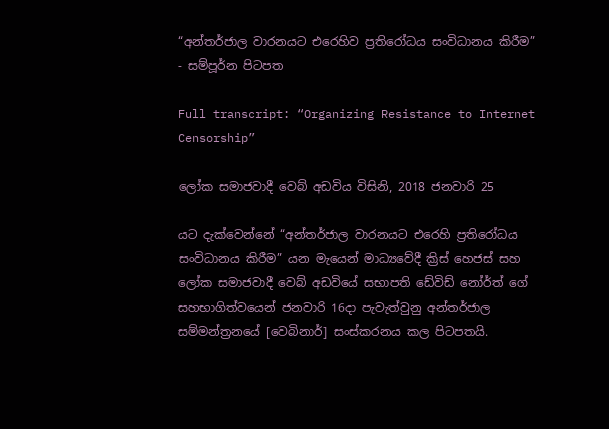“අන්තර්ජාල වාරනයට එරෙහිව ප්‍රතිරෝධය සංවිධානය කිරීම” - සම්පූර්න පිටපත

Full transcript: “Organizing Resistance to Internet Censorship”

ලෝක සමාජවාදී වෙබ් අඩවිය විසිනි, 2018 ජනවාරි 25

යට දැක්වෙන්නේ “අන්තර්ජාල වාරනයට එරෙහි ප්‍රතිරෝධය සංවිධානය කිරීම” යන මැයෙන් මාධ්‍යවේදී ක්‍රිස් හෙජස් සහ ලෝක සමාජවාදී වෙබ් අඩවියේ සභාපති ඩේවිඩ් නෝර්ත් ගේ සහභාගිත්වයෙන් ජනවාරි 16දා පැවැත්වුනු අන්තර්ජාල සම්මන්ත්‍රනයේ [වෙබිනාර්] සංස්කරනය කල පිටපතයි.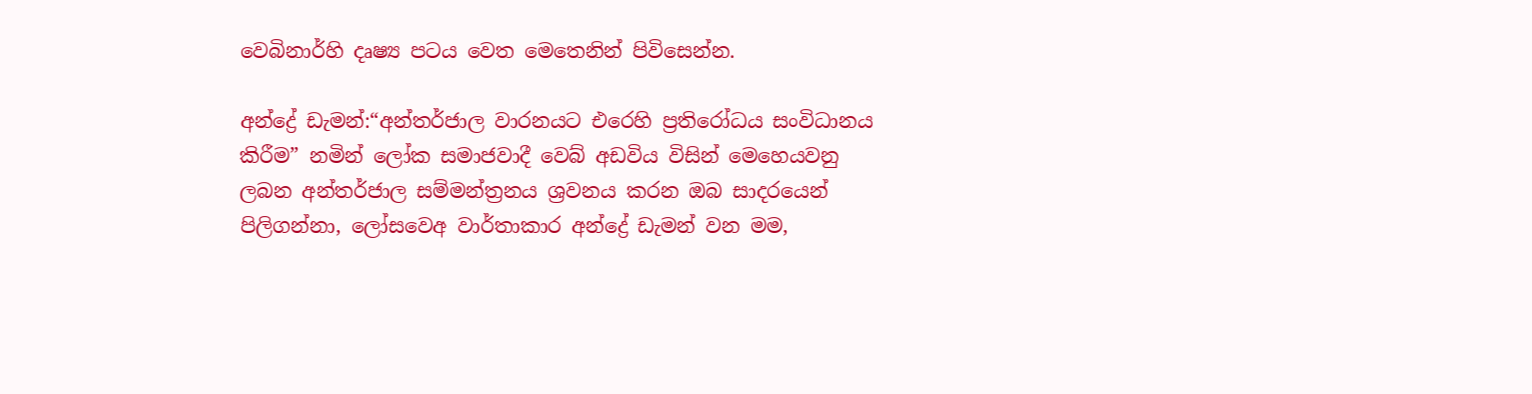වෙබිනාර්හි දෘෂ්‍ය පටය වෙත මෙතෙනින් පිවිසෙන්න.

අන්ද්‍රේ ඩැමන්:“අන්තර්ජාල වාරනයට එරෙහි ප්‍රතිරෝධය සංවිධානය කිරීම” නමින් ලෝක සමාජවාදී වෙබ් අඩවිය විසින් මෙහෙයවනු ලබන අන්තර්ජාල සම්මන්ත්‍රනය ශ්‍රවනය කරන ඔබ සාදරයෙන් පිලිගන්නා, ලෝසවෙඅ වාර්තාකාර අන්ද්‍රේ ඩැමන් වන මම,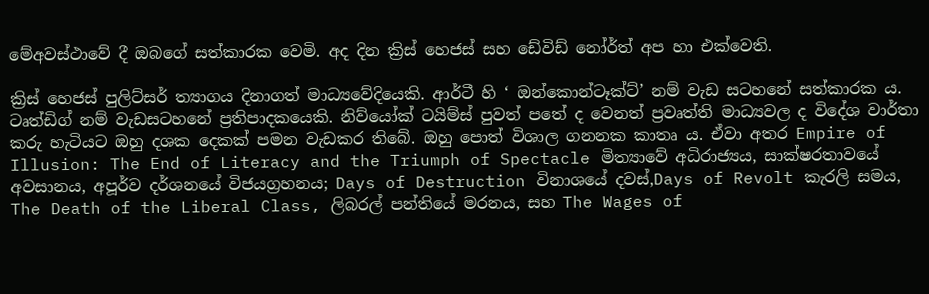මේඅවස්ථාවේ දී ඔබගේ සත්කාරක වෙමි. අද දින ක්‍රිස් හෙජස් සහ ඩේවිඩ් නෝර්ත් අප හා එක්වෙති.

ක්‍රිස් හෙජස් පුලිට්සර් ත්‍යාගය දිනාගත් මාධ්‍යවේදියෙකි. ආර්ටී හි ‘ ඔන්කොන්ට‍ෑක්ට්’ නම් වැඩ සටහනේ සත්කාරක ය. ටෘත්ඩිග් නම් වැඩසටහනේ ප්‍රතිපාදකයෙකි. නිව්යෝක් ටයිම්ස් පුවත් පතේ ද වෙනත් ප්‍රවෘත්ති මාධ්‍යවල ද විදේශ වාර්තා කරු හැටියට ඔහු දශක දෙකක් පමන වැඩකර තිබේ. ඔහු පොත් විශාල ගනනක කාතෘ ය. ඒවා අතර Empire of Illusion: The End of Literacy and the Triumph of Spectacle මිත්‍යාවේ අධිරාජ්‍යය, සාක්ෂරතාවයේ අවසානය, අපූර්ව දර්ශනයේ විජයග්‍රහනය; Days of Destruction විනාශයේ දවස්,Days of Revolt කැරලි සමය, The Death of the Liberal Class, ලිබරල් පන්තියේ මරනය, සහ The Wages of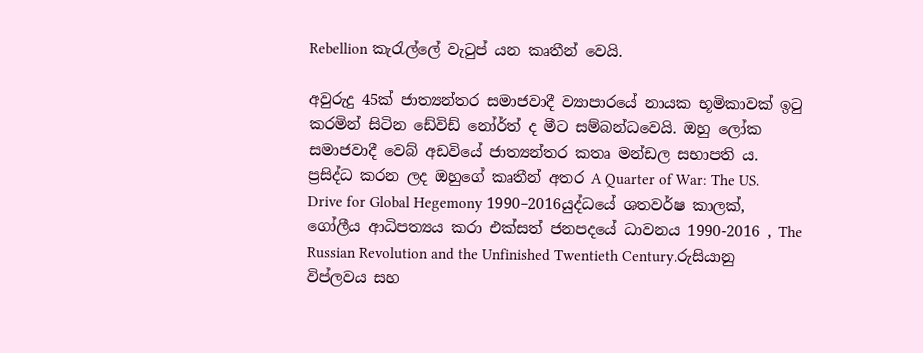Rebellion කැරැල්ලේ වැටුප් යන කෘතීන් වෙයි.

අවුරුදු 45ක් ජාත්‍යන්තර සමාජවාදී ව්‍යාපාරයේ නායක භූමිකාවක් ඉටු කරමින් සිටින ඩේවිඩ් නෝර්ත් ද මීට සම්බන්ධවෙයි. ඔහු ලෝක සමාජවාදී වෙබ් අඩවියේ ජාත්‍යන්තර කතෘ මන්ඩල සභාපති ය. ප්‍රසිද්ධ කරන ලද ඔහුගේ කෘතීන් අතර A Quarter of War: The US. Drive for Global Hegemony 1990–2016යුද්ධයේ ශතවර්ෂ කාලක්, ගෝලීය ආධිපත්‍යය කරා එක්සත් ජනපදයේ ධාවනය 1990-2016 , The Russian Revolution and the Unfinished Twentieth Century.රුසියානු විප්ලවය සහ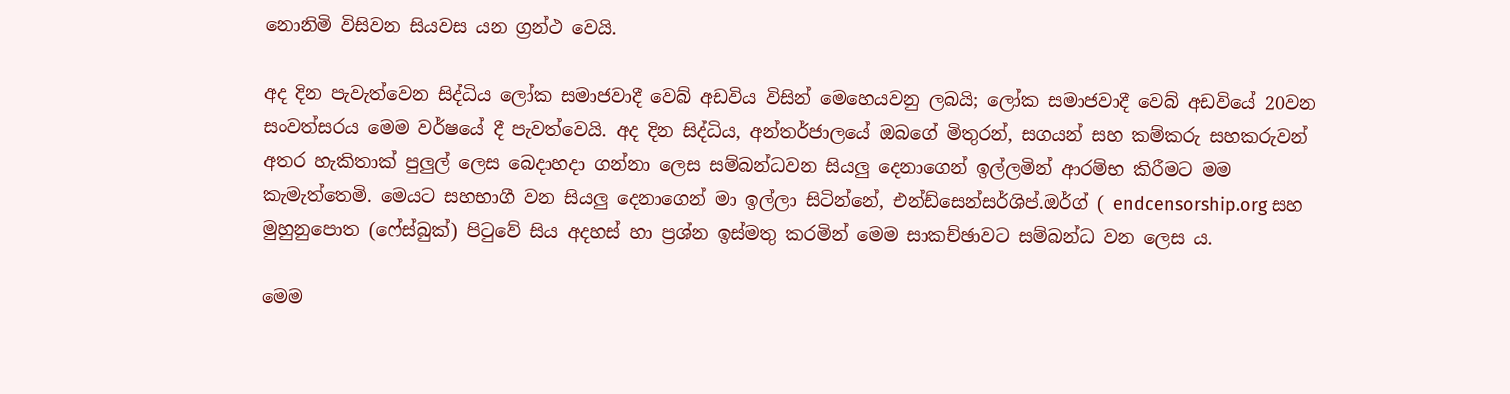නොනිමි විසිවන සියවස යන ග්‍රන්ථ වෙයි.

අද දින පැවැත්වෙන සිද්ධිය ලෝක සමාජවාදී වෙබ් අඩවිය විසින් මෙහෙයවනු ලබයි; ලෝක සමාජවාදී වෙබ් අඩවියේ 20වන සංවත්සරය මෙම වර්ෂයේ දී පැවත්වෙයි. අද දින සිද්ධිය, අන්තර්ජාලයේ ඔබගේ මිතුරන්, සගයන් සහ කම්කරු සහකරුවන් අතර හැකිතාක් පුලුල් ලෙස බෙදාහදා ගන්නා ලෙස සම්බන්ධවන සියලු දෙනාගෙන් ඉල්ලමින් ආරම්භ කිරීමට මම කැමැත්තෙමි. මෙයට සහභාගී වන සියලු දෙනාගෙන් මා ඉල්ලා සිටින්නේ, එන්ඩ්සෙන්සර්ශිප්.ඔර්ග් ( endcensorship.org සහ මුහුනුපොත (ෆේස්බුක්) පිටුවේ සිය අදහස් හා ප්‍රශ්න ඉස්මතු කරමින් මෙම සාකච්ඡාවට සම්බන්ධ වන ලෙස ය.

මෙම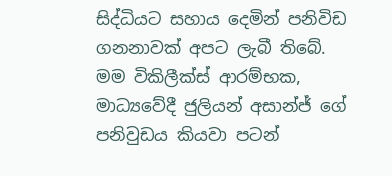සිද්ධියට සහාය දෙමින් පනිවිඩ ගනනාවක් අපට ලැබී තිබේ. මම විකිලීක්ස් ආරම්භක, මාධ්‍යවේදී ජුලියන් අසාන්ජ් ගේ පනිවුඩය කියවා පටන්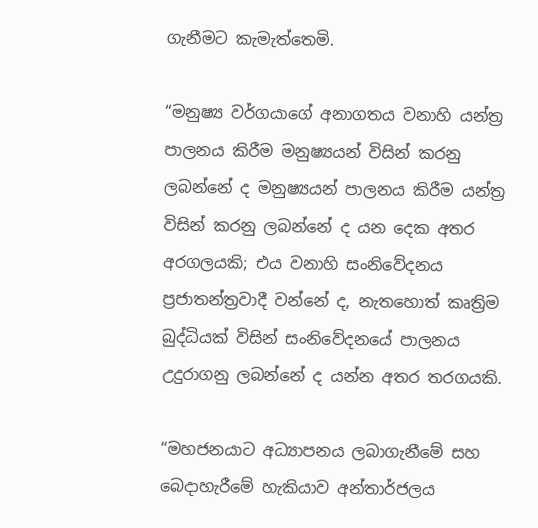ගැනීමට කැමැත්තෙමි.

“මනුෂ්‍ය වර්ගයාගේ අනාගතය වනාහි යන්ත්‍ර පාලනය කිරීම මනුෂ්‍යයන් විසින් කරනු ලබන්නේ ද මනුෂ්‍යයන් පාලනය කිරීම යන්ත්‍ර විසින් කරනු ලබන්නේ ද යන දෙක අතර අරගලයකි; එය වනාහි සංනිවේදනය ප්‍රජාතන්ත්‍රවාදී වන්නේ ද, නැතහොත් කෘත්‍රිම බුද්ධියක් විසින් සංනිවේදනයේ පාලනය උදුරාගනු ලබන්නේ ද යන්න අතර තරගයකි.

“මහජනයාට අධ්‍යාපනය ලබාගැනීමේ සහ බෙදාහැරීමේ හැකියාව අන්තාර්ජලය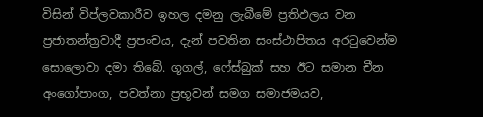විසින් විප්ලවකාරීව ඉහල දමනු ලැබීමේ ප්‍රතිඵලය වන ප්‍රජාතන්ත්‍රවාදී ප්‍රපංචය, දැන් පවතින සංස්ථාපිතය අරටුවෙන්ම සොලොවා දමා තිබේ. ගූගල්, ෆේස්බුක් සහ ඊට සමාන චීන අංගෝපාංග, පවත්නා ප්‍රභූවන් සමග සමාජමයව,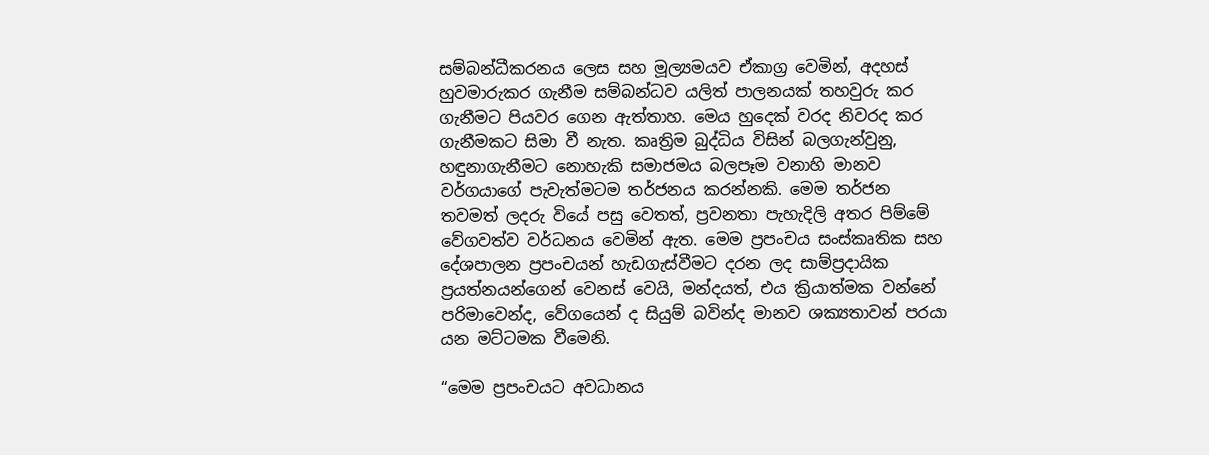සම්බන්ධීකරනය ලෙස සහ මූල්‍යමයව ඒකාග්‍ර වෙමින්, අදහස් හුවමාරුකර ගැනීම සම්බන්ධව යලිත් පාලනයක් තහවුරු කර ගැනීමට පියවර ගෙන ඇත්තාහ. මෙය හුදෙක් වරද නිවරද කර ගැනීමකට සිමා වී නැත. කෘත්‍රිම බුද්ධිය විසින් බලගැන්වුනු, හඳුනාගැනීමට නොහැකි සමාජමය බලපෑම වනාහි මානව වර්ගයාගේ පැවැත්මටම තර්ජනය කරන්නකි. මෙම තර්ජන තවමත් ලදරු වියේ පසු වෙතත්, ප්‍රවනතා පැහැදිලි අතර පිම්මේ වේගවත්ව වර්ධනය වෙමින් ඇත. මෙම ප්‍රපංචය සංස්කෘතික සහ දේශපාලන ප්‍රපංචයන් හැඩගැස්වීමට දරන ලද සාම්ප්‍රදායික ප්‍රයත්නයන්ගෙන් වෙනස් වෙයි, මන්දයත්, එය ක්‍රියාත්මක වන්නේ පරිමාවෙන්ද, වේගයෙන් ද සියුම් බවින්ද මානව ශක්‍යතාවන් පරයා යන මට්ටමක වීමෙනි.

“මෙම ප්‍රපංචයට අවධානය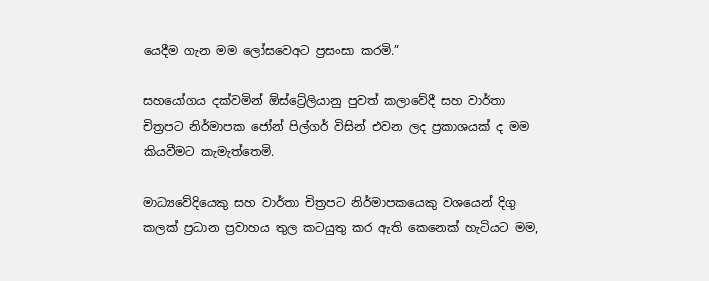යෙදීම ගැන මම ලෝසවෙඅට ප්‍රසංසා කරමි.”

සහයෝගය දක්වමින් ඕස්ට්‍රේලියානු පුවත් කලාවේදී සහ වාර්තා චිත්‍රපට නිර්මාපක ජෝන් පිල්ගර් විසින් එවන ලද ප්‍රකාශයක් ද මම කියවීමට කැමැත්තෙමි.

මාධ්‍යවේදියෙකු සහ වාර්තා චිත්‍රපට නිර්මාපකයෙකු වශයෙන් දිගු කලක් ප්‍රධාන ප්‍රවාහය තුල කටයුතු කර ඇති කෙනෙක් හැටියට මම,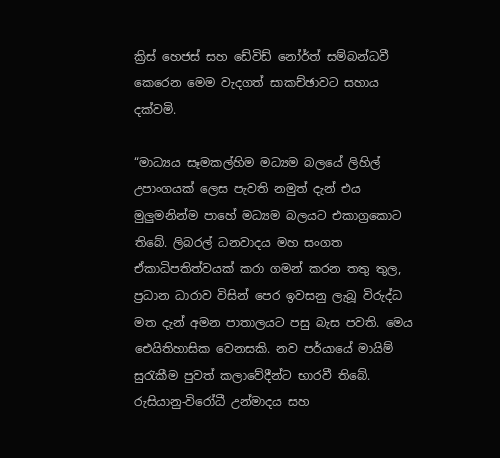ක්‍රිස් හෙජස් සහ ඩේවිඩ් නෝර්ත් සම්බන්ධවී කෙරෙන මෙම වැදගත් සාකච්ඡාවට සහාය දක්වමි.

“මාධ්‍යය සෑමකල්හිම මධ්‍යම බලයේ ලිහිල් උපාංගයක් ලෙස පැවති නමුත් දැන් එය මුලුමනින්ම පාහේ මධ්‍යම බලයට එකාග්‍රකොට තිබේ. ලිබරල් ධනවාදය මහ සංගත ඒකාධිපතිත්වයක් කරා ගමන් කරන තතු තුල, ප්‍රධාන ධාරාව විසින් පෙර ඉවසනු ලැබූ විරුද්ධ මත දැන් අමන පාතාලයට පසු බැස පවති. මෙය ඓයිතිහාසික වෙනසකි. නව පර්යායේ මායිම් සුරැකීම පුවත් කලාවේදීන්ට භාරවී තිබේ. රුසියානු-විරෝධී උන්මාදය සහ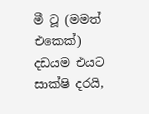මී ටූ (මමත් එකෙක්) දඩයම එයට සාක්ෂි දරයි,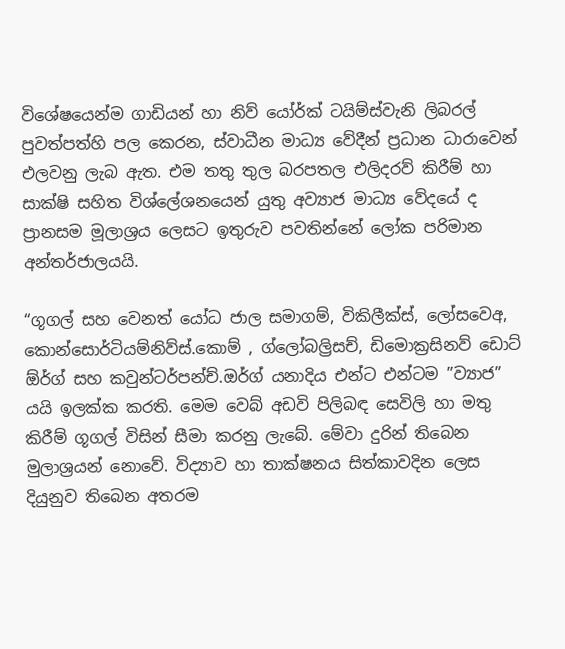විශේෂයෙන්ම ගාඩියන් හා නිව් යෝර්ක් ටයිම්ස්වැනි ලිබරල් පුවත්පත්හි පල කෙරන, ස්වාධීන මාධ්‍ය වේදීන් ප්‍රධාන ධාරාවෙන් එලවනු ලැබ ඇත. එම තතු තුල බරපතල එලිදරව් කිරීම් හා සාක්ෂි සහිත විශ්ලේශනයෙන් යුතු අව්‍යාජ මාධ්‍ය වේදයේ ද ප්‍රානසම මූලාශ්‍රය ලෙසට ඉතුරුව පවතින්නේ ලෝක පරිමාන අන්තර්ජාලයයි.

“ගූගල් සහ වෙනත් යෝධ ජාල සමාගම්, විකිලීක්ස්, ලෝසවෙඅ, කොන්සොර්ටියම්නිව්ස්.කොම් , ග්ලෝබල්‍රිසච්, ඩිමොක්‍රසිනව් ඩොට් ඕර්ග් සහ කවුන්ටර්පන්ච්.ඔර්ග් යනාදිය එන්ට එන්ටම ”ව්‍යාජ” යයි ඉලක්ක කරති. මෙම වෙබ් අඩවි පිලිබඳ සෙවිලි හා මතු කිරීම් ගූගල් විසින් සීමා කරනු ලැබේ. මේවා දුරින් තිබෙන මුලාශ්‍රයන් නොවේ. විද්‍යාව හා තාක්ෂනය සිත්කාවදින ලෙස දියුනුව තිබෙන අතරම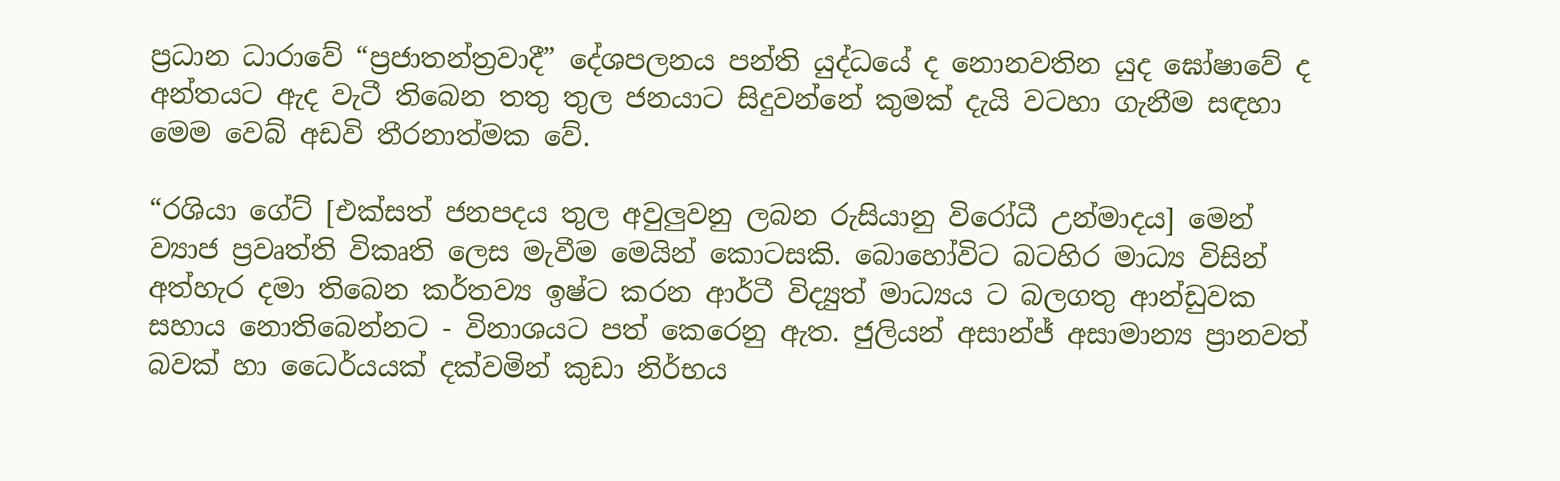ප්‍රධාන ධාරාවේ “ප්‍රජාතන්ත්‍රවාදී” දේශපලනය පන්ති යුද්ධයේ ද නොනවතින යුද ඝෝෂාවේ ද අන්තයට ඇද වැටී තිබෙන තතු තුල ජනයාට සිදුවන්නේ කුමක් දැයි වටහා ගැනීම සඳහා මෙම වෙබ් අඩවි තීරනාත්මක වේ.

“රශියා ගේට් [එක්සත් ජනපදය තුල අවුලුවනු ලබන රුසියානු විරෝධී උන්මාදය] මෙන් ව්‍යාජ ප්‍රවෘත්ති විකෘති ලෙස මැවීම මෙයින් කොටසකි. බොහෝවිට බටහිර මාධ්‍ය විසින් අත්හැර දමා තිබෙන කර්තව්‍ය ඉෂ්ට කරන ආර්ටී විද්‍යුත් මාධ්‍යය ට බලගතු ආන්ඩුවක සහාය නොතිබෙන්නට - විනාශයට පත් කෙරෙනු ඇත. ජුලියන් අසාන්ජ් අසාමාන්‍ය ප්‍රානවත් බවක් හා ධෛර්යයක් දක්වමින් කුඩා නිර්භය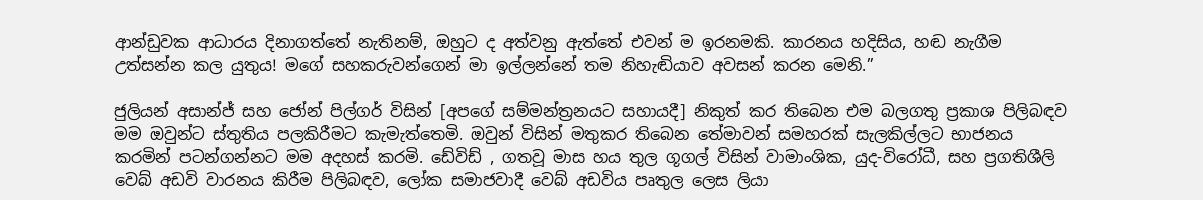ආන්ඩුවක ආධාරය දිනාගත්තේ නැතිනම්, ඔහුට ද අත්වනු ඇත්තේ එවන් ම ඉරනමකි. කාරනය හදිසිය, හඬ නැගීම උත්සන්න කල යුතුය! මගේ සහකරුවන්ගෙන් මා ඉල්ලන්නේ තම නිහැඬියාව අවසන් කරන මෙනි.”

ජුලියන් අසාන්ජ් සහ ජෝන් පිල්ගර් විසින් [අපගේ සම්මන්ත්‍රනයට සහායදී] නිකුත් කර තිබෙන එම බලගතු ප්‍රකාශ පිලිබඳව මම ඔවුන්ට ස්තුතිය පලකිරීමට කැමැත්තෙමි. ඔවුන් විසින් මතුකර තිබෙන තේමාවන් සමහරක් සැලකිල්ලට භාජනය කරමින් පටන්ගන්නට මම අදහස් කරමි. ඩේවිඩ් , ගතවූ මාස හය තුල ගූගල් විසින් වාමාංශික, යුද-විරෝධී, සහ ප්‍රගතිශීලි වෙබ් අඩවි වාරනය කිරීම පිලිබඳව, ලෝක සමාජවාදී වෙබ් අඩවිය පෘතුල ලෙස ලියා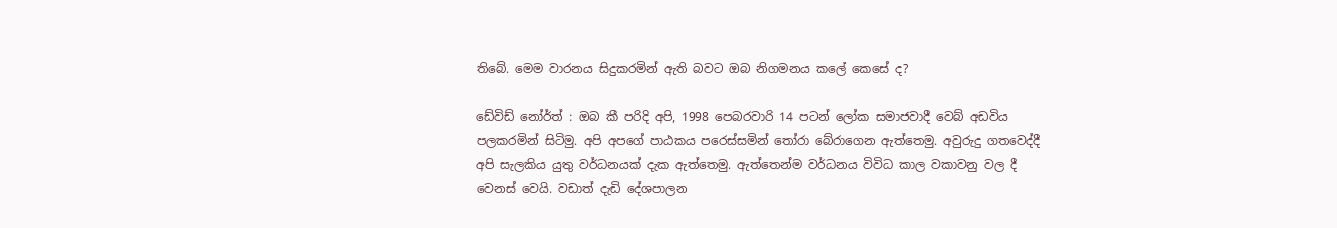තිබේ. මෙම වාරනය සිදුකරමින් ඇති බවට ඔබ නිගමනය කලේ කෙසේ ද?

ඩේවිඩ් නෝර්ත් : ඔබ කී පරිදි අපි, 1998 පෙබරවාරි 14 පටන් ලෝක සමාජවාදී වෙබ් අඩවිය පලකරමින් සිටිමු. අපි අපගේ පාඨකය පරෙස්සමින් තෝරා බේරාගෙන ඇත්තෙමු. අවුරුදු ගතවෙද්දී අපි සැලකිය යුතු වර්ධනයක් දැක ඇත්තෙමු. ඇත්තෙන්ම වර්ධනය විවිධ කාල වකාවනු වල දී වෙනස් වෙයි. වඩාත් දැඩි දේශපාලන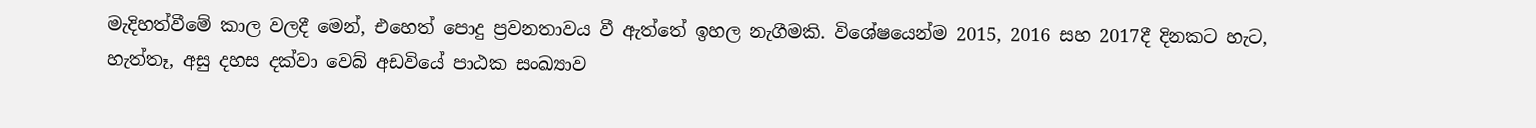මැදිහත්වීමේ කාල වලදී මෙන්, එහෙත් පොදු ප්‍රවනතාවය වී ඇත්තේ ඉහල නැගීමකි. විශේෂයෙන්ම 2015, 2016 සහ 2017දී දිනකට හැට, හැත්තෑ, අසු දහස දක්වා වෙබ් අඩවියේ පාඨක සංඛ්‍යාව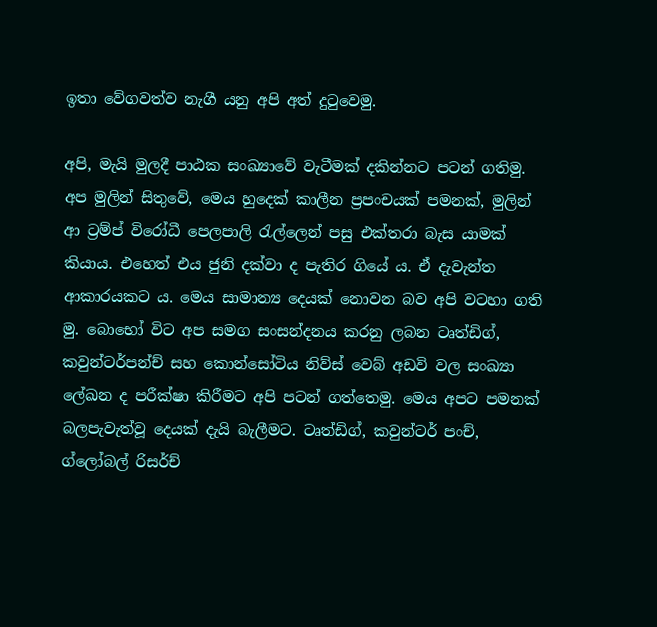ඉතා වේගවත්ව නැගී යනු අපි අත් දුටුවෙමු.

අපි, මැයි මුලදී පාඨක සංඛ්‍යාවේ වැටීමක් දකින්නට පටන් ගතිමු. අප මුලින් සිතුවේ, මෙය හුදෙක් කාලීන ප්‍රපංචයක් පමනක්, මුලින් ආ ට්‍රම්ප් විරෝධී පෙලපාලි රැල්ලෙන් පසු එක්තරා බැස යාමක්‍ කියාය. එහෙත් එය ජුනි දක්වා ද පැතිර ගියේ ය. ඒ දැවැන්ත ආකාරයකට ය. මෙය සාමාන්‍ය දෙයක් නොවන බව අපි වටහා ගති මු. බොභෝ විට අප සමග සංසන්දනය කරනු ලබන ටෘත්ඩිග්, කවුන්ටර්පන්ච් සහ කොන්සෝටිය නිව්ස් වෙබ් අඩවි වල සංඛ්‍යා ලේඛන ද පරීක්ෂා කිරීමට අපි පටන් ගත්තෙමු. මෙය අපට පමනක් බලපැවැත්වූ දෙයක් දැයි බැලීමට. ටෘත්ඩිග්, කවුන්ටර් පංච්, ග්ලෝබල් රිසර්ච්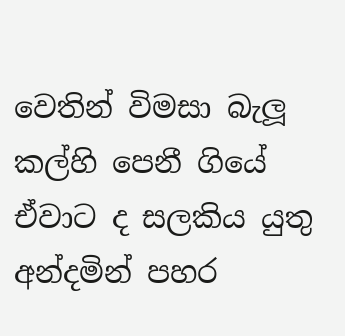වෙතින් විමසා බැලූ කල්හි පෙනී ගියේ ඒවාට ද සලකිය යුතු අන්දමින් පහර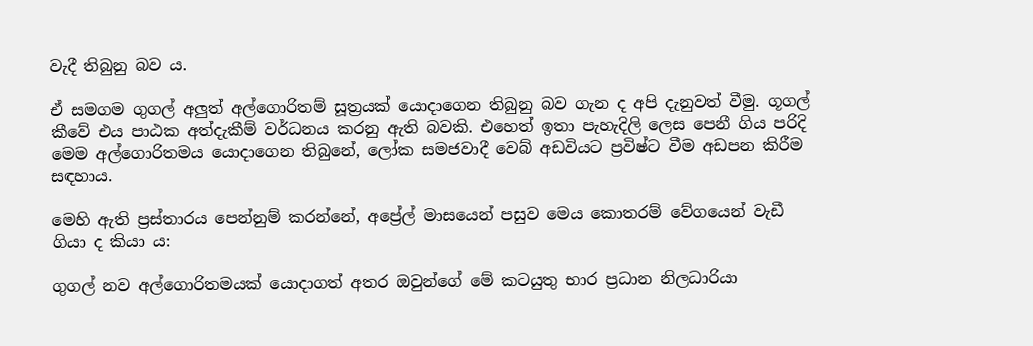වැදී තිබුනු බව ය.

ඒ සමගම ගුගල් අලුත් අල්ගොරිතම් සූත්‍රයක් යොදාගෙන තිබුනු බව ගැන ද අපි දැනුවත් වීමු. ගූගල් කීවේ එය පාඨක අත්දැකීම් වර්ධනය කරනු ඇති බවකි. එහෙත් ඉතා පැහැදිලි ලෙස පෙනී ගිය පරිදි මෙම අල්ගොරිතමය යොදාගෙන තිබුනේ, ලෝක සමජවාදී වෙබ් අඩවියට ප්‍රවිෂ්ට වීම අඩපන කිරීම සඳහාය.

මෙහි ඇති ප්‍රස්තාරය පෙන්නුම් කරන්නේ, අප්‍රේල් මාසයෙන් පසුව මෙය කොතරම් වේගයෙන් වැඩී ගියා ද කියා ය:

ගුගල් නව අල්ගොරිතමයක් යොදාගත් අතර ඔවුන්ගේ මේ කටයුතු භාර ප්‍රධාන නිලධාරියා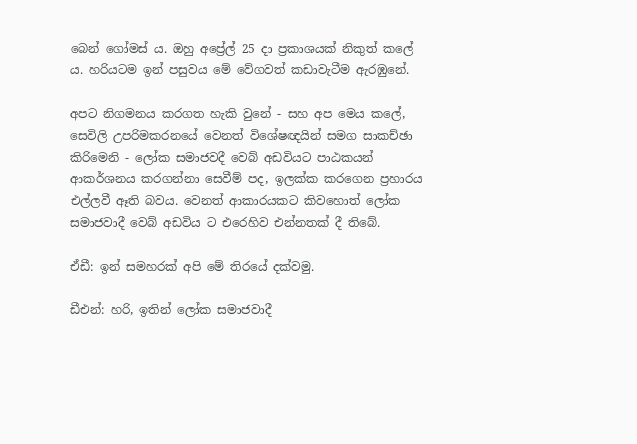බෙන් ගෝමස් ය. ඔහු අප්‍රේල් 25 දා ප්‍රකාශයක් නිකුත් කලේ ය. හරියටම ඉන් පසුවය මේ වේගවත් කඩාවැටීම ඇරඹුනේ.

අපට නිගමනය කරගත හැකි වුනේ - සහ අප මෙය කලේ, සෙවිලි උපරිමකරනයේ වෙනත් විශේෂඥයින් සමග සාකච්ඡා කිරිමෙනි - ලෝක සමාජවදී වෙබ් අඩවියට පාඨකයන් ආකර්ශනය කරගන්නා සෙවීම් පද, ඉලක්ක කරගෙන ප්‍රහාරය එල්ලවී ඈති බවය. වෙනත් ආකාරයකට කිවහොත් ලෝක සමාජවාදී වෙබ් අඩවිය ට එරෙහිව එන්නතක් දී තිබේ.

ඒඩී: ඉන් සමහරක් අපි මේ තිරයේ දක්වමු.

ඩීඑන්: හරි, ඉතින් ලෝක සමාජවාදී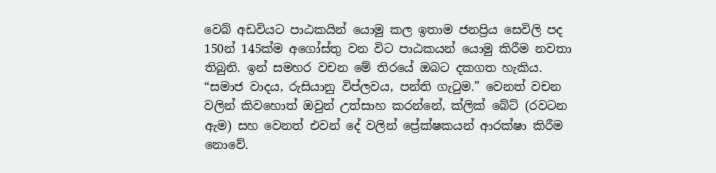වෙබ් අඩවියට පාඨකයින් යොමු කල ඉතාම ජනප්‍රිය සෙවිලි පද 150න් 145ක්ම අගෝස්තු වන විට පාඨකයන් යොමු කිරීම නවතා තිබුනි. ඉන් සමහර වචන මේ තිරයේ ඔබට දකගත හැකිය. “සමාජ වාදය, රුසියානු විප්ලවය, පන්ති ගැටුම.” වෙනත් වචන වලින් කිවහොත් ඔවුන් උත්සාහ කරන්නේ, ක්ලික් බේට් (රවටන ඇම) සහ වෙනත් එවන් දේ වලින් ප්‍රේක්ෂකයන් ආරක්ෂා කිරීම නොවේ.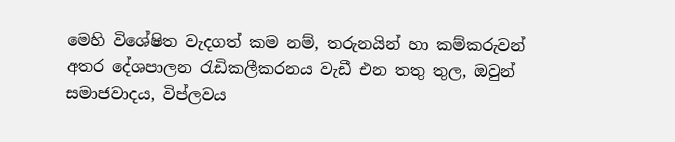මෙහි විශේෂිත වැදගත් කම නම්, තරුනයින් හා කම්කරුවන් අතර දේශපාලන රැඩිකලීකරනය වැඩී එන තතු තුල, ඔවුන් සමාජවාදය, විප්ලවය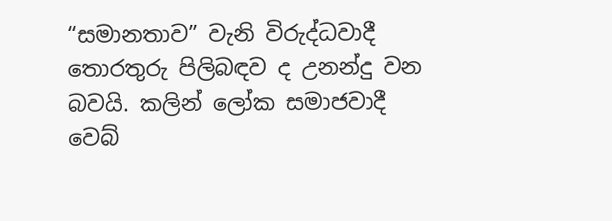“සමානතාව” වැනි විරුද්ධවාදී තොරතුරු පිලිබඳව ද උනන්දු වන බවයි. කලින් ලෝක සමාජවාදී වෙබ්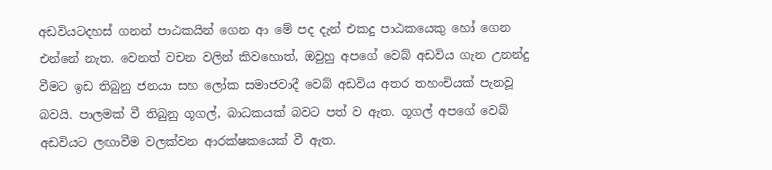අඩවියටදහස් ගනන් පාඨකයින් ගෙන ආ මේ පද දැන් එකදු පාඨකයෙකු හෝ ගෙන එන්නේ නැත. වෙනත් වචන වලින් කිවහොත්, ඔවුහු අපගේ වෙබ් අඩවිය ගැන උනන්දු වීමට ඉඩ තිබුනු ජනයා සහ ලෝක සමාජවාදී වෙබ් අඩවිය අතර තහංචියක් පැනවූ බවයි. පාලමක් වී තිබුනු ගූගල්, බාධකයක් බවට පත් ව ඇත. ගූගල් අපගේ වෙබ් අඩවියට ලඟාවීම වලක්වන ආරක්ෂකයෙක් වී ඇත.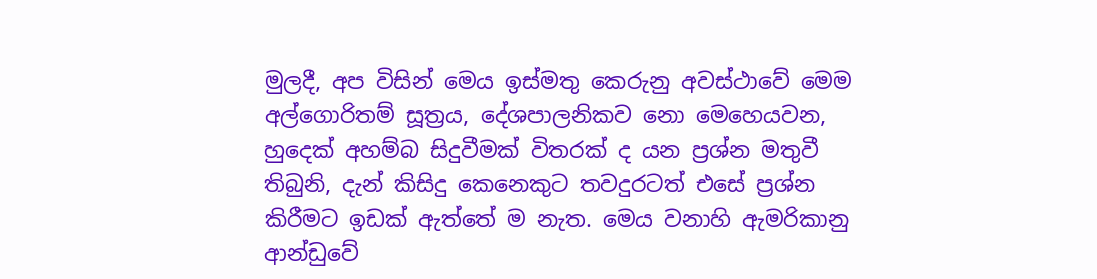මුලදී, අප විසින් මෙය ඉස්මතු කෙරුනු අවස්ථාවේ මෙම අල්ගොරිතම් සූත්‍රය, දේශපාලනිකව නො මෙහෙයවන, හුදෙක් අහම්බ සිදුවීමක් විතරක් ද යන ප්‍රශ්න මතුවී තිබුනි, දැන් කිසිදු කෙනෙකුට තවදුරටත් එසේ ප්‍රශ්න කිරීමට ඉඩක් ඇත්තේ ම නැත. මෙය වනාහි ඇමරිකානු ආන්ඩුවේ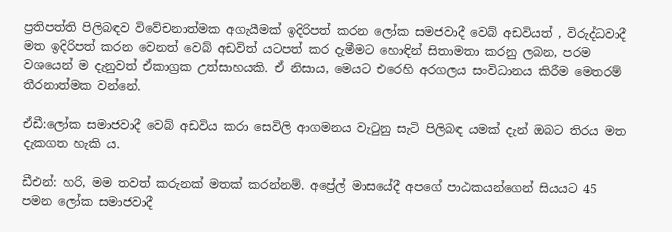ප්‍රතිපත්ති පිලිබඳව විවේචනාත්මක අගැයීමක් ඉදිරිපත් කරන ලෝක සමජවාදී වෙබ් අඩවියත් , විරුද්ධවාදී මත ඉදිරිපත් කරන වෙනත් වෙබ් අඩවිත් යටපත් කර දැමීමට හොඳින් සිතාමතා කරනු ලබන, පරම වශයෙන් ම දැනුවත් ඒකාග්‍රක උත්සාහයකි. ඒ නිසාය, මෙයට එරෙහි අරගලය සංවිධානය කිරීම මෙතරම් තීරනාත්මක වන්නේ.

ඒඩී:ලෝක සමාජවාදී වෙබ් අඩවිය කරා සෙවිලි ආගමනය වැටුනු සැටි පිලිබඳ යමක් දැන් ඔබට තිරය මත දැකගත හැකි ය.

ඩීඑන්: හරි, මම තවත් කරුනක් මතක් කරන්නම්. අප්‍රේල් මාසයේදී අපගේ පාඨකයන්ගෙන් සියයට 45 පමන ලෝක සමාජවාදී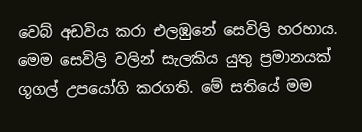වෙබ් අඩවිය කරා එලඹුනේ සෙවිලි හරහාය. මෙම සෙවිලි වලින් සැලකිය යුතු ප්‍රමානයක් ගූගල් උපයෝගි කරගති. මේ සතියේ මම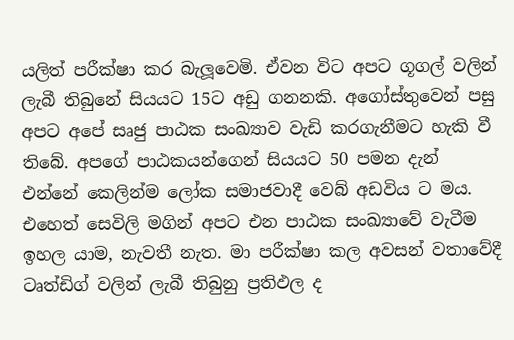යලිත් පරීක්ෂා කර බැලූවෙමි. ඒවන විට අපට ගූගල් වලින් ලැබී තිබුනේ සියයට 15ට අඩු ගනනකි. අගෝස්තුවෙන් පසු අපට අපේ සෘජු පාඨක සංඛ්‍යාව වැඩි කරගැනීමට හැකි වී තිබේ. අපගේ පාඨකයන්ගෙන් සියයට 50 පමන දැන් එන්නේ කෙලින්ම ලෝක සමාජවාදී වෙබ් අඩවිය ට මය. එහෙත් සෙවිලි මගින් අපට එන පාඨක සංඛ්‍යාවේ වැටීම ඉහල යාම, නැවතී නැත. මා පරීක්ෂා කල අවසන් වතාවේදී ටෘත්ඩිග් වලින් ලැබී තිබුනු ප්‍රතිඵල ද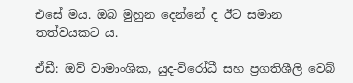එසේ මය. ඔබ මුහුන දෙන්නේ ද ඊට සමාන තත්වයකට ය.

ඒඩී: ඔව් වාමාංශික, යුද-විරෝධී සහ ප්‍රගතිශීලි වෙබ්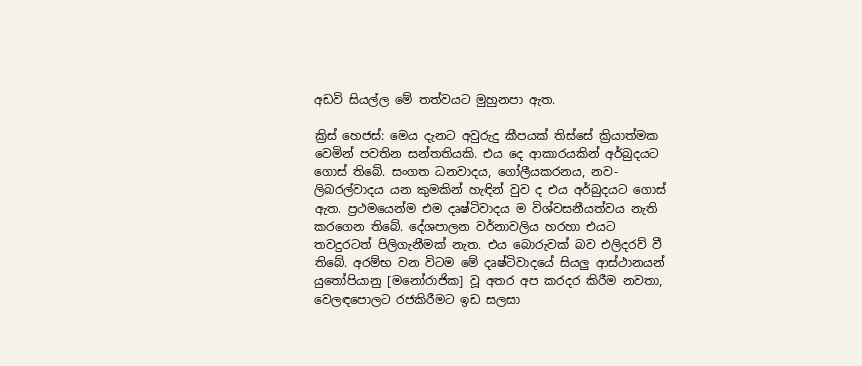අඩවි සියල්ල මේ තත්වයට මුහුනපා ඇත.

ක්‍රිස් හෙජස්: මෙය දැනට අවුරුදු කීපයක් තිස්සේ ක්‍රියාත්මක වෙමින් පවතින සන්තතියකි. එය දෙ ආකාරයකින් අර්බුදයට ගොස් තිබේ. සංගත ධනවාදය, ගෝලීයකරනය, නව-ලිබරල්වාදය යන කුමකින් හැඳින් වුව ද එය අර්බුදයට ගොස් ඇත. ප්‍රථමයෙන්ම එම දෘෂ්ටිවාදය ම විශ්වසනීයත්වය නැති කරගෙන තිබේ. දේශපාලන වර්නාවලිය හරහා එයට තවදුරටත් පිලිගැනීමක් නැත. එය බොරුවක් බව එලිදරව් වී තිබේ. අරම්භ වන විටම මේ දෘෂ්ටිවාදයේ සියලු ආස්ථානයන් යුතෝපියානු [මනෝරාජික] වූ අතර අප කරදර කිරීම නවතා, වෙලඳපොලට රජකිරීමට ඉඩ සලසා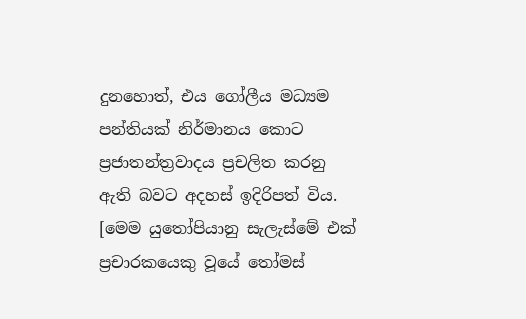දුනහොත්, එය ගෝලීය මධ්‍යම පන්තියක් නිර්මානය කොට ප්‍රජාතන්ත්‍රවාදය ප්‍රචලිත කරනු ඇති බවට අදහස් ඉදිරිපත් විය. [මෙම යුතෝපියානු සැලැස්මේ එක් ප්‍රචාරකයෙකු වූයේ තෝමස්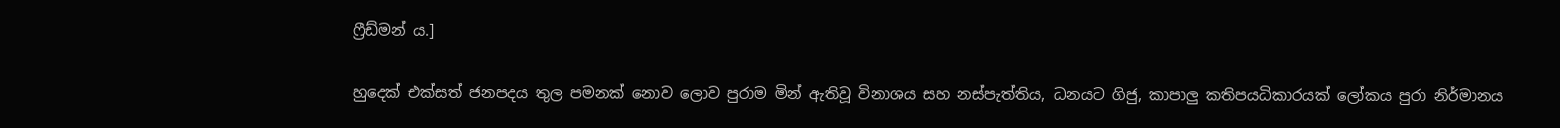ෆ්‍රීඩ්මන් ය.]

හුදෙක් එක්සත් ජනපදය තුල පමනක් නොව ලොව පුරාම මින් ඇතිවූ විනාශය සහ නස්පැත්තිය, ධනයට ගිජු, කාපාලු කතිපයධිකාරයක් ලෝකය පුරා නිර්මානය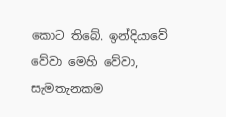කොට තිබේ. ඉන්දියාවේ වේවා මෙහි වේවා, සැමතැනකම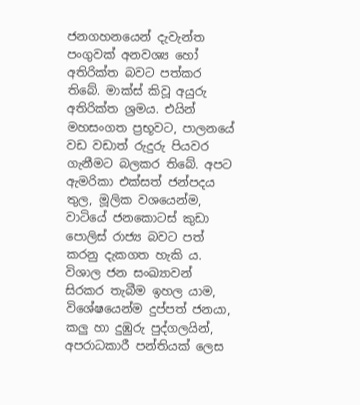ජනගහනයෙන් දැවැන්ත පංගුවක් අනවශ්‍ය හෝ අතිරික්ත බවට පත්කර තිබේ. මාක්ස් කිවූ අයුරු අතිරික්ත ශ්‍රමය. එයින් මහසංගත ප්‍රභූවට, පාලනයේ වඩ වඩාත් රුදුරු පියවර ගැනීමට බලකර තිබේ. අපට ඇමරිකා එක්සත් ජන්පදය තුල, මූලික වශයෙන්ම, වාටියේ ජනකොටස් කුඩා පොලිස් රාජ්‍ය බවට පත් කරනු දැකගත හැකි ය. විශාල ජන සංඛ්‍යාවන් සිරකර තැබීම ඉහල යාම, විශේෂයෙන්ම දුප්පත් ජනයා, කලු හා දුඹුරු පුද්ගලයින්, අපරාධකාරී පන්තියක් ලෙස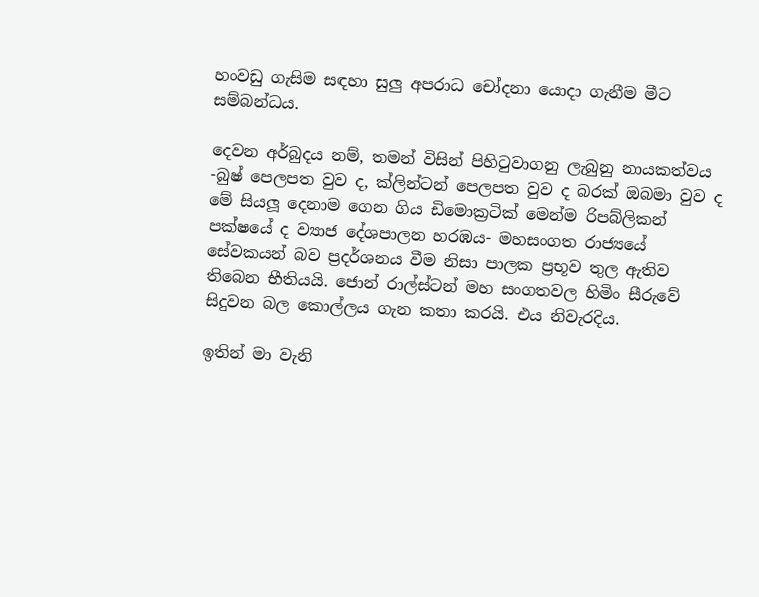හංවඩු ගැසිම සඳහා සුලු අපරාධ චෝදනා යොදා ගැනීම මීට සම්බන්ධය.

දෙවන අර්බුදය නම්, තමන් විසින් පිහිටුවාගනු ලැබුනු නායකත්වය -බුෂ් පෙලපත වුව ද, ක්ලින්ටන් පෙලපත වුව ද බරක් ඔබමා වුව ද මේ සියලූ දෙනාම ගෙන ගිය ඩිමොක්‍රටික් මෙන්ම රිපබ්ලිකන් පක්ෂයේ ද ව්‍යාජ දේශපාලන හරඹය- මහසංගත රාජ්‍යයේ සේවකයන් බව ප්‍රදර්ශනය වීම නිසා පාලක ප්‍රභූව තුල ඇතිව තිබෙන භීතියයි. ජොන් රාල්ස්ටන් මහ සංගතවල හිමිං සීරුවේ සිදුවන බල කොල්ලය ගැන කතා කරයි. එය නිවැරදිය.

ඉතින් මා වැනි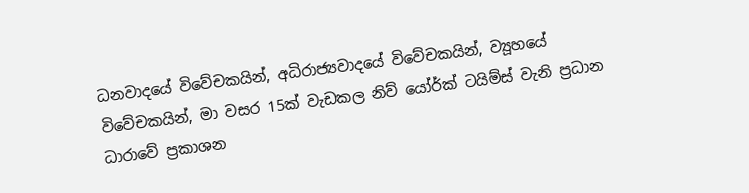ධනවාදයේ විවේචකයින්, අධිරාජ්‍යවාදයේ විවේචකයින්, ව්‍යූහයේ විවේචකයින්, මා වසර 15ක් වැඩකල නිව් යෝර්ක් ටයිම්ස් වැනි ප්‍රධාන ධාරාවේ ප්‍රකාශන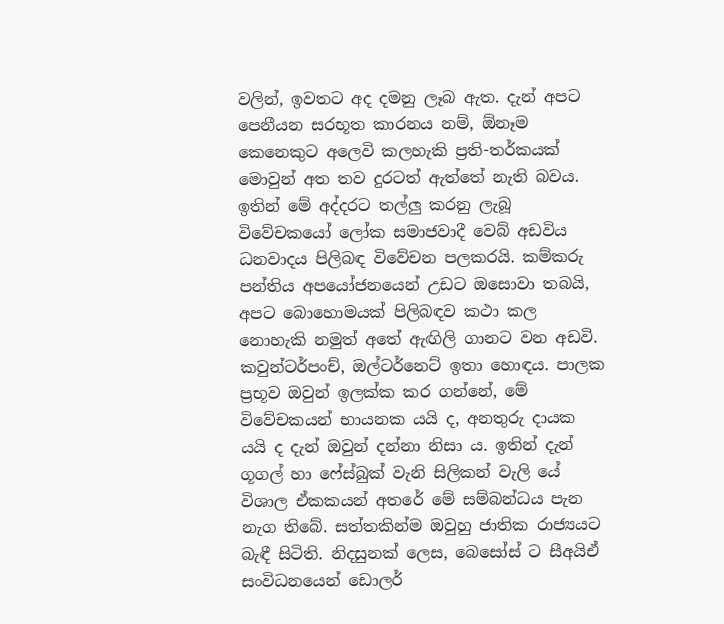වලින්, ඉවතට අද දමනු ලෑබ ඇත. දැන් අපට පෙනීයන සරභූත කාරනය නම්, ඕනෑම කෙනෙකුට අලෙවි කලහැකි ප්‍රති-තර්කයක් මොවුන් අත තව දුරටත් ඇත්තේ නැති බවය. ඉතින් මේ අද්දරට තල්ලු කරනු ලැබූ විවේචකයෝ ලෝක සමාජවාදී වෙබ් අඩවිය ධනවාදය පිලිබඳ විවේචන පලකරයි. කම්කරු පන්තිය අපයෝජනයෙන් උඩට ඔසොවා තබයි, අපට බොහොමයක් පිලිබඳව කථා කල නොහැකි නමුත් අතේ ඇඟිලි ගානට වන අඩවි. කවුන්ටර්පංච්, ඔල්ටර්නෙට් ඉතා හොඳය. පාලක ප්‍රභූව ඔවුන් ඉලක්ක කර ගන්නේ, මේ විවේචකයන් භායනක යයි ද, අනතුරු දායක යයි ද දැන් ඔවුන් දන්නා නිසා ය. ඉතින් දැන් ගූගල් හා ෆේස්බුක් වැනි සිලිකන් වැලි යේ විශාල ඒකකයන් අතරේ මේ සම්බන්ධය පැන නැග තිබේ. සත්තකින්ම ඔවුහු ජාතික රාජ්‍යයට බැඳී සිටිති. නිදසුනක් ලෙස, බෙසෝස් ට සීඅයිඒ සංවිධනයෙන් ඩොලර්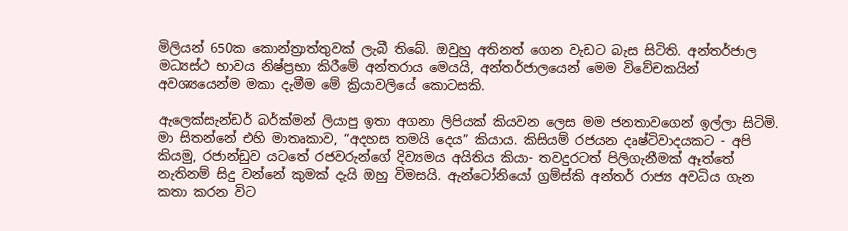මිලියන් 650ක කොන්ත්‍රාත්තුවක් ලැබී තිබේ. ඔවුහු අතිනත් ගෙන වැඩට බැස සිටිති. අන්තර්ජාල මධ්‍යස්ථ භාවය නිෂ්ප්‍රභා කිරීමේ අන්තරාය මෙයයි, අන්තර්ජාලයෙන් මෙම විවේචකයින් අවශ්‍යයෙන්ම මකා දැමීම මේ ක්‍රියාවලියේ කොටසකි.

ඇලෙක්සැන්ඩර් බර්ක්මන් ලියාපු ඉතා අගනා ලිපියක් කියවන ලෙස මම ජනතාවගෙන් ඉල්ලා සිටිමි. මා සිතන්නේ එහි මාතෘකාව, “අදහස තමයි දෙය” කියාය. කිසියම් රජයන දෘෂ්ටිවාදයකට - අපි කියමු, රජාන්ඩුව යටතේ රජවරුන්ගේ දිව්‍යමය අයිතිය කියා- තවදුරටත් පිලිගැනීමක් ඈත්තේ නැතිනම් සිදු වන්නේ කුමක් දැයි ඔහු විමසයි. ඇන්ටෝනියෝ ග්‍රම්ස්කි අන්තර් රාජ්‍ය අවධිය ගැන කතා කරන විට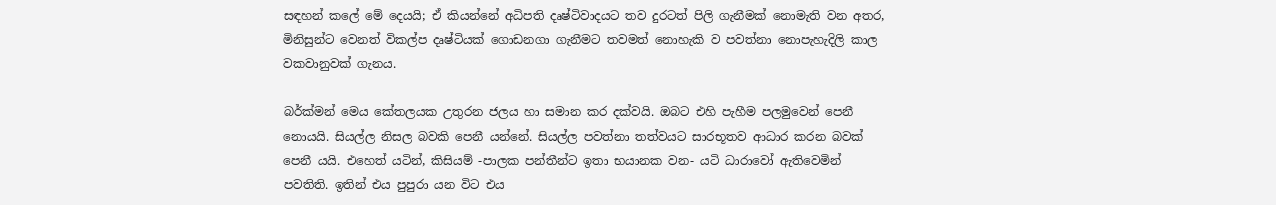සඳහන් කලේ මේ දෙයයි; ඒ කියන්නේ අධිපති දෘෂ්ටිවාදයට තව දුරටත් පිලි ගැනීමක් නොමැති වන අතර, මිනිසුන්ට වෙනත් විකල්ප දෘෂ්ටියක් ගොඩනගා ගැනීමට තවමත් නොහැකි ව පවත්නා නොපැහැදිලි කාල වකවානුවක් ගැනය.

බර්ක්මන් මෙය කේතලයක උතුරන ජලය හා සමාන කර දක්වයි. ඔබට එහි පැහීම පලමුවෙන් පෙනී නොයයි. සියල්ල නිසල බවකි පෙනී යන්නේ. සියල්ල පවත්නා තත්වයට සාරභූතව ආධාර කරන බවක් පෙනී යයි. එහෙත් යටින්, කිසියම් -පාලක පන්තීන්ට ඉතා භයානක වන- යටි ධාරාවෝ ඇතිවෙමින් පවතිති. ඉතින් එය පුපුරා යන විට එය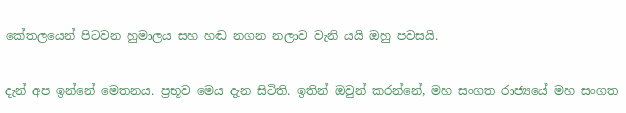කේතලයෙන් පිටවන හුමාලය සහ හඬ නගන නලාව වැනි යයි ඔහු පවසයි.

දැන් අප ඉන්නේ මෙතනය. ප්‍රභූව මෙය දැන සිටිති. ඉතින් ඔවුන් කරන්නේ, මහ සංගත රාජ්‍යයේ මහ සංගත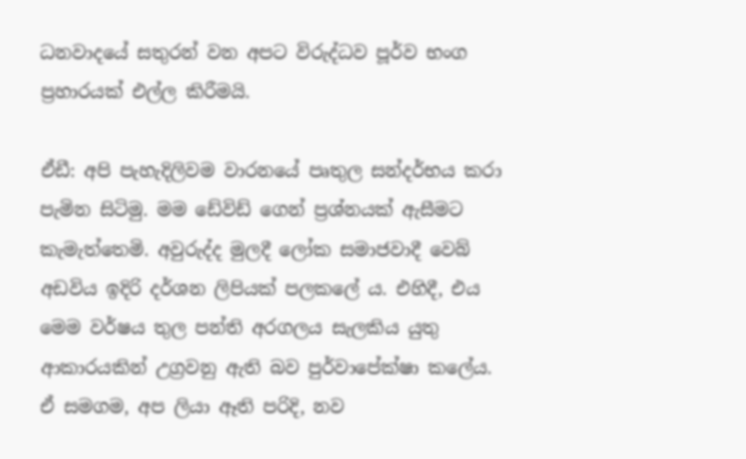ධනවාදයේ සතුරන් වන අපට විරුද්ධව පූර්ව භංග ප්‍රහාරයක් එල්ල කිරීමයි.

ඒඩී: අපි පැහැදිලිවම වාරනයේ පෘතුල සන්දර්භය කරා පැමින සිටිමු. මම ඩේවිඩ් ගෙන් ප්‍රශ්නයක් ඇසීමට කැමැත්තෙමි. අවුරුද්ද මුලදී ලෝක සමාජවාදී වෙබ් අඩවිය ඉදිරි දර්ශන ලිපියක් පලකලේ ය. එහිදී, එය මෙම වර්ෂය තුල පන්ති අරගලය සැලකිය යුතු ආකාරයකින් උග්‍රවනු ඇති බව පුර්වාපේක්ෂා කලේය. ඒ සමගම, අප ලියා ඈති පරිදි, නව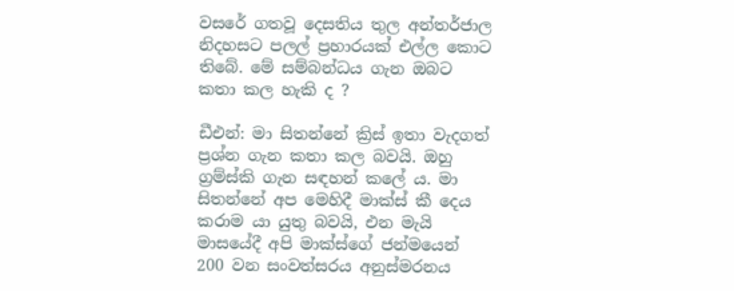වසරේ ගතවූ දෙසතිය තුල අන්තර්ජාල නිදහසට පලල් ප්‍රහාරයක් එල්ල කොට තිබේ. මේ සම්බන්ධය ගැන ඔබට කතා කල හැකි ද ?

ඩීඑන්: මා සිතන්නේ ක්‍රිස් ඉතා වැදගත් ප්‍රශ්න ගැන කතා කල බවයි. ඔහු ග්‍රම්ස්කි ගැන සඳහන් කලේ ය. මා සිතන්නේ අප මෙහිදී මාක්ස් කී දෙය කරාම යා යුතු බවයි, එන මැයි මාසයේදී අපි මාක්ස්ගේ ජන්මයෙන් 200 වන සංවත්සරය අනුස්මරනය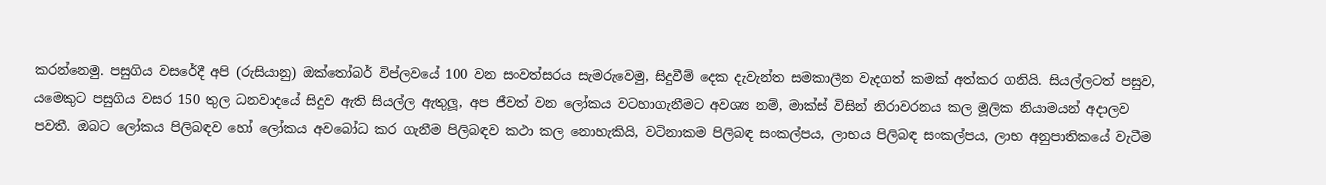කරන්නෙමු. පසුගිය වසරේදී අපි (රුසියානු) ඔක්තෝබර් විප්ලවයේ 100 වන සංවත්සරය සැමරුවෙමු, සිදුවීම් දෙක දැවැන්ත සමකාලීන වැදගත් කමක් අත්කර ගනියි. සියල්ලටත් පසුව, යමෙකුට පසුගිය වසර 150 තුල ධනවාදයේ සිදුව ඇති සියල්ල ඇතුලූ, අප ජීවත් වන ලෝකය වටහාගැනීමට අවශ්‍ය නම්, මාක්ස් විසින් නිරාවරනය කල මූලික නියාමයන් අදාලව පවතී. ඔබට ලෝකය පිලිබඳව හෝ ලෝකය අවබෝධ කර ගැනීම පිලිබඳව කථා කල නොහැකියි, වටිනාකම පිලිබඳ සංකල්පය, ලාභය පිලිබඳ සංකල්පය, ලාභ අනුපාතිකයේ වැටීම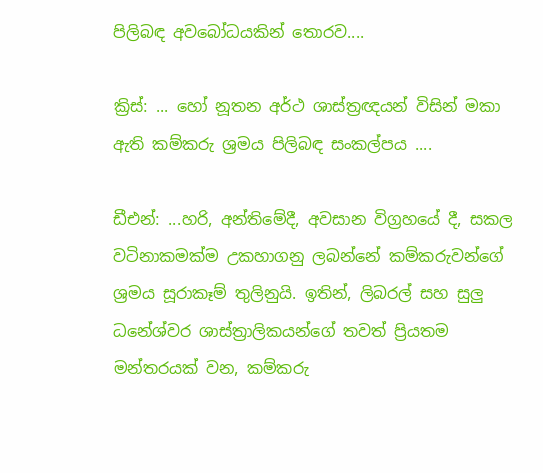පිලිබඳ අවබෝධයකින් තොරව....

ක්‍රිස්: ... හෝ නූතන අර්ථ ශාස්ත්‍රඥයන් විසින් මකා ඇති කම්කරු ශ්‍රමය පිලිබඳ සංකල්පය ....

ඩීඑන්: ...හරි, අන්තිමේදී, අවසාන විග්‍රහයේ දී, සකල වටිනාකමක්ම උකහාගනු ලබන්නේ කම්කරුවන්ගේ ශ්‍රමය සූරාකෑම් තුලිනුයි. ඉතින්, ලිබරල් සහ සුලු ධනේශ්වර ශාස්ත්‍රාලිකයන්ගේ තවත් ප්‍රියතම මන්තරයක් වන, කම්කරු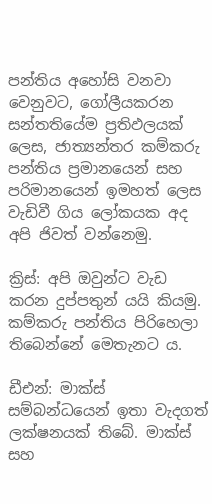පන්තිය අහෝසි වනවා වෙනුවට, ගෝලීයකරන සන්තතියේම ප්‍රතිඵලයක් ලෙස, ජාත්‍යන්තර කම්කරු පන්තිය ප්‍රමානයෙන් සහ පරිමානයෙන් ඉමහත් ලෙස වැඩිවී ගිය ලෝකයක අද අපි ජිවත් වන්නෙමු.

ක්‍රිස්: අපි ඔවුන්ට වැඩ කරන දුප්පතුන් යයි කියමු. කම්කරු පන්තිය පිරිහෙලා තිබෙන්නේ මෙතැනට ය.

ඩීඑන්: මාක්ස් සම්බන්ධයෙන් ඉතා වැදගත් ලක්ෂනයක් තිබේ. මාක්ස් සහ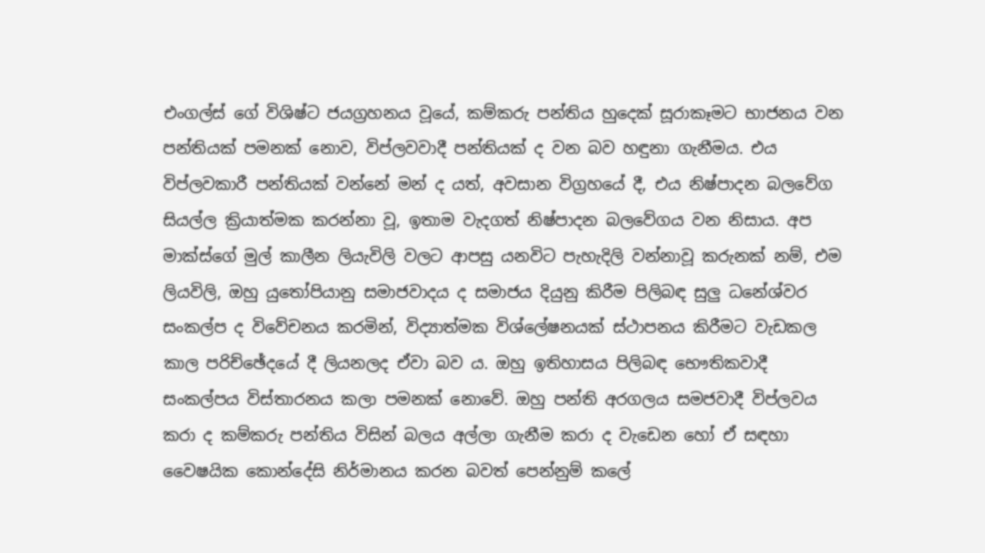එංගල්ස් ගේ විශිෂ්ට ජයග්‍රහනය වූයේ, කම්කරු පන්තිය හුදෙක් සූරාකෑමට භාජනය වන පන්තියක් පමනක් නොව, විප්ලවවාදී පන්තියක් ද වන බව හඳුනා ගැනීමය. එය විප්ලවකාරී පන්තියක් වන්නේ මන් ද යත්, අවසාන විග්‍රහයේ දී, එය නිෂ්පාදන බලවේග සියල්ල ක්‍රියාත්මක කරන්නා වූ, ඉතාම වැදගත් නිෂ්පාදන බලවේගය වන නිසාය. අප මාක්ස්ගේ මුල් කාලීන ලියැවිලි වලට ආපසු යනවිට පැහැදිලි වන්නාවූ කරුනක් නම්, එම ලියවිලි, ඔහු යුතෝපියානු සමාජවාදය ද සමාජය දියුනු කිරීම පිලිබඳ සුලු ධනේශ්වර සංකල්ප ද විවේචනය කරමින්, විද්‍යාත්මක විශ්ලේෂනයක් ස්ථාපනය කිරීමට වැඩකල කාල පරිච්ඡේදයේ දී ලියනලද ඒවා බව ය. ඔහු ඉතිහාසය පිලිබඳ භෞතිකවාදී සංකල්පය විස්තාරනය කලා පමනක් නොවේ. ඔහු පන්ති අරගලය සමජවාදී විප්ලවය කරා ද කම්කරු පන්තිය විසින් බලය අල්ලා ගැනීම කරා ද වැඩෙන හෝ ඒ සඳහා වෛෂයික කොන්දේසි නිර්මානය කරන බවත් පෙන්නුම් කලේ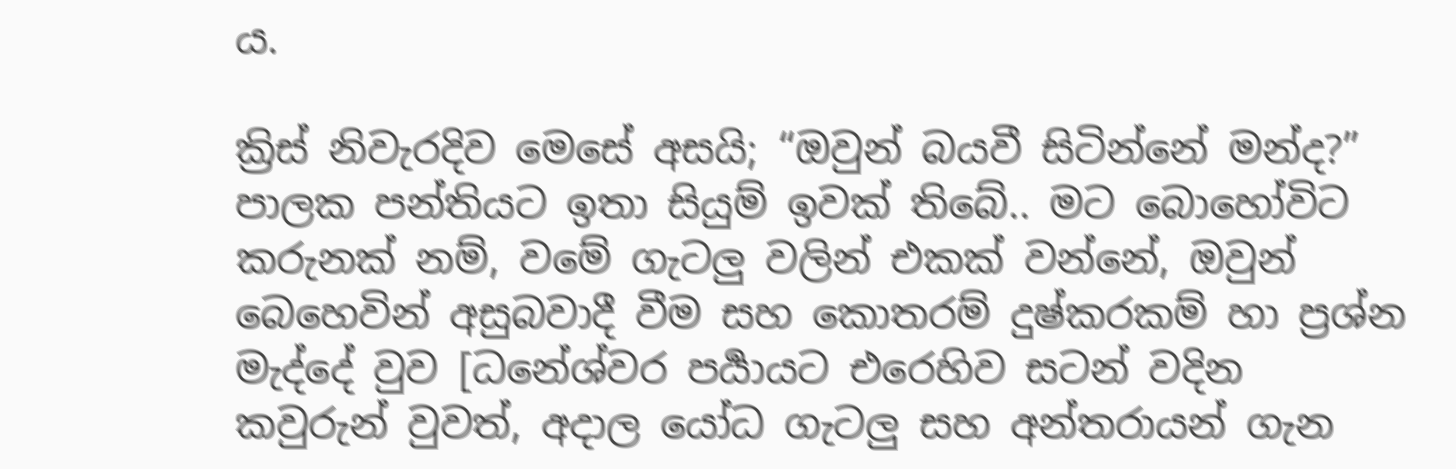ය.

ක්‍රිස් නිවැරදිව මෙසේ අසයි; “ඔවුන් බයවී සිටින්නේ මන්ද?” පාලක පන්තියට ඉතා සියුම් ඉවක් තිබේ.. මට බොහෝවිට කරුනක් නම්, වමේ ගැටලු වලින් එකක් වන්නේ, ඔවුන් බෙහෙවින් අසුබවාදී වීම සහ කොතරම් දුෂ්කරකම් හා ප්‍රශ්න මැද්දේ වුව [ධනේශ්වර පර්‍යායට එරෙහිව සටන් වදින කවුරුන් වුවත්, අදාල යෝධ ගැටලු සහ අන්තරායන් ගැන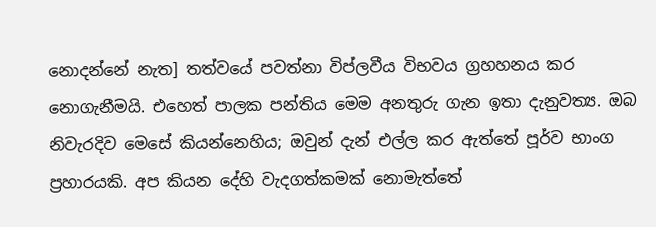නොදන්නේ නැත] තත්වයේ පවත්නා විප්ලවීය විභවය ග්‍රහහනය කර නොගැනීමයි. එහෙත් පාලක පන්තිය මෙම අනතුරු ගැන ඉතා දැනුවත්‍ය. ඔබ නිවැරදිව මෙසේ කියන්නෙහිය; ඔවුන් දැන් එල්ල කර ඇත්තේ පූර්ව භාංග ප්‍රහාරයකි. අප කියන දේහි වැදගත්කමක් නොමැත්තේ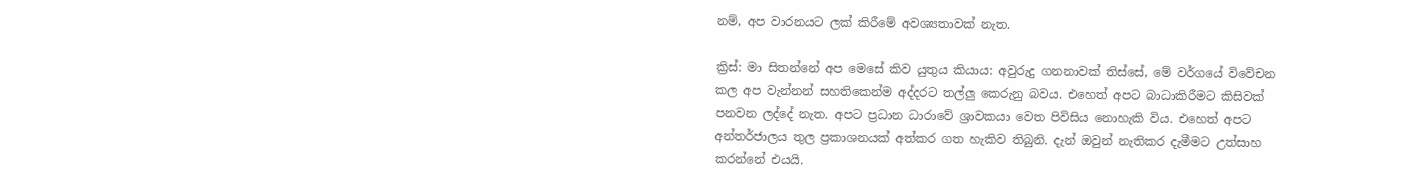නම්, අප වාරනයට ලක් කිරීමේ අවශ්‍යතාවක් නැත.

ක්‍රිස්: මා සිතන්නේ අප මෙසේ කිව යුතුය කියාය: අවුරුදු ගනනාවක් තිස්සේ, මේ වර්ගයේ විවේචන කල අප වැන්නන් සහතිකෙන්ම අද්දරට තල්ලු කෙරුනු බවය. එහෙත් අපට බාධාකිරීමට කිසිවක් පනවන ලද්දේ නැත. අපට ප්‍රධාන ධාරාවේ ශ්‍රාවකයා වෙත පිවිසිය නොහැකි විය. එහෙත් අපට අන්තර්ජාලය තුල ප්‍රකාශනයක් අත්කර ගත හැකිව තිබුනි. දැන් ඔවුන් නැතිකර දැමීමට උත්සාහ කරන්නේ එයයි.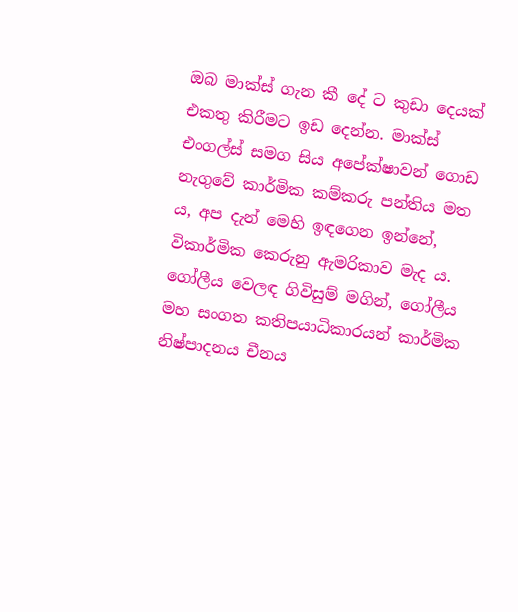ඔබ මාක්ස් ගැන කී දේ ට කුඩා දෙයක් එකතු කිරීමට ඉඩ දෙන්න. මාක්ස් එංගල්ස් සමග සිය අපේක්ෂාවන් ගොඩ නැගුවේ කාර්මික කම්කරු පන්තිය මත ය, අප දැන් මෙහි ඉඳගෙන ඉන්නේ, විකාර්මික කෙරුනු ඇමරිකාව මැද ය. ගෝලීය වෙලඳ ගිවිසුම් මගින්, ගෝලීය මහ සංගත කතිපයාධිකාරයන් කාර්මික නිෂ්පාදනය චීනය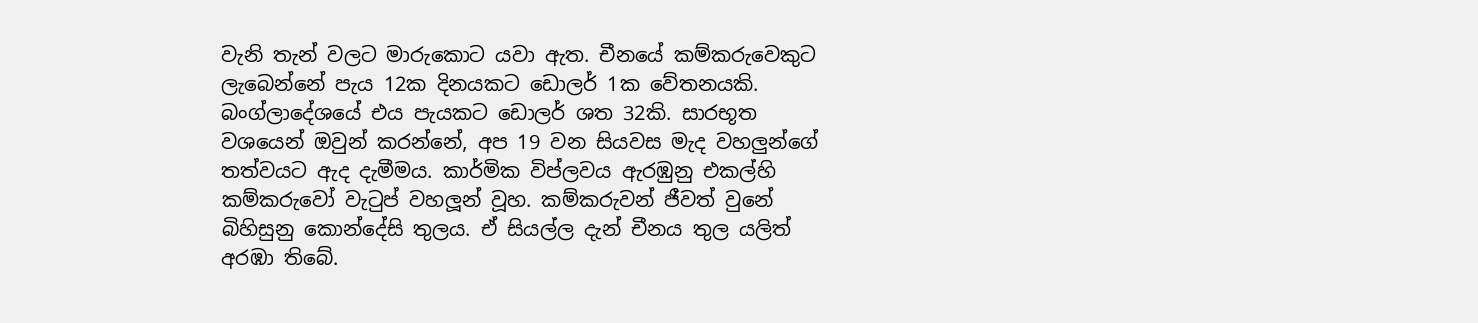වැනි තැන් වලට මාරුකොට යවා ඇත. චීනයේ කම්කරුවෙකුට ලැබෙන්නේ පැය 12ක දිනයකට ඩොලර් 1ක වේතනයකි. බංග්ලාදේශයේ එය පැයකට ඩොලර් ශත 32කි. සාරභූත වශයෙන් ඔවුන් කරන්නේ, අප 19 වන සියවස මැද වහලුන්ගේ තත්වයට ඇද දැමීමය. කාර්මික විප්ලවය ඇරඹුනු එකල්හි කම්කරුවෝ වැටුප් වහලූන් වූහ. කම්කරුවන් ජීවත් වුනේ බිහිසුනු කොන්දේසි තුලය. ඒ සියල්ල දැන් චීනය තුල යලිත් අරඹා තිබේ.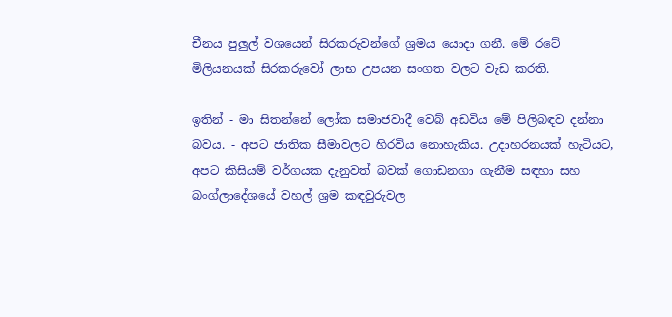චීනය පුලුල් වශයෙන් සිරකරුවන්ගේ ශ්‍රමය යොදා ගනී. මේ රටේ මිලියනයක් සිරකරුවෝ ලාභ උපයන සංගත වලට වැඩ කරති.

ඉතින් - මා සිතන්නේ ලෝක සමාජවාදී වෙබ් අඩවිය මේ පිලිබඳව දන්නා බවය. - අපට ජාතික සීමාවලට හිරවිය නොහැකිය. උදාහරනයක් හැටියට, අපට කිසියම් වර්ගයක දැනුවත් බවක් ගොඩනගා ගැනීම සඳහා සහ බංග්ලාදේශයේ වහල් ශ්‍රම කඳවුරුවල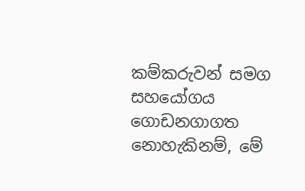කම්කරුවන් සමග සහයෝගය ගොඩනගාගත නොහැකිනම්, මේ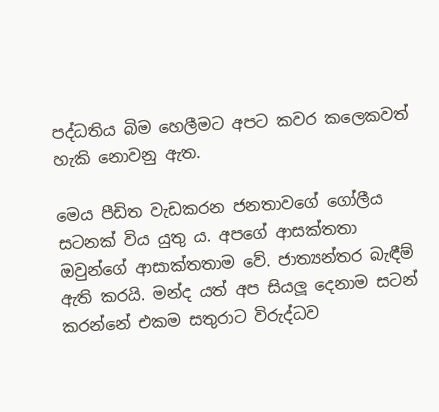පද්ධතිය බිම හෙලීමට අපට කවර කලෙකවත් හැකි නොවනු ඇත.

මෙය පීඩිත වැඩකරන ජනතාවගේ ගෝලීය සටනක් විය යුතු ය. අපගේ ආසක්තතා ඔවුන්ගේ ආසාක්තතාම වේ. ජාත්‍යන්තර බැඳීම් ඇති කරයි. මන්ද යත් අප සියලූ දෙනාම සටන් කරන්නේ එකම සතුරාට විරුද්ධව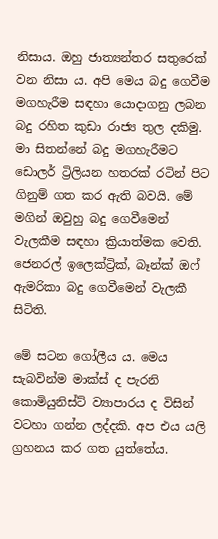නිසාය. ඔහු ජාත්‍යන්තර සතුරෙක් වන නිසා ය. අපි මෙය බදු ගෙවීම මගහැරීම සඳහා යොදාගනු ලබන බදු රහිත කුඩා රාජ්‍ය තුල දකිමු. මා සිතන්නේ බදු මගහැරීමට ඩොලර් ට්‍රිලියන හතරක් රටින් පිට ගිනුම් ගත කර ඇති බවයි. මේ මගින් ඔවුහු බදු ගෙවීමෙන් වැලකීම සඳහා ක්‍රියාත්මක වෙති. ජෙනරල් ඉලෙක්ට්‍රික්, බෑන්ක් ඔෆ් ඇමරිකා බදු ගෙවීමෙන් වැලකී සිටිති.

මේ සටන ගෝලීය ය. මෙය සැබවින්ම මාක්ස් ද පැරනි කොමියුනිස්ට් ව්‍යාපාරය ද විසින් වටහා ගන්න ලද්දකි. අප එය යලි ග්‍රහනය කර ගත යුත්තේය.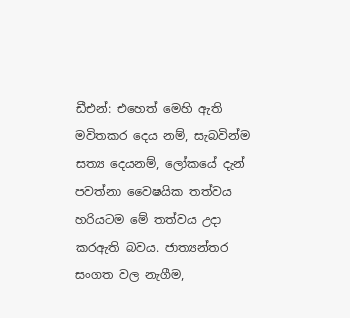ඩීඑන්: එහෙත් මෙහි ඇති මවිතකර දෙය නම්, සැබවින්ම සත්‍ය දෙයනම්, ලෝකයේ දැන් පවත්නා වෛෂයික තත්වය හරියටම මේ තත්වය උදා කරඇති බවය. ජාත්‍යන්තර සංගත වල නැගීම,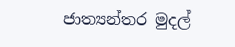ජාත්‍යන්තර මුදල්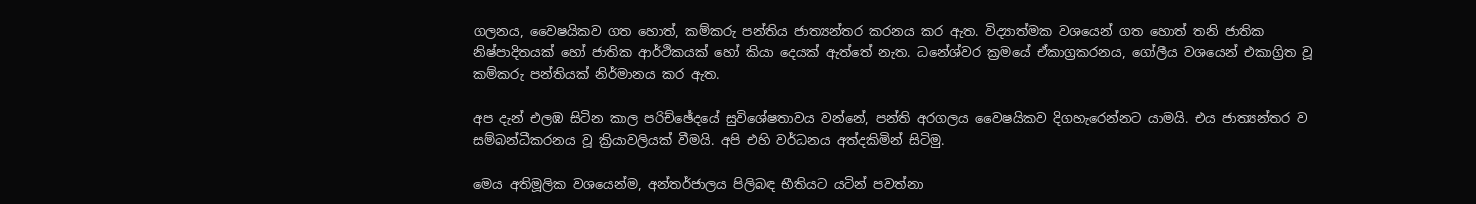ගලනය, වෛෂයිකව ගත හොත්, කම්කරු පන්තිය ජාත්‍යන්තර කරනය කර ඇත. විද්‍යාත්මක වශයෙන් ගත හොත් තනි ජාතික නිෂ්පාදිතයක් හෝ ජාතික ආර්ථිකයක් හෝ කියා දෙයක් ඇත්තේ නැත. ධනේශ්වර ක්‍රමයේ ඒකාග්‍රකරනය, ගෝලීය වශයෙන් එකාග්‍රිත වූ කම්කරු පන්තියක් නිර්මානය කර ඇත.

අප දැන් එලඹ සිටින කාල පරිච්ඡේදයේ සුවිශේෂතාවය වන්නේ, පන්ති අරගලය වෛෂයිකව දිගහැරෙන්නට යාමයි. එය ජාත්‍යන්තර ව සම්බන්ධීකරනය වූ ක්‍රියාවලියක් වීමයි. අපි එහි වර්ධනය අත්දකිමින් සිටිමු.

මෙය අතිමූලික වශයෙන්ම, අන්තර්ජාලය පිලිබඳ භීතියට යටින් පවත්නා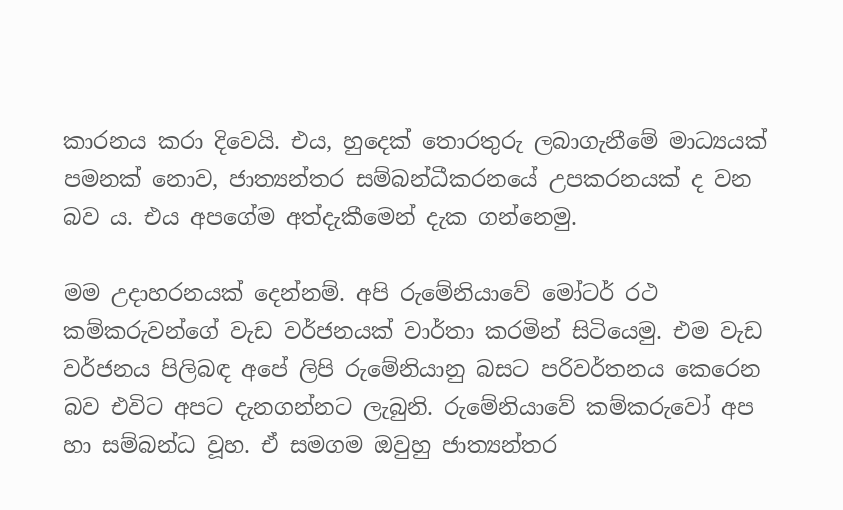කාරනය කරා දිවෙයි. එය, හුදෙක් තොරතුරු ලබාගැනීමේ මාධ්‍යයක් පමනක් නොව, ජාත්‍යන්තර සම්බන්ධීකරනයේ උපකරනයක් ද වන බව ය. එය අපගේම අත්දැකීමෙන් දැක ගන්නෙමු.

මම උදාහරනයක් දෙන්නම්. අපි රුමේනියාවේ මෝටර් රථ කම්කරුවන්ගේ වැඩ වර්ජනයක් වාර්තා කරමින් සිටියෙමු. එම වැඩ වර්ජනය පිලිබඳ අපේ ලිපි රුමේනියානු බසට පරිවර්තනය කෙරෙන බව එවිට අපට දැනගන්නට ලැබුනි. රුමේනියාවේ කම්කරුවෝ අප හා සම්බන්ධ වූහ. ඒ සමගම ඔවුහු ජාත්‍යන්තර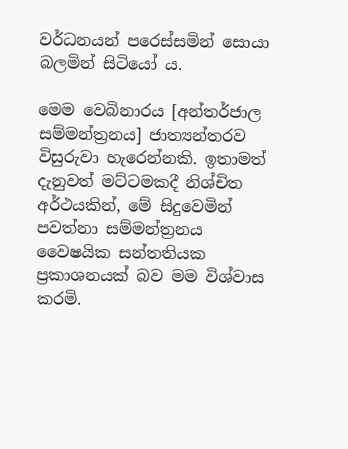වර්ධනයන් පරෙස්සමින් සොයා බලමින් සිටියෝ ය.

මෙම වෙබිනාරය [අන්තර්ජාල සම්මන්ත්‍රනය] ජාත්‍යන්තරව විසුරුවා හැරෙන්නකි. ඉතාමත් දැනුවත් මට්ටමකදී නිශ්චිත අර්ථයකින්, මේ සිදුවෙමින් පවත්නා සම්මන්ත්‍රනය වෛෂයික සන්තතියක ප්‍රකාශනයක් බව මම විශ්වාස කරමි.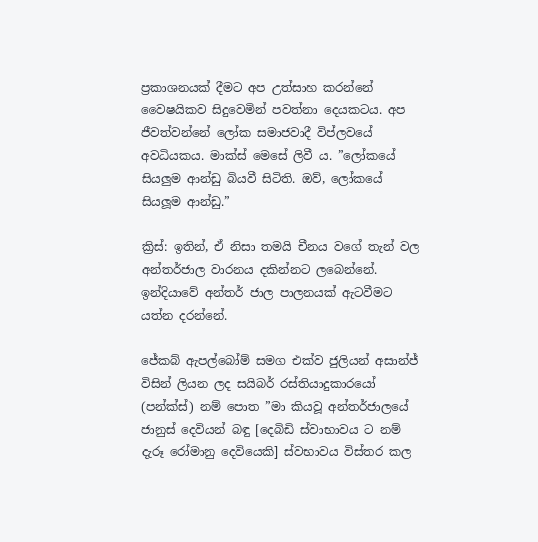ප්‍රකාශනයක් දීමට අප උත්සාහ කරන්නේ වෛෂයිකව සිදුවෙමින් පවත්නා දෙයකටය. අප ජීවත්වන්නේ ලෝක සමාජවාදී විප්ලවයේ අවධියකය. මාක්ස් මෙසේ ලිවී ය. ”ලෝකයේ සියලුම ආන්ඩු බියවී සිටිති. ඔව්, ලෝකයේ සියලූම ආන්ඩු.”

ක්‍රිස්: ඉතින්, ඒ නිසා තමයි චීනය වගේ තැන් වල අන්තර්ජාල වාරනය දකින්නට ලබෙන්නේ. ඉන්දියාවේ අන්තර් ජාල පාලනයක් ඇටවීමට යත්න දරන්නේ.

ජේකබ් ඇපල්බෝම් සමග එක්ව ජුලියන් අසාන්ජ් විසින් ලියන ලද සයිබර් රස්තියාදුකාරයෝ (පන්ක්ස්) නම් පොත ”මා කියවූ අන්තර්ජාලයේ ජානුස් දෙවියන් බඳු [දෙබිඩි ස්වාභාවය ට නම් දැරූ රෝමානු දෙවියෙකි] ස්වභාවය විස්තර කල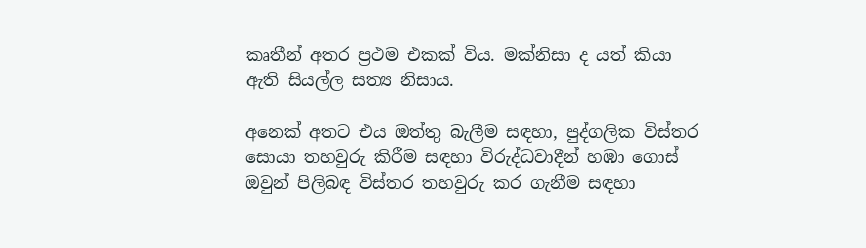කෘතීන් අතර ප්‍රථම එකක් විය. මක්නිසා ද යත් කියා ඇති සියල්ල සත්‍ය නිසාය.

අනෙක් අතට එය ඔත්තු බැලීම සඳහා, පුද්ගලික විස්තර සොයා තහවුරු කිරීම සඳහා විරුද්ධවාදීන් හඹා ගොස් ඔවුන් පිලිබඳ විස්තර තහවුරු කර ගැනීම සඳහා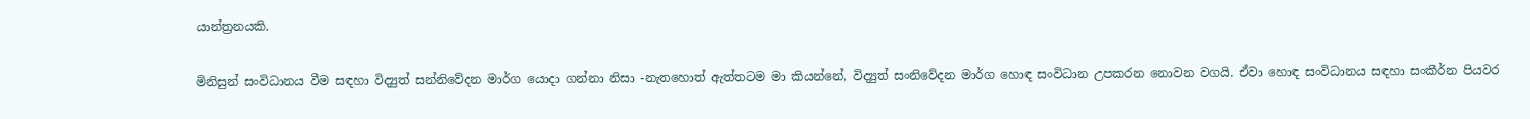යාන්ත්‍රනයකි.

මිනිසුන් සංවිධානය වීම සඳහා විද්‍යුත් සන්නිවේදන මාර්ග යොදා ගන්නා නිසා -නැතහොත් ඇත්තටම මා කියන්නේ, විද්‍යුත් සංනිවේදන මාර්ග හොඳ සංවිධාන උපකරන නොවන වගයි. ඒවා හොඳ සංවිධානය සඳහා සංකීර්න පියවර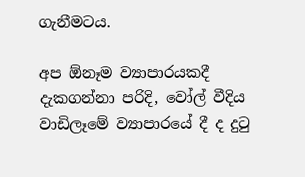ගැනීමටය.

අප ඕනෑම ව්‍යාපාරයකදී දැකගන්නා පරිදි, වෝල් වීදිය වාඩිලෑමේ ව්‍යාපාරයේ දී ද දුටු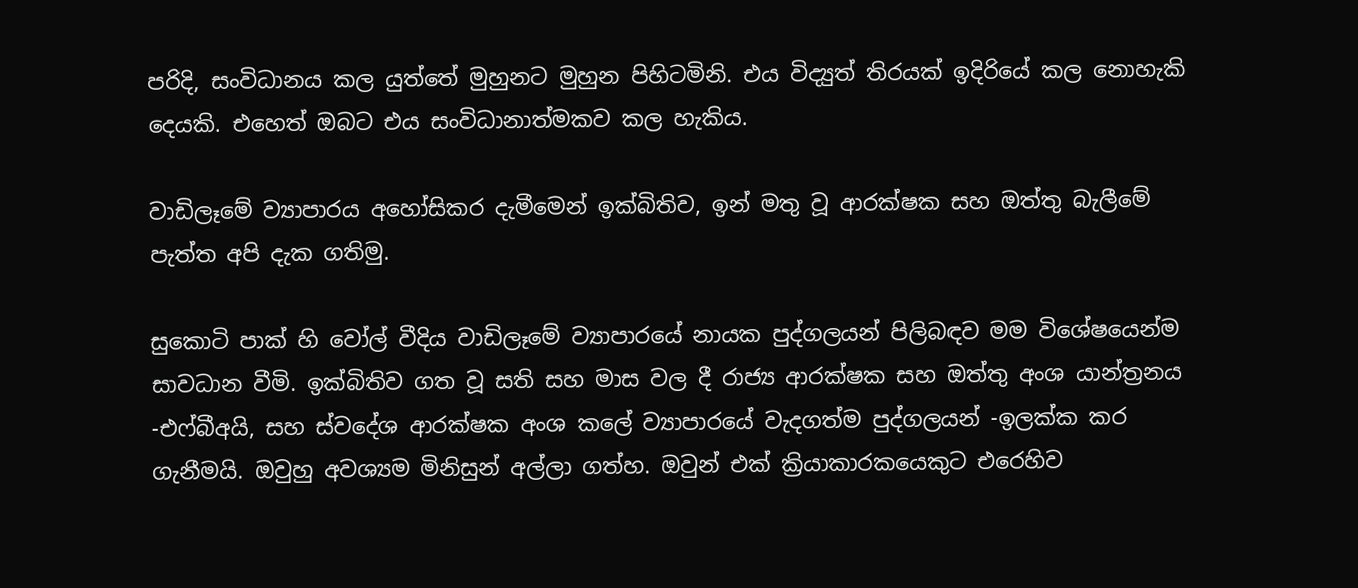පරිදි, සංවිධානය කල යුත්තේ මුහුනට මුහුන පිහිටමිනි. එය විද්‍යුත් තිරයක් ඉදිරියේ කල නොහැකි දෙයකි. එහෙත් ඔබට එය සංවිධානාත්මකව කල හැකිය.

වාඩිලෑමේ ව්‍යාපාරය අහෝසිකර දැමීමෙන් ඉක්බිතිව, ඉන් මතු වූ ආරක්ෂක සහ ඔත්තු බැලීමේ පැත්ත අපි දැක ගතිමු.

සුකොටි පාක් හි වෝල් වීදිය වාඩිලෑමේ ව්‍යාපාරයේ නායක පුද්ගලයන් පිලිබඳව මම විශේෂයෙන්ම සාවධාන වීමි. ඉක්බිතිව ගත වූ සති සහ මාස වල දී රාජ්‍ය ආරක්ෂක සහ ඔත්තු අංශ යාන්ත්‍රනය -එෆ්බීඅයි, සහ ස්වදේශ ආරක්ෂක අංශ කලේ ව්‍යාපාරයේ වැදගත්ම පුද්ගලයන් -ඉලක්ක කර ගැනීමයි. ඔවුහු අවශ්‍යම මිනිසුන් අල්ලා ගත්හ. ඔවුන් එක් ක්‍රියාකාරකයෙකුට එරෙහිව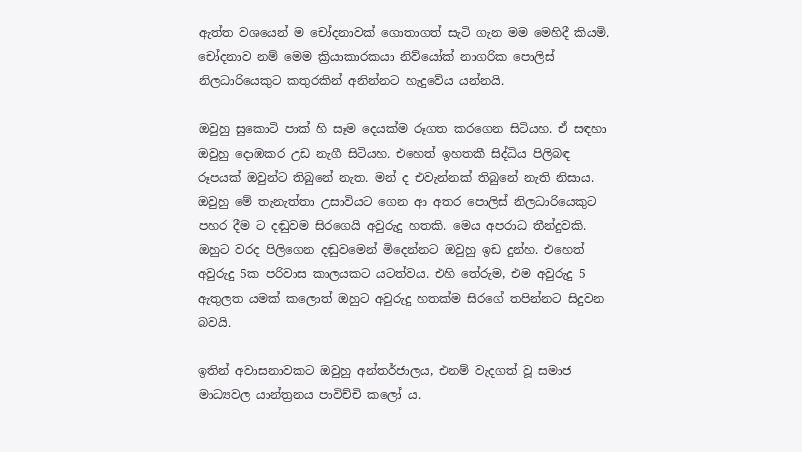ඇත්ත වශයෙන් ම චෝදනාවක් ගොතාගත් සැටි ගැන මම මෙහිදී කියමි. චෝදනාව නම් මෙම ක්‍රියාකාරකයා නිව්යෝක් නාගරික පොලිස් නිලධාරියෙකුට කතුරකින් අනින්නට හැදුවේය යන්නයි.

ඔවුහු සුකොටි පාක් හි සෑම දෙයක්ම රූගත කරගෙන සිටියහ. ඒ සඳහා ඔවුහු දොඹකර උඩ නැගී සිටියහ. එහෙත් ඉහතකී සිද්ධිය පිලිබඳ රූපයක් ඔවුන්ට තිබුනේ නැත. මන් ද එවැන්නක් තිබුනේ නැති නිසාය. ඔවුහු මේ තැනැත්තා උසාවියට ගෙන ආ අතර පොලිස් නිලධාරියෙකුට පහර දීම ට දඬුවම සිරගෙයි අවුරුදු හතකි. මෙය අපරාධ තීන්දුවකි. ඔහුට වරද පිලිගෙන දඬුවමෙන් මිදෙන්නට ඔවුහු ඉඩ දුන්හ. එහෙත් අවුරුදු 5ක පරිවාස කාලයකට යටත්වය. එහි තේරුම, එම අවුරුදු 5 ඇතුලත යමක් කලොත් ඔහුට අවුරුදු හතක්ම සිරගේ තපින්නට සිදුවන බවයි.

ඉතින් අවාසනාවකට ඔවුහු අන්තර්ජාලය, එනම් වැදගත් වූ සමාජ මාධ්‍යවල යාන්ත්‍රනය පාවිච්චි කලෝ ය.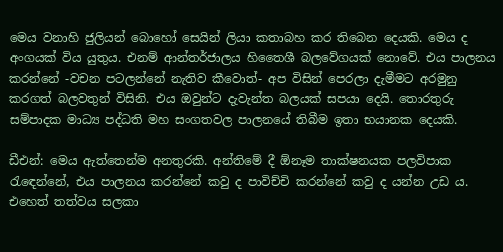මෙය වනාහි ජුලියන් බොහෝ සෙයින් ලියා කතාබහ කර තිබෙන දෙයකි. මෙය ද අංගයක් විය යුතුය. එනම් ආන්තර්ජාලය හිතෛශී බලවේගයක් නොවේ. එය පාලනය කරන්නේ -වචන පටලන්නේ නැතිව කීවොත්- අප විසින් පෙරලා දැමීමට අරමුනු කරගත් බලවතුන් විසිනි. එය ඔවුන්ට දැවැන්ත බලයක් සපයා දෙයි. තොරතුරු සම්පාදක මාධ්‍ය පද්ධති මහ සංගතවල පාලනයේ තිබීම ඉතා භයානක දෙයකි.

ඩීඑන්: මෙය ඇත්තෙන්ම අනතුරකි. අන්තිමේ දී ඕනෑම තාක්ෂනයක පලවිපාක රැඳෙන්නේ, එය පාලනය කරන්නේ කවු ද පාවිච්චි කරන්නේ කවු ද යන්න උඩ ය. එහෙත් තත්වය සලකා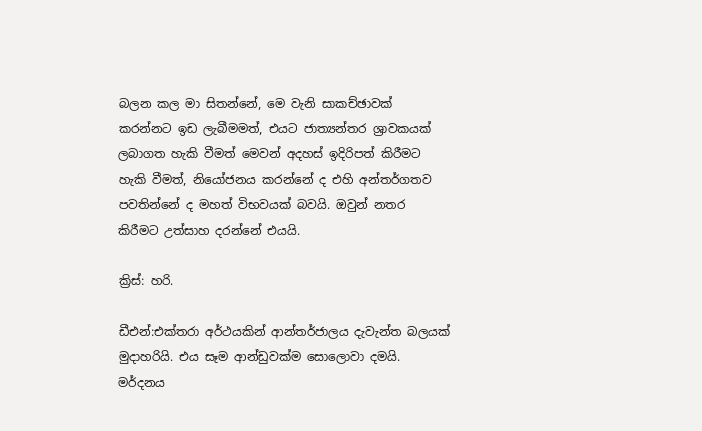බලන කල මා සිතන්නේ, මෙ වැනි සාකච්ඡාවක් කරන්නට ඉඩ ලැබීමමත්, එයට ජාත්‍යන්තර ශ්‍රාවකයක් ලබාගත හැකි වීමත් මෙවන් අදහස් ඉදිරිපත් කිරීමට හැකි වීමත්, නියෝජනය කරන්නේ ද එහි අන්තර්ගතව පවතින්නේ ද මහත් විභවයක් බවයි. ඔවුන් නතර කිරීමට උත්සාහ දරන්නේ එයයි.

ක්‍රිස්: හරි.

ඩීඑන්:එක්තරා අර්ථයකින් ආන්තර්ජාලය දැවැන්ත බලයක් මුදාහරියි. එය සෑම ආන්ඩුවක්ම සොලොවා දමයි. මර්දනය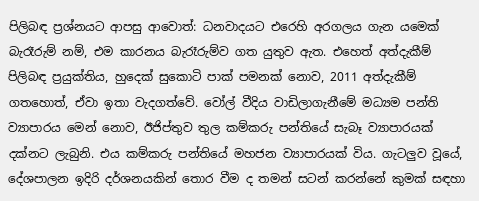පිලිබඳ ප්‍රශ්නයට ආපසු ආවොත්: ධනවාදයට එරෙහි අරගලය ගැන යමෙක් බැරෑරුම් නම්, එම කාරනය බැරෑරුම්ව ගත යුතුව ඇත. එහෙත් අත්දැකීම් පිලිබඳ ප්‍රයුක්තිය, හුදෙක් සුකොටි පාක් පමනක් නොව, 2011 අත්දැකීම් ගතහොත්, ඒවා ඉතා වැදගත්වේ. වෝල් වීදිය වාඩිලාගැනීමේ මධ්‍යම පන්ති ව්‍යාපාරය මෙන් නොව, ඊජිප්තුව තුල කම්කරු පන්තියේ සැබෑ ව්‍යාපාරයක් දක්නට ලැබුනි. එය කම්කරු පන්තියේ මහජන ව්‍යාපාරයක් විය. ගැටලුව වූයේ, දේශපාලන ඉදිරි දර්ශනයකින් තොර වීම ද තමන් සටන් කරන්නේ කුමක් සඳහා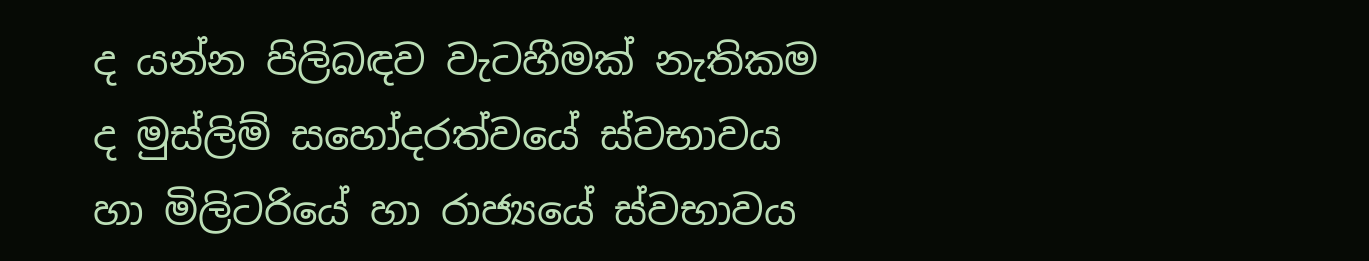ද යන්න පිලිබඳව වැටහීමක් නැතිකම ද මුස්ලිම් සහෝදරත්වයේ ස්වභාවය හා මිලිටරියේ හා රාජ්‍යයේ ස්වභාවය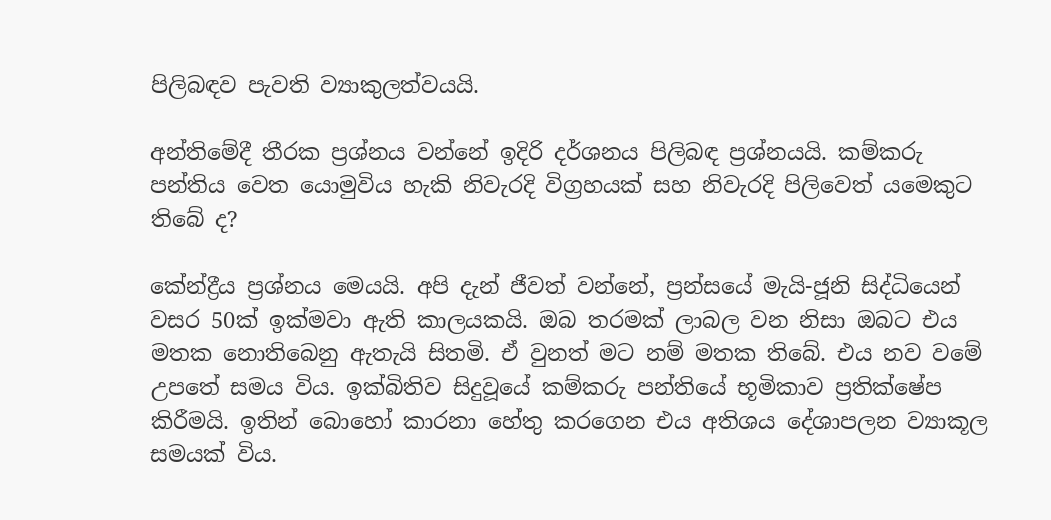පිලිබඳව පැවති ව්‍යාකුලත්වයයි.

අන්තිමේදී තීරක ප්‍රශ්නය වන්නේ ඉදිරි දර්ශනය පිලිබඳ ප්‍රශ්නයයි. කම්කරු පන්තිය වෙත යොමුවිය හැකි නිවැරදි විග්‍රහයක් සහ නිවැරදි පිලිවෙත් යමෙකුට තිබේ ද?

කේන්ද්‍රීය ප්‍රශ්නය මෙයයි. අපි දැන් ජීවත් වන්නේ, ප්‍රන්සයේ මැයි-ජූනි සිද්ධියෙන් වසර 50ක් ඉක්මවා ඇති කාලයකයි. ඔබ තරමක් ලාබල වන නිසා ඔබට එය මතක නොතිබෙනු ඇතැයි සිතමි. ඒ වුනත් මට නම් මතක තිබේ. එය නව වමේ උපතේ සමය විය. ඉක්බිතිව සිදුවූයේ කම්කරු පන්තියේ භූමිකාව ප්‍රතික්ෂේප කිරීමයි. ඉතින් බොහෝ කාරනා හේතු කරගෙන එය අතිශය දේශාපලන ව්‍යාකූල සමයක් විය.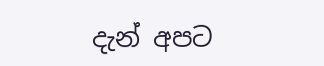දැන් අපට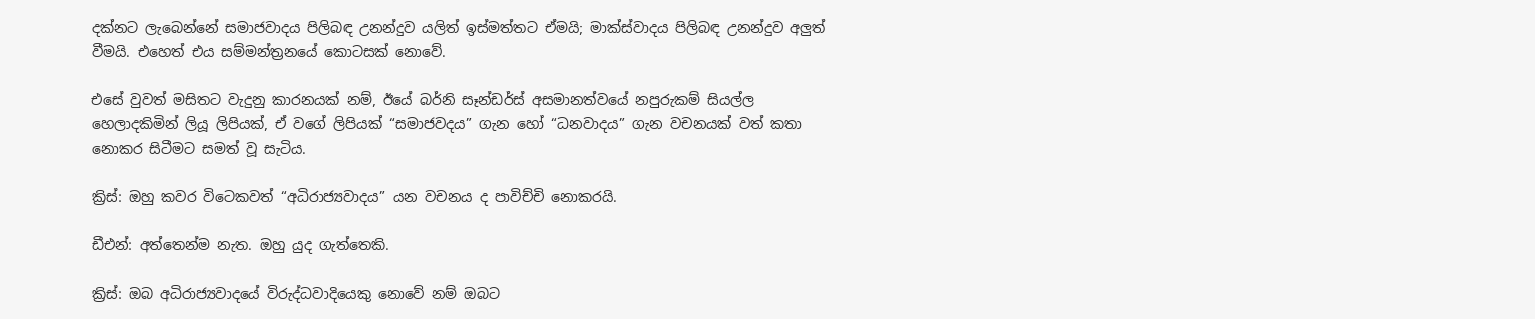දක්නට ලැබෙන්නේ සමාජවාදය පිලිබඳ උනන්දුව යලිත් ඉස්මත්තට ඒමයි; මාක්ස්වාදය පිලිබඳ උනන්දුව අලුත් වීමයි. එහෙත් එය සම්මන්ත්‍රනයේ කොටසක් නොවේ.

එසේ වුවත් මසිතට වැදුනු කාරනයක් නම්, ඊයේ බර්නි සෑන්ඩර්ස් අසමානත්වයේ නපුරුකම් සියල්ල හෙලාදකිමින් ලියූ ලිපියක්, ඒ වගේ ලිපියක් “සමාජවදය” ගැන හෝ “ධනවාදය” ගැන වචනයක් වත් කතා නොකර සිටීමට සමත් වූ සැටිය.

ක්‍රිස්: ඔහු කවර විටෙකවත් “අධිරාජ්‍යවාදය” යන වචනය ද පාවිච්චි නොකරයි.

ඩීඑන්: අත්තෙන්ම නැත. ඔහු යුද ගැත්තෙකි.

ක්‍රිස්: ඔබ අධිරාජ්‍යවාදයේ විරුද්ධවාදියෙකු නොවේ නම් ඔබට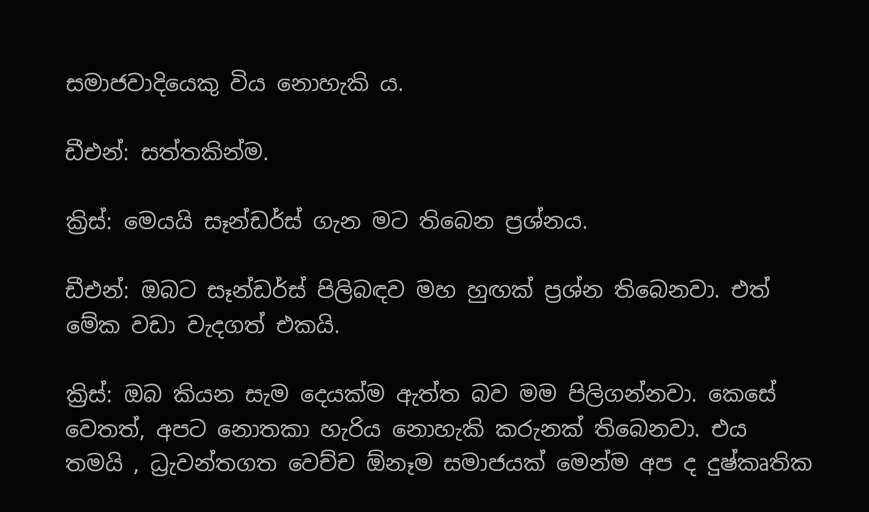සමාජවාදියෙකු විය නොහැකි ය.

ඩීඑන්: සත්තකින්ම.

ක්‍රිස්: මෙයයි සෑන්ඩර්ස් ගැන මට තිබෙන ප්‍රශ්නය.

ඩීඑන්: ඔබට සෑන්ඩර්ස් පිලිබඳව මහ හුඟක් ප්‍රශ්න තිබෙනවා. එත් මේක වඩා වැදගත් එකයි.

ක්‍රිස්: ඔබ කියන සැම දෙයක්ම ඇත්ත බව මම පිලිගන්නවා. කෙසේ වෙතත්, අපට නොතකා හැරිය නොහැකි කරුනක් තිබෙනවා. එය තමයි , ධ්‍රැවන්තගත වෙච්ච ඕනෑම සමාජයක් මෙන්ම අප ද දුෂ්කෘතික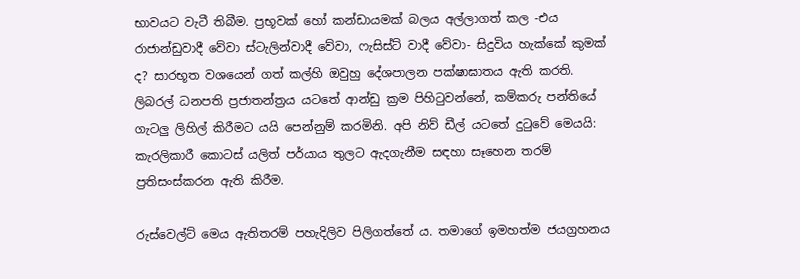භාවයට වැටී තිබීම. ප්‍රභූවක් හෝ කන්ඩායමක් බලය අල්ලාගත් කල -එය රාජාන්ඩුවාදී වේවා ස්ටැලින්වාදී වේවා, ෆැසිස්ට් වාදී වේවා- සිදුවිය හැක්කේ කුමක් ද? සාරභූත වශයෙන් ගත් කල්හි ඔවුහු දේශපාලන පක්ෂාඝාතය ඇති කරති. ලිබරල් ධනපති ප්‍රජාතන්ත්‍රය යටතේ ආන්ඩු ක්‍රම පිහිටුවන්නේ, කම්කරු පන්තියේ ගැටලු ලිහිල් කිරීමට යයි පෙන්නුම් කරමිනි. අපි නිව් ඩීල් යටතේ දුටුවේ මෙයයි: කැරලිකාරී කොටස් යලිත් පර්යාය තුලට ඇදගැනීම සඳහා සෑහෙන තරම් ප්‍රතිසංස්කරන ඇති කිරීම.

රුස්වෙල්ට් මෙය ඇතිතරම් පහැදිලිව පිලිගත්තේ ය. තමාගේ ඉමහත්ම ජයග්‍රහනය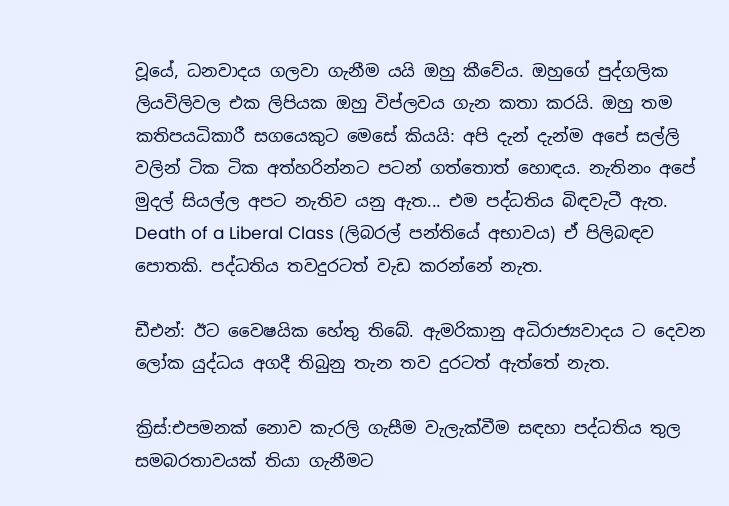වූයේ, ධනවාදය ගලවා ගැනීම යයි ඔහු කීවේය. ඔහුගේ පුද්ගලික ලියවිලිවල එක ලිපියක ඔහු විප්ලවය ගැන කතා කරයි. ඔහු තම කතිපයධිකාරී සගයෙකුට මෙසේ කියයි: අපි දැන් දැන්ම අපේ සල්ලි වලින් ටික ටික අත්හරින්නට පටන් ගත්තොත් හොඳය. නැතිනං අපේ මුදල් සියල්ල අපට නැතිව යනු ඇත... එම පද්ධතිය බිඳවැටී ඇත. Death of a Liberal Class (ලිබරල් පන්තියේ අභාවය) ඒ පිලිබඳව පොතකි. පද්ධතිය තවදුරටත් වැඩ කරන්නේ නැත.

ඩීඑන්: ඊට වෛෂයික හේතු තිබේ. ඇමරිකානු අධිරාජ්‍යවාදය ට දෙවන ලෝක යුද්ධය අගදී තිබුනු තැන තව දුරටත් ඇත්තේ නැත.

ක්‍රිස්:එපමනක් නොව කැරලි ගැසීම වැලැක්වීම සඳහා පද්ධතිය තුල සමබරතාවයක් තියා ගැනීමට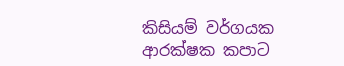කිසියම් වර්ගයක ආරක්ෂක කපාට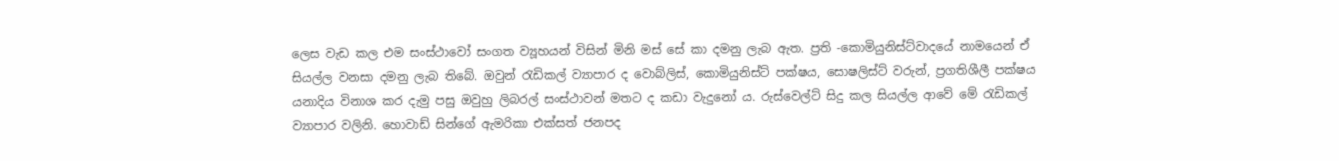ලෙස වැඩ කල එම සංස්ථාවෝ සංගත ව්‍යූහයන් විසින් මිනි මස් සේ කා දමනු ලැබ ඇත. ප්‍රති -කොමියුනිස්ට්වාදයේ නාමයෙන් ඒ සියල්ල වනසා දමනු ලැබ තිබේ. ඔවුන් රැඩිකල් ව්‍යාපාර ද වොබ්ලිස්, කොමියුනිස්ට් පක්ෂය, සොෂලිස්ට් වරුන්, ප්‍රගතිශීලී පක්ෂය යනාදිය විනාශ කර දැමු පසු ඔවුහු ලිබරල් සංස්ථාවන් මතට ද කඩා වැදුනෝ ය. රුස්වෙල්ට් සිදු කල සියල්ල ආවේ මේ රැඩිකල් ව්‍යාපාර වලිනි. හොවාඩ් සින්ගේ ඇමරිකා එක්සත් ජනපද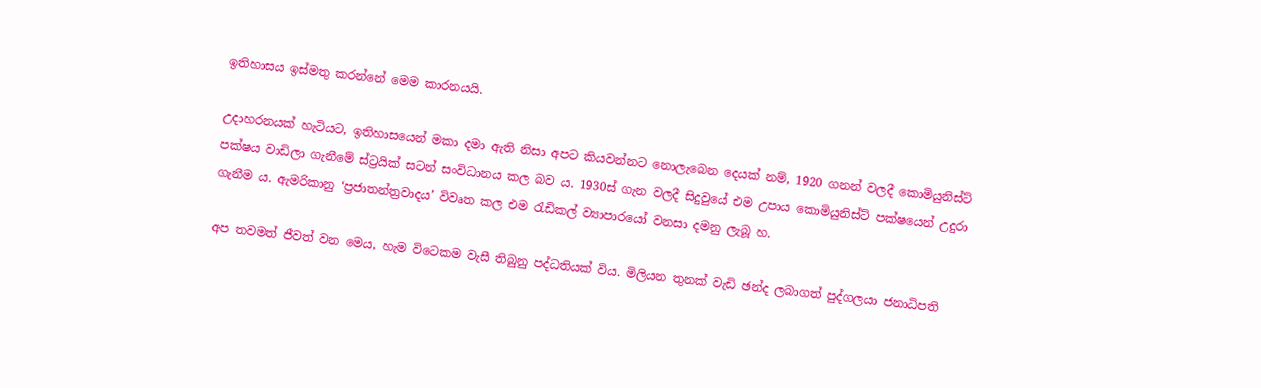ඉතිහාසය ඉස්මතු කරන්නේ මෙම කාරනයයි.

උදාහරනයක් හැටියට, ඉතිහාසයෙන් මකා දමා ඇති නිසා අපට කියවන්නට නොලැබෙන දෙයක් නම්, 1920 ගනන් වලදී කොමියුනිස්ට් පක්ෂය වාඩිලා ගැනීමේ ස්ට්‍රයික් සටන් සංවිධානය කල බව ය. 1930ස් ගැන වලදී සිදුවුයේ එම උපාය කොමියුනිස්ට් පක්ෂයෙන් උදුරා ගැනීම ය. ඇමරිකානු ‘ප්‍රජාතන්ත්‍රවාදය’ විවෘත කල එම රැඩිකල් ව්‍යාපාරයෝ වනසා දමනු ලැබූ හ.

අප තවමත් ජීවත් වන මෙය, හැම විටෙකම වැසී තිබුනු පද්ධතියක් විය. මිලියන තුනක් වැඩි ඡන්ද ලබාගත් පුද්ගලයා ජනාධිපති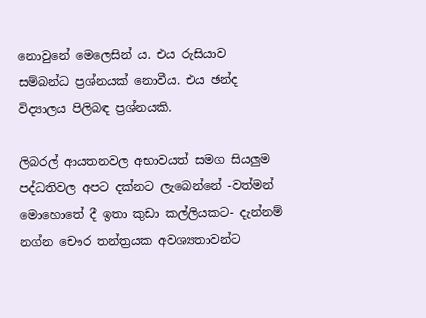නොවුනේ මෙලෙසින්‍ ය. එය රුසියාව සම්බන්ධ ප්‍රශ්නයක් නොවීය. එය ඡන්ද විද්‍යාලය පිලිබඳ ප්‍රශ්නයකි.

ලිබරල් ආයතනවල අභාවයත් සමග සියලුම පද්ධතිවල අපට දක්නට ලැබෙන්නේ -වත්මන් මොහොතේ දී ඉතා කුඩා කල්ලියකට- දැන්නම් නග්න චෞර තන්ත්‍රයක අවශ්‍යතාවන්ට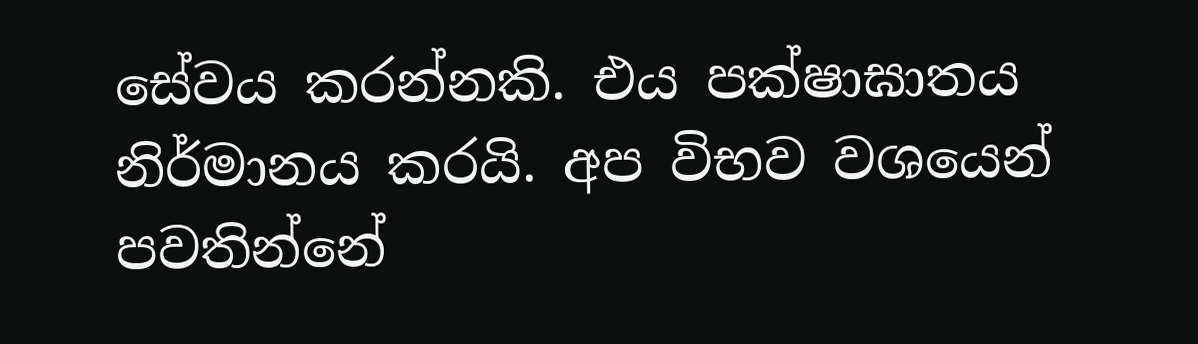සේවය කරන්නකි. එය පක්ෂාඝාතය නිර්මානය කරයි. අප විභව වශයෙන් පවතින්නේ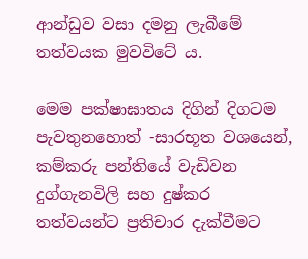ආන්ඩුව වසා දමනු ලැබීමේ තත්වයක මුවවිටේ ය.

මෙම පක්ෂාඝාතය දිගින් දිගටම පැවතුනහොත් -සාරභූත වශයෙන්, කම්කරු පන්තියේ වැඩිවන දුග්ගැනවිලි සහ දුෂ්කර තත්වයන්ට ප්‍රතිචාර දැක්වීමට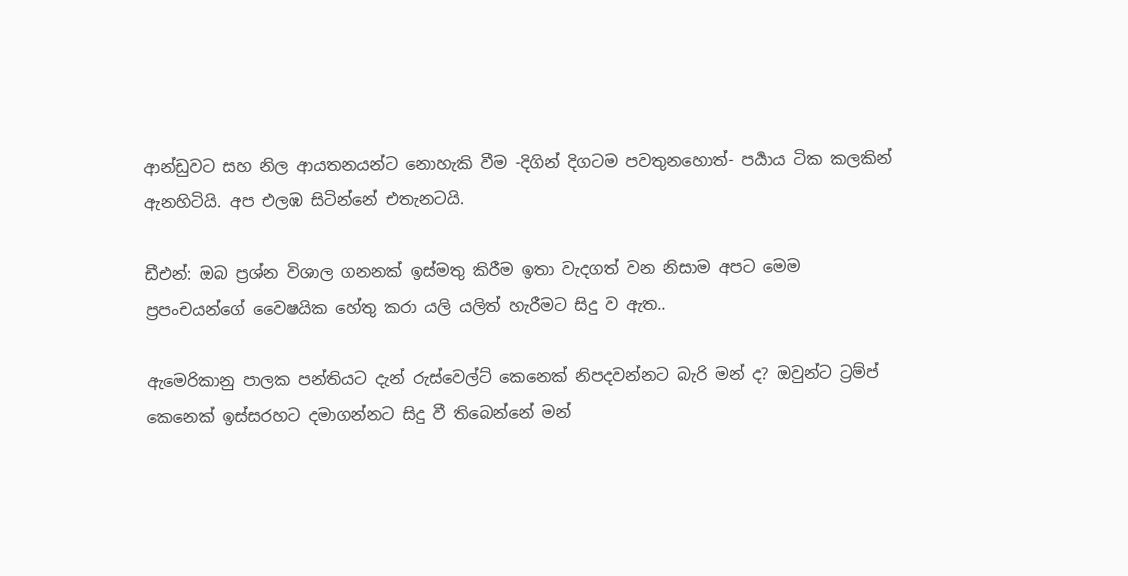ආන්ඩුවට සහ නිල ආයතනයන්ට නොහැකි වීම -දිගින් දිගටම පවතුනහොත්- පර්‍යාය ටික කලකින් ඇනහිටියි. අප එලඹ සිටින්නේ එතැනටයි.

ඩීඑන්: ඔබ ප්‍රශ්න විශාල ගනනක් ඉස්මතු කිරීම ඉතා වැදගත් වන නිසාම අපට මෙම ප්‍රපංචයන්ගේ වෛෂයික හේතු කරා යලි යලිත් හැරීමට සිදු ව ඇත..

ඇමෙරිකානු පාලක පන්තියට දැන් රුස්වෙල්ට් කෙනෙක් නිපදවන්නට බැරි මන් ද? ඔවුන්ට ට්‍රම්ප් කෙනෙක් ඉස්සරහට දමාගන්නට සිදු වී තිබෙන්නේ මන්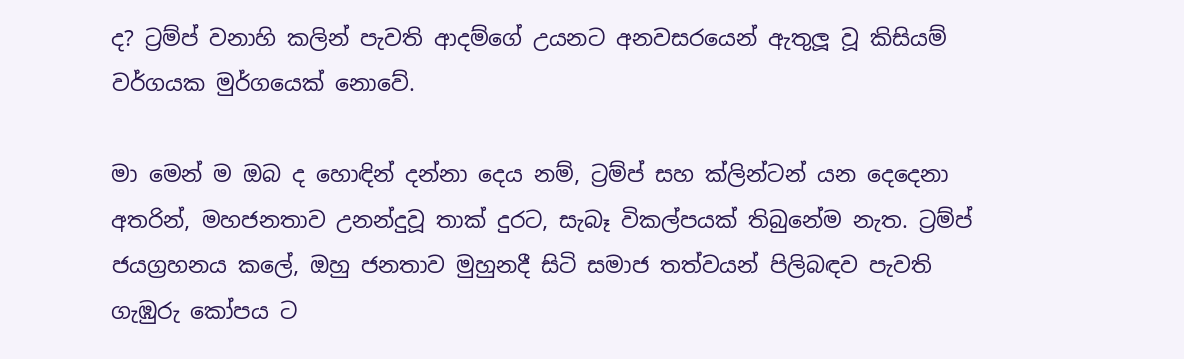ද? ට්‍රම්ප් වනාහි කලින් පැවති ආදම්ගේ උයනට අනවසරයෙන් ඇතුලූ වූ කිසියම් වර්ගයක මුර්ගයෙක් නොවේ.

මා මෙන් ම ඔබ ද හොඳින් දන්නා දෙය නම්, ට්‍රම්ප් සහ ක්ලින්ටන් යන දෙදෙනා අතරින්, මහජනතාව උනන්දුවූ තාක් දුරට, සැබෑ විකල්පයක් තිබුනේම නැත. ට්‍රම්ප් ජයග්‍රහනය කලේ, ඔහු ජනතාව මුහුනදී සිටි සමාජ තත්වයන් පිලිබඳව පැවති ගැඹුරු කෝපය ට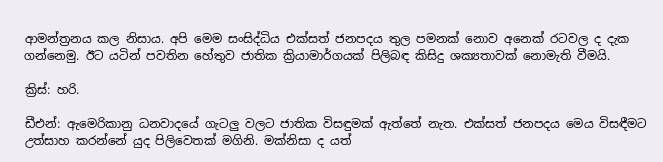ආමන්ත්‍රනය කල නිසාය. අපි මෙම සංසිද්ධිය එක්සත් ජනපදය තුල පමනක් නොව අනෙක් රටවල ද දැක ගන්නෙමු. ඊට යටින් පවතින හේතුව ජාතික ක්‍රියාමාර්ගයක් පිලිබඳ කිසිදු ශක්‍යතාවක් නොමැති වීමයි.

ක්‍රිස්: හරි.

ඩීඑන්: ඇමෙරිකානු ධනවාදයේ ගැටලු වලට ජාතික විසඳුමක් ඇත්තේ නැත. එක්සත් ජනපදය මෙය විසඳීමට උත්සාහ කරන්නේ යුද පිලිවෙතක් මගිනි. මක්නිසා ද යත්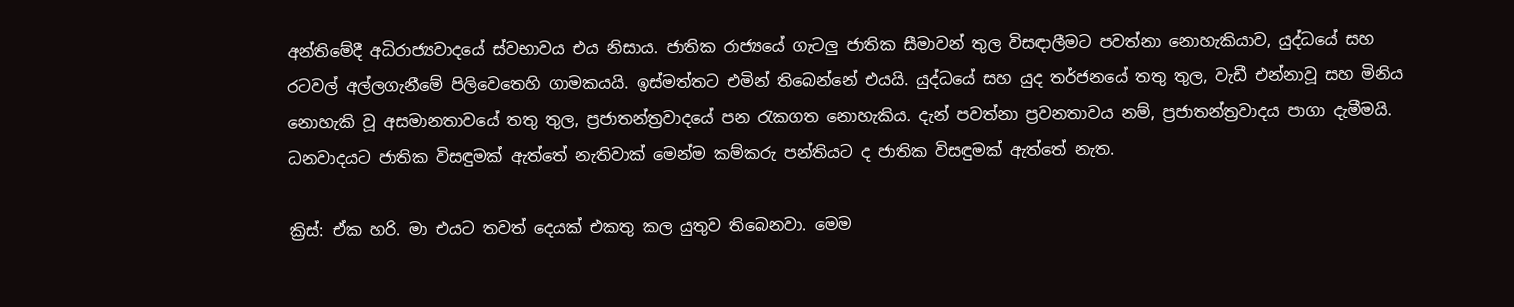අන්තිමේදී අධිරාජ්‍යවාදයේ ස්වභාවය එය නිසාය. ජාතික රාජ්‍යයේ ගැටලු ජාතික සීමාවන් තුල විසඳාලීමට පවත්නා නොහැකියාව, යුද්ධයේ සහ රටවල් අල්ලගැනීමේ පිලිවෙතෙහි ගාමකයයි. ඉස්මත්තට එමින් තිබෙන්නේ එයයි. යුද්ධයේ සහ යුද තර්ජනයේ තතු තුල, වැඩී එන්නාවූ සහ මිනිය නොහැකි වූ අසමානතාවයේ තතු තුල, ප්‍රජාතන්ත්‍රවාදයේ පන රැකගත නොහැකිය. දැන් පවත්නා ප්‍රවනතාවය නම්, ප්‍රජාතන්ත්‍රවාදය පාගා දැමීමයි. ධනවාදයට ජාතික විසඳුමක් ඇත්තේ නැතිවාක් මෙන්ම කම්කරු පන්තියට ද ජාතික විසඳුමක් ඇත්තේ නැත.

ක්‍රිස්: ඒක හරි. මා එයට තවත් දෙයක් එකතු කල යුතුව තිබෙනවා. මෙම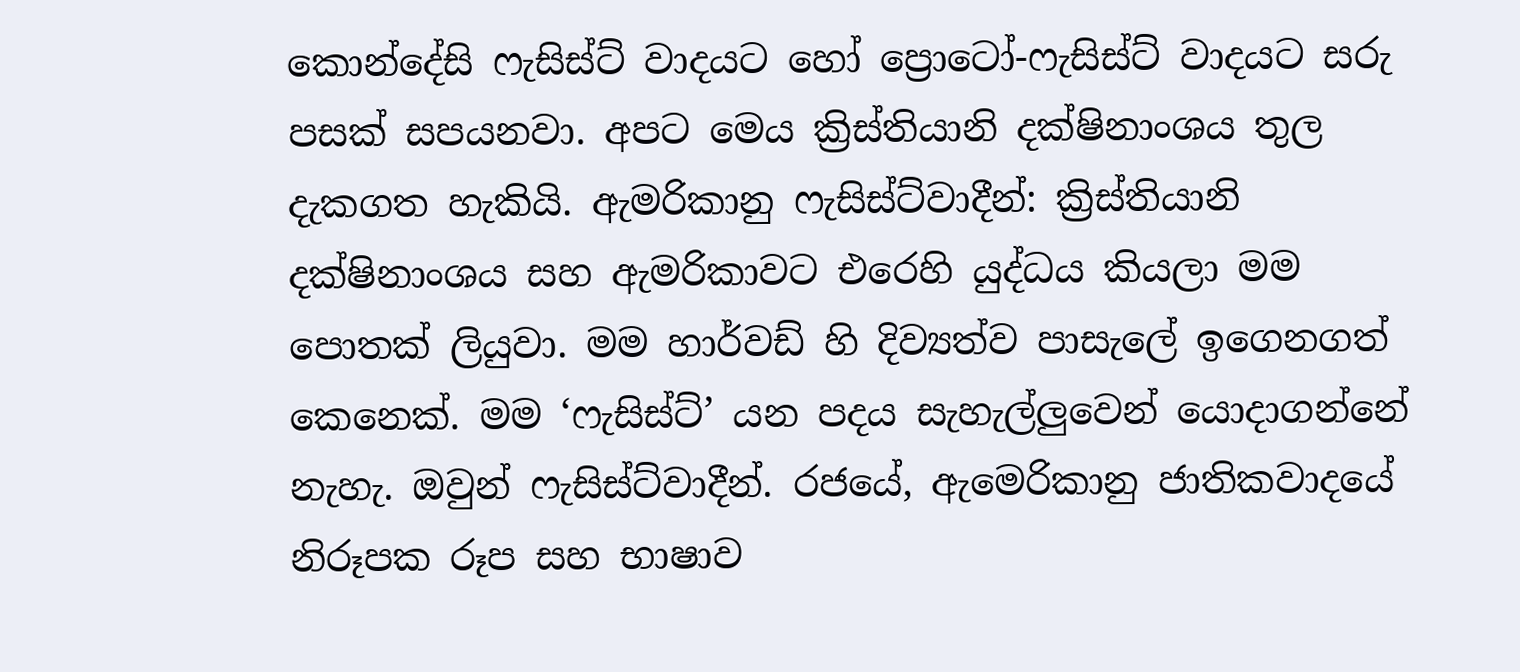කොන්දේසි ෆැසිස්ට් වාදයට හෝ ප්‍රොටෝ-ෆැසිස්ට් වාදයට සරු පසක් සපයනවා. අපට මෙය ක්‍රිස්තියානි දක්ෂිනාංශය තුල දැකගත හැකියි. ඇමරිකානු ෆැසිස්ට්වාදීන්: ක්‍රිස්තියානි දක්ෂිනාංශය සහ ඇමරිකාවට එරෙහි යුද්ධය කියලා මම පොතක් ලියුවා. මම හාර්වඩ් හි දිව්‍යත්ව පාසැලේ ඉගෙනගත් කෙනෙක්. මම ‘ෆැසිස්ට්’ යන පදය සැහැල්ලුවෙන් යොදාගන්නේ නැහැ. ඔවුන් ෆැසිස්ට්වාදීන්. රජයේ, ඇමෙරිකානු ජාතිකවාදයේ නිරූපක රූප සහ භාෂාව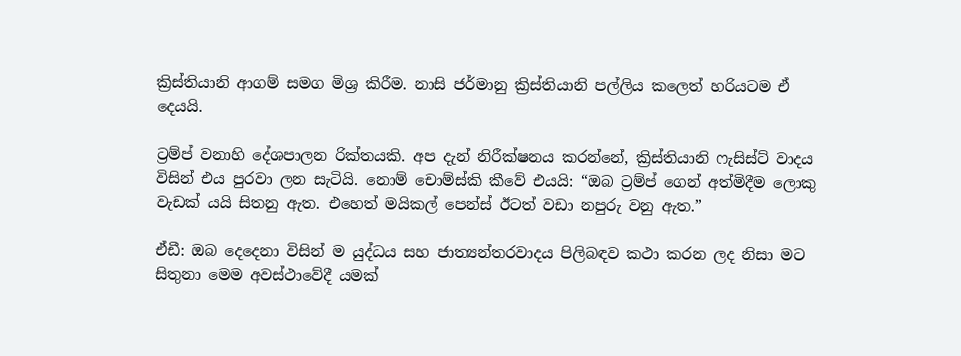ක්‍රිස්තියානි ආගම් සමග මිශ්‍ර කිරීම. නාසි ජර්මානු ක්‍රිස්තියානි පල්ලිය කලෙත් හරියටම ඒ දෙයයි.

ට්‍රම්ප් වනාහි දේශපාලන රික්තයකි. අප දැන් නිරීක්ෂනය කරන්නේ, ක්‍රිස්තියානි ෆැසිස්ට් වාදය විසින් එය පුරවා ලන සැටියි. නොම් චොම්ස්කි කීවේ එයයි: “ඔබ ට්‍රම්ප් ගෙන් අත්මිදීම ලොකු වැඩක් යයි සිතනු ඇත. එහෙත් මයිකල් පෙන්ස් ඊටත් වඩා නපුරු වනු ඇත.”

ඒඩී: ඔබ දෙදෙනා විසින් ම යුද්ධය සහ ජාත්‍යන්තරවාදය පිලිබඳව කථා කරන ලද නිසා මට සිතුනා මෙම අවස්ථාවේදී යමක්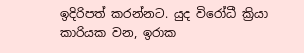ඉදිරිපත් කරන්නට. යුද විරෝධී ක්‍රියා කාරියක වන, ඉරාක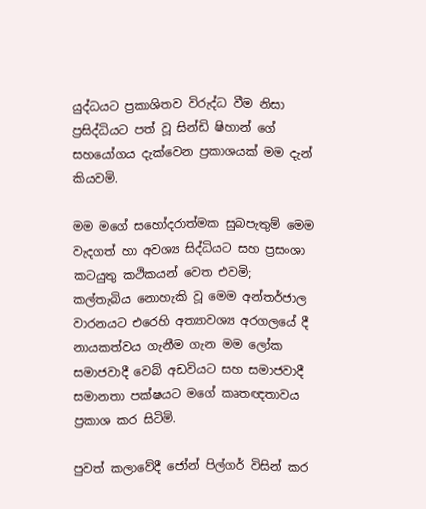යුද්ධයට ප්‍රකාශිතව විරුද්ධ වීම නිසා ප්‍රසිද්ධියට පත් වූ සින්ඩි ෂිහාන් ගේ සහයෝගය දැක්වෙන ප්‍රකාශයක් මම දැන් කියවමි.

මම මගේ සහෝදරාත්මක සුබපැතුම් මෙම වැදගත් හා අවශ්‍ය සිද්ධියට සහ ප්‍රසංශා කටයුතු කථිකයන් වෙත එවමි; කල්තැබිය නොහැකි වූ මෙම අන්තර්ජාල වාරනයට එරෙහි අත්‍යාවශ්‍ය අරගලයේ දී නායකත්වය ගැනීම ගැන මම ලෝක සමාජවාදී වෙබ් අඩවියට සහ සමාජවාදී සමානතා පක්ෂයට මගේ කෘතඥතාවය ප්‍රකාශ කර සිටිමි.

පුවත් කලාවේදී ජෝන් පිල්ගර් විසින් කර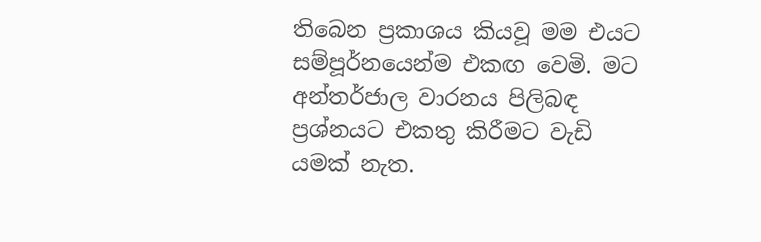තිබෙන ප්‍රකාශය කියවූ මම එයට සම්පූර්නයෙන්ම එකඟ වෙමි. මට අන්තර්ජාල වාරනය පිලිබඳ ප්‍රශ්නයට එකතු කිරීමට වැඩි යමක් නැත.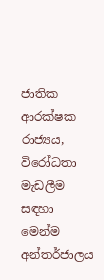ජාතික ආරක්ෂක රාජ්‍යය, විරෝධතා මැඩලීම සඳහා මෙන්ම අන්තර්ජාලය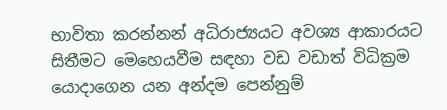භාවිතා කරන්නන් අධිරාජ්‍යයට අවශ්‍ය ආකාරයට සිතීමට මෙහෙයවීම සඳහා වඩ වඩාත් විධික්‍රම යොදාගෙන යන අන්දම පෙන්නුම්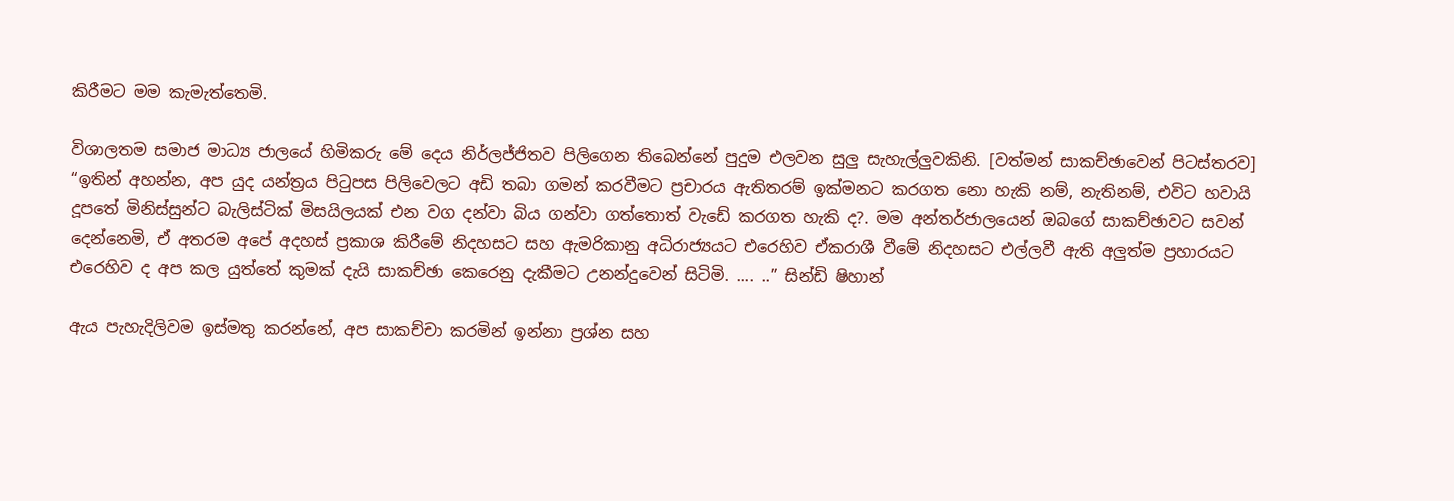කිරීමට මම කැමැත්තෙමි.

විශාලතම සමාජ මාධ්‍ය ජාලයේ හිමිකරු මේ දෙය නිර්ලජ්ජිතව පිලිගෙන තිබෙන්නේ පුදුම එලවන සුලු සැහැල්ලුවකිනි. [වත්මන් සාකච්ඡාවෙන් පිටස්තරව] “ඉතින් අහන්න, අප යුද යන්ත්‍රය පිටුපස පිලිවෙලට අඩි තබා ගමන් කරවීමට ප්‍රචාරය ඇතිතරම් ඉක්මනට කරගත නො හැකි නම්, නැතිනම්, එවිට හවායි දූපතේ මිනිස්සුන්ට බැලිස්ටික් මිසයිලයක් එන වග දන්වා බිය ගන්වා ගත්තොත් වැඩේ කරගත හැකි ද?. මම අන්තර්ජාලයෙන් ඔබගේ සාකච්ඡාවට සවන් දෙන්නෙමි, ඒ අතරම අපේ අදහස් ප්‍රකාශ කිරීමේ නිදහසට සහ ඇමරිකානු අධිරාජ්‍යයට එරෙහිව ඒකරාශී වීමේ නිදහසට එල්ලවී ඇති අලුත්ම ප්‍රහාරයට එරෙහිව ද අප කල යුත්තේ කුමක් දැයි සාකච්ඡා කෙරෙනු දැකීමට උනන්දුවෙන් සිටිමි. .... ..” සින්ඩි ෂිහාන්

ඇය පැහැදිලිවම ඉස්මතු කරන්නේ, අප සාකච්චා කරමින් ඉන්නා ප්‍රශ්න සහ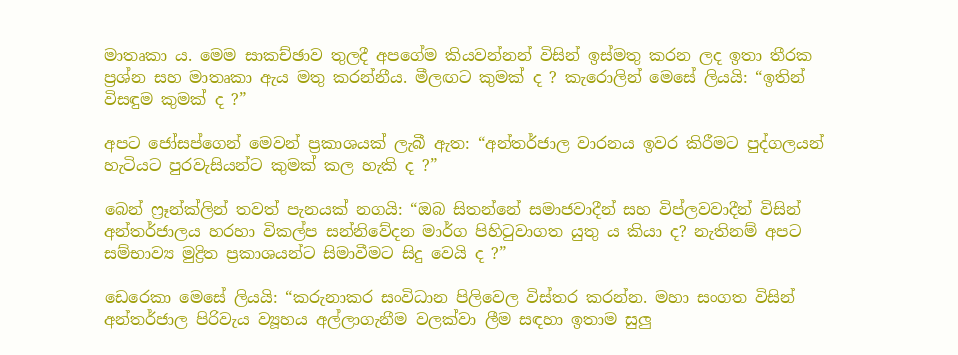මාතෘකා ය. මෙම සාකච්ඡාව තුලදී අපගේම කියවන්නන් විසින් ඉස්මතු කරන ලද ඉතා තීරක ප්‍රශ්න සහ මාතෘකා ඇය මතු කරන්නීය. මීලඟට කුමක් ද ? කැරොලින් මෙසේ ලියයි: “ඉතින් විසඳුම කුමක් ද ?”

අපට ජෝසප්ගෙන් මෙවන් ප්‍රකාශයක් ලැබී ඇත: “අන්තර්ජාල වාරනය ඉවර කිරීමට පුද්ගලයන් හැටියට පුරවැසියන්ට කුමක් කල හැකි ද ?”

බෙන් ෆ්‍රෑන්ක්ලින් තවත් පැනයක් නගයි: “ඔබ සිතන්නේ සමාජවාදීන් සහ විප්ලවවාදීන් විසින් අන්තර්ජාලය හරහා විකල්ප සන්නිවේදන මාර්ග පිහිටුවාගත යුතු ය කියා ද? නැතිනම් අපට සම්භාව්‍ය මුද්‍රිත ප්‍රකාශයන්ට සිමාවීමට සිදු වෙයි ද ?”

ඩෙරෙකා මෙසේ ලියයි: “කරුනාකර සංවිධාන පිලිවෙල විස්තර කරන්න. මහා සංගත විසින් අන්තර්ජාල පිරිවැය ව්‍යූහය අල්ලාගැනීම වලක්වා ලීම සඳහා ඉතාම සුලු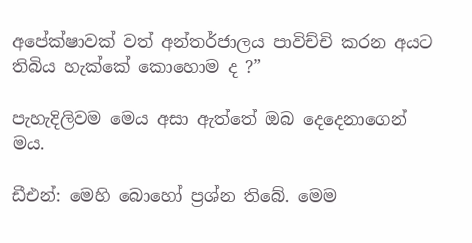අපේක්ෂාවක් වත් අන්තර්ජාලය පාවිච්චි කරන අයට තිබිය හැක්කේ කොහොම ද ?”

පැහැදිලිවම මෙය අසා ඇත්තේ ඔබ දෙදෙනාගෙන් මය.

ඩීඑන්: මෙහි බොහෝ ප්‍රශ්න තිබේ. මෙම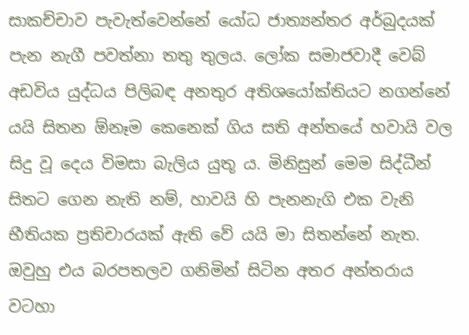සාකච්චාව පැවැත්වෙන්නේ යෝධ ජාත්‍යන්තර අර්බුදයක් පැන නැගී පවත්නා තතු තුලය. ලෝක සමාජවාදී වෙබ් අඩවිය යුද්ධය පිලිබඳ අනතුර අතිශයෝක්තියට නගන්නේ යයි සිතන ඕනෑම කෙනෙක් ගිය සති අන්තයේ හවායි වල සිදු වූ දෙය විමසා බැලිය යුතූ ය. මිනිසුන් මෙම සිද්ධීන් සිතට ගෙන නැති නම්, හාවයි හි පැනනැගි එක වැනි භීතියක ප්‍රතිචාරයක් ඇති වේ යයි මා සිතන්නේ නැත. ඔවුහු එය බරපතලව ගනිමින් සිටින අතර අන්තරාය වටහා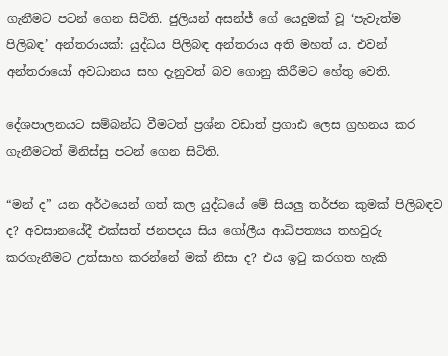ගැනීමට පටන් ගෙන සිටිති. ජුලියන් අසන්ජ් ගේ යෙදුමක් වූ ‘පැවැත්ම පිලිබඳ’ අන්තරායක්: යුද්ධය පිලිබඳ අන්තරාය අති මහත් ය. එවන් අන්තරායෝ අවධානය සහ දැනුවත් බව ගොනු කිරීමට හේතු වෙති.

දේශපාලනයට සම්බන්ධ වීමටත් ප්‍රශ්න වඩාත් ප්‍රගාඪ ලෙස ග්‍රහනය කර ගැනීමටත් මිනිස්සු පටන් ගෙන සිටිති.

“මන් ද” යන අර්ථයෙන් ගත් කල යුද්ධයේ මේ සියලු තර්ජන කුමක් පිලිබඳව ද? අවසානයේදී එක්සත් ජනපදය සිය ගෝලීය ආධිපත්‍යය තහවුරු කරගැනීමට උත්සාහ කරන්නේ මක් නිසා ද? එය ඉටු කරගත හැකි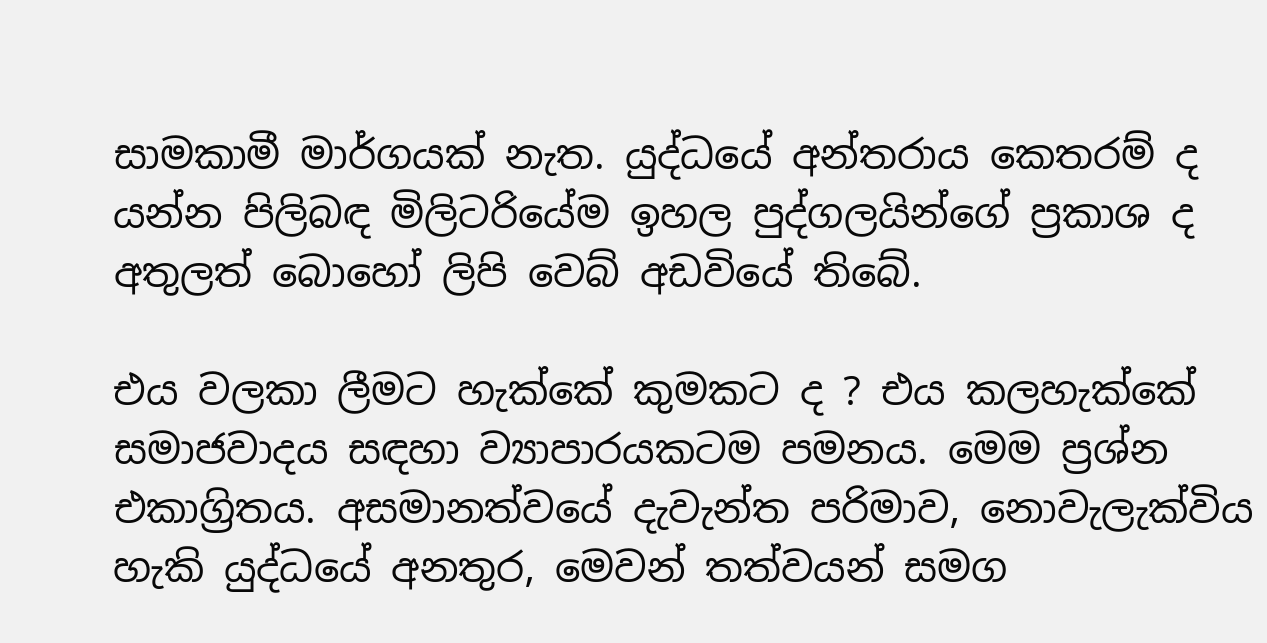සාමකාමී මාර්ගයක් නැත. යුද්ධයේ අන්තරාය කෙතරම් ද යන්න පිලිබඳ මිලිටරියේම ඉහල පුද්ගලයින්ගේ ප්‍රකාශ ද අතුලත් බොහෝ ලිපි වෙබ් අඩවියේ තිබේ.

එය වලකා ලීමට හැක්කේ කුමකට ද ? එය කලහැක්කේ සමාජවාදය සඳහා ව්‍යාපාරයකටම පමනය. මෙම ප්‍රශ්න එකාග්‍රිතය. අසමානත්වයේ දැවැන්ත පරිමාව, නොවැලැක්විය හැකි යුද්ධයේ අනතුර, මෙවන් තත්වයන් සමග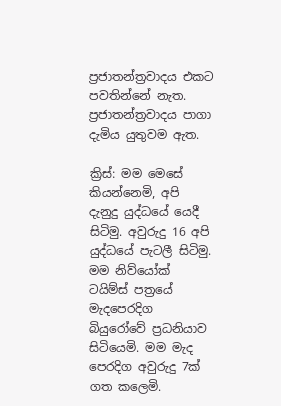ප්‍රජාතන්ත්‍රවාදය එකට පවතින්නේ නැත. ප්‍රජාතන්ත්‍රවාදය පාගා දැමිය යුතුවම ඇත.

ක්‍රිස්: මම මෙසේ කියන්නෙමි, අපි දැනුදු යුද්ධයේ යෙදී සිටිමු. අවුරුදු 16 අපි යුද්ධයේ පැටලී සිටිමු. මම නිව්යෝක් ටයිම්ස් පත්‍රයේ මැදපෙරදිග බියුරෝවේ ප්‍රධනියාව සිටියෙමි. මම මැද පෙරදිග අවුරුදු 7ක් ගත කලෙමි.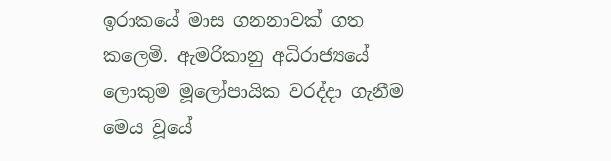ඉරාකයේ මාස ගනනාවක් ගත කලෙමි. ඇමරිකානු අධිරාජ්‍යයේ ලොකුම මූලෝපායික වරද්දා ගැනීම මෙය වූයේ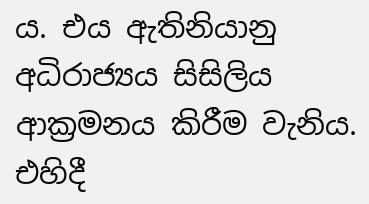ය. එය ඇතිනියානු අධිරාජ්‍යය සිසිලිය ආක්‍රමනය කිරීම වැනිය. එහිදී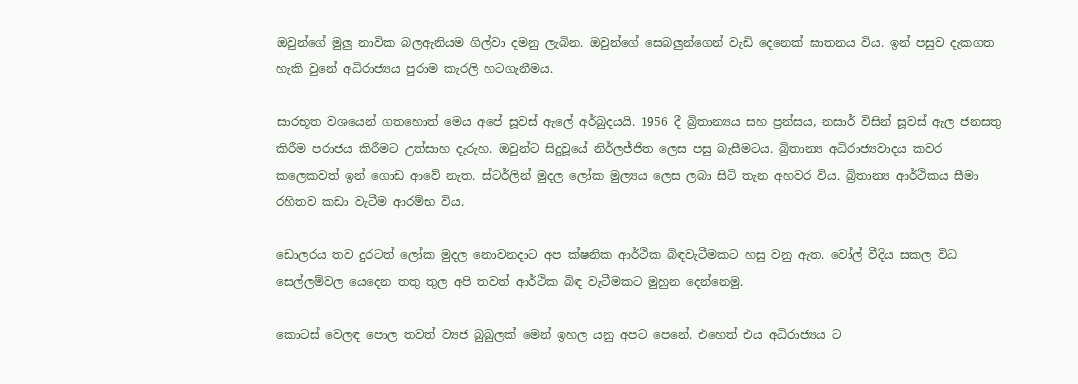ඔවුන්ගේ මුලු නාවික බලඇනියම ගිල්වා දමනු ලැබින. ඔවුන්ගේ සෙබලුන්ගෙන් වැඩි දෙනෙක් ඝාතනය විය. ඉන් පසුව දැකගත හැකි වුනේ අධිරාජ්‍යය පුරාම කැරලි හටගැනීමය.

සාරභූත වශයෙන් ගතහොත් මෙය අපේ සූවස් ඇලේ අර්බුදයයි. 1956 දී බ්‍රිතාන්‍යය සහ ප්‍රන්සය, නසාර් විසින් සූවස් ඇල ජනසතු කිරීම පරාජය කිරීමට උත්සාහ දැරුහ. ඔවුන්ට සිදුවූයේ නිර්ලජ්ජිත ලෙස පසු බැසීමටය. බ්‍රිතාන්‍ය අධිරාජ්‍යවාදය කවර කලෙකවත් ඉන් ගොඩ ආවේ නැත. ස්ටර්ලින් මුදල ලෝක මුල්‍යය ලෙස ලබා සිටි තැන අහවර විය. බ්‍රිතාන්‍ය ආර්ථිකය සීමා රහිතව කඩා වැටීම ආරම්භ විය.

ඩොලරය තව දුරටත් ලෝක මුදල නොවනදාට අප ක්ෂනික ආර්ථික බිඳවැටීමකට හසු වනු ඇත. වෝල් වීදිය සකල විධ සෙල්ලම්වල යෙදෙන තතු තුල අපි තවත් ආර්ථික බිඳ වැටීමකට මුහුන දෙන්නෙමු.

කොටස් වෙලඳ පොල තවත් ව්‍යජ බුබුලක් මෙන් ඉහල යනු අපට පෙනේ. එහෙත් එය අධිරාජ්‍යය ට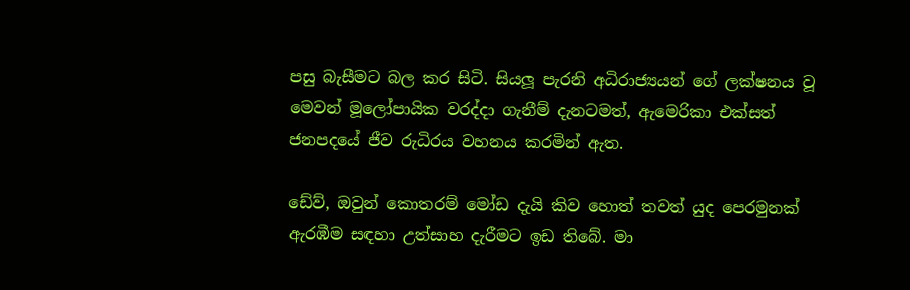පසු බැසීමට බල කර සිටි. සියලූ පැරනි අධිරාජ්‍යයන් ගේ ලක්ෂනය වූ මෙවන් මූලෝපායික වරද්දා ගැනීම් දැනටමත්, ඇමෙරිකා එක්සත් ජනපදයේ ජීව රුධිරය වහනය කරමින් ඇත.

ඩේව්, ඔවුන් කොතරම් මෝඩ දැයි කිව හොත් තවත් යුද පෙරමුනක් ඇරඹීම සඳහා උත්සාහ දැරීමට ඉඩ තිබේ. මා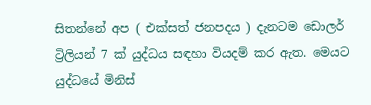සිතන්නේ අප ( එක්සත් ජනපදය ) දැනටම ඩොලර් ට්‍රිලියන් 7 ක් යුද්ධය සඳහා වියදම් කර ඇත. මෙයට යුද්ධයේ මිනිස්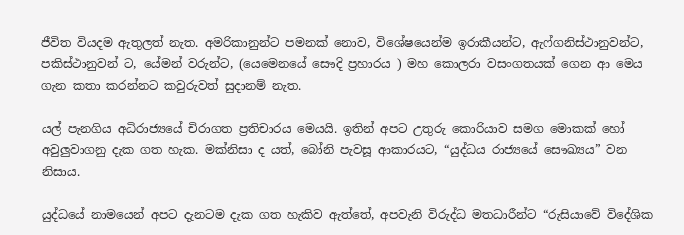ජීවිත වියදම ඇතුලත් නැත. අමරිකානුන්ට පමනක් නොව, විශේෂයෙන්ම ඉරාකීයන්ට, ඇෆ්ගනිස්ථානුවන්ට, පකිස්ථානුවන් ට, යේමන් වරුන්ට, (යෙමෙනයේ සෞදි ප්‍රහාරය ) මහ කොලරා වසංගතයක් ගෙන ආ මෙය ගැන කතා කරන්නට කවුරුවත් සුදානම් නැත.

යල් පැනගිය අධිරාජ්‍යයේ චිරාගත ප්‍රතිචාරය මෙයයි. ඉතින් අපට උතුරු කොරියාව සමග මොකක් හෝ අවුලුවාගනු දැක ගත හැක. මක්නිසා ද යත්, බෝනි පැවසූ ආකාරයට, “යුද්ධය රාජ්‍යයේ සෞඛ්‍යය” වන නිසාය.

යුද්ධයේ නාමයෙන් අපට දැනටම දැක ගත හැකිව ඇත්තේ, අපවැනි විරුද්ධ මතධාරීන්ට “රුසියාවේ විදේශික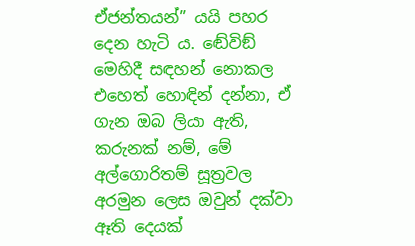ඒජන්තයන්” යයි පහර දෙන හැටි ය. ඬේවිඞ් මෙහිදී සඳහන් නොකල එහෙත් හොඳින් දන්නා, ඒ ගැන ඔබ ලියා ඇති, කරුනක් නම්, මේ අල්ගොරිතම් සූත්‍රවල අරමුන ලෙස ඔවුන් දක්වා ඈති දෙයක්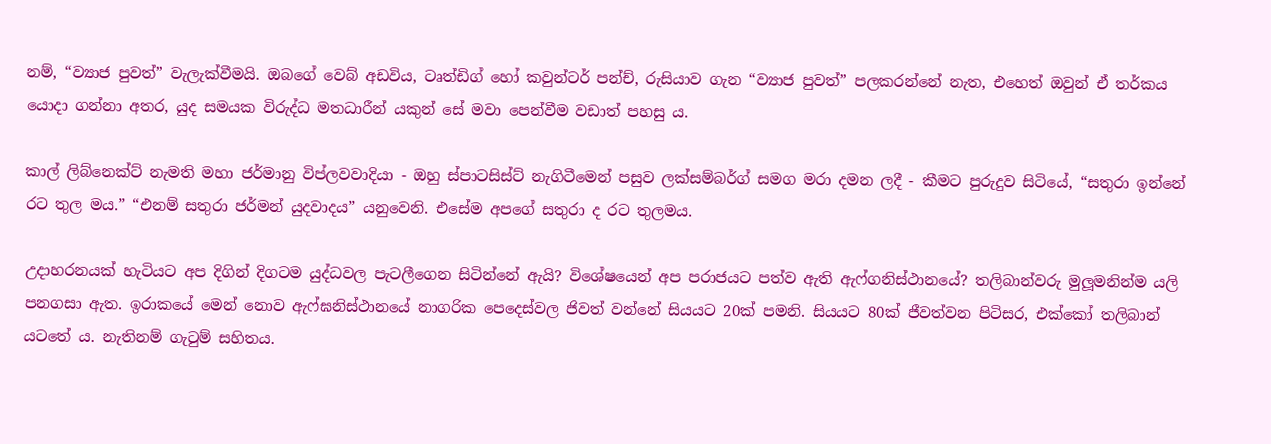නම්, “ව්‍යාජ පුවත්” වැලැක්වීමයි. ඔබගේ වෙබ් අඩවිය, ටෘත්ඩිග් හෝ කවුන්ටර් පන්ච්, රුසියාව ගැන “ව්‍යාජ පුවත්” පලකරන්නේ නැත, එහෙත් ඔවුන් ඒ තර්කය යොදා ගන්නා අතර, යුද සමයක විරුද්ධ මතධාරීන් යකුන් සේ මවා පෙන්වීම වඩාත් පහසු ය.

කාල් ලිබ්නෙක්ට් නැමති මහා ජර්මානු විප්ලවවාදියා - ඔහු ස්පාටසිස්ට් නැගිටීමෙන් පසුව ලක්සම්බර්ග් සමග මරා දමන ලදී - කීමට පුරුදුව සිටියේ, “සතුරා ඉන්නේ රට තුල මය.” “එනම් සතුරා ජර්මන් යුදවාදය” යනුවෙනි. එසේම අපගේ සතුරා ද රට තුලමය.

උදාහරනයක් හැටියට අප දිගින් දිගටම යුද්ධවල පැටලීගෙන සිටින්නේ ඇයි? විශේෂයෙන් අප පරාජයට පත්ව ඇති ඇෆ්ගනිස්ථානයේ? තලිබාන්වරු මුලූමනින්ම යලි පනගසා ඇත. ඉරාකයේ මෙන් නොව ඇෆ්ඝනිස්ථානයේ නාගරික පෙදෙස්වල ජිවත් වන්නේ සියයට 20ක් පමනි. සියයට 80ක් ජීවත්වන පිටිසර, එක්කෝ තලිබාන් යටතේ ය. නැතිනම් ගැටුම් සහිතය.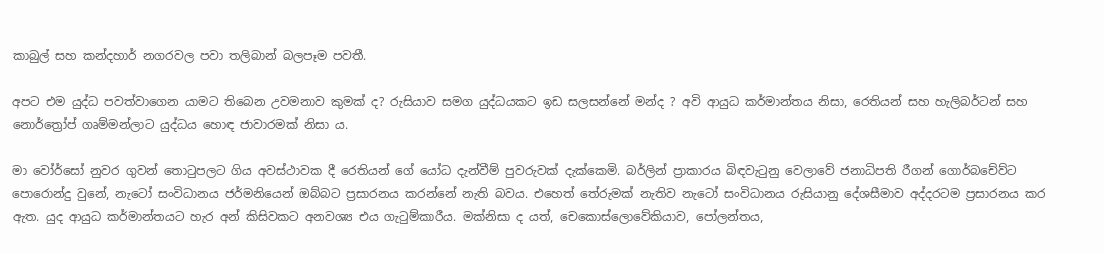කාබුල් සහ කන්දහාර් නගරවල පවා තලිබාන් බලපෑම පවතී.

අපට එම යුද්ධ පවත්වාගෙන යාමට තිබෙන උවමනාව කුමක් ද? රුසියාව සමග යුද්ධයකට ඉඩ සලසන්නේ මන්ද ? අවි ආයුධ කර්මාන්තය නිසා, රෙතියන් සහ හැලිබර්ටන් සහ නොර්ත්‍රෝප් ගෘම්මන්ලාට යුද්ධය හොඳ ජාවාරමක් නිසා ය.

මා වෝර්සෝ නුවර ගුවන් තොටුපලට ගිය අවස්ථාවක දී රෙතියන් ගේ යෝධ දැන්වීම් පුවරුවක් දැක්කෙමි. බර්ලින් ප්‍රාකාරය බිඳවැටුනු වෙලාවේ ජනාධිපති රීගන් ගොර්බචේව්ට පොරොන්දු වුනේ, නැටෝ සංවිධානය ජර්මනියෙන් ඔබ්බට ප්‍රසාරනය කරන්නේ නැති බවය. එහෙත් තේරුමක් නැතිව නැටෝ සංවිධානය රුසියානු දේශසීමාව අද්දරටම ප්‍රසාරනය කර ඇත. යුද ආයුධ කර්මාන්තයට හැර අන් කිසිවකට අනවශ්‍ය එය ගැටුම්කාරීය. මක්නිසා ද යත්, චෙකොස්ලොවේකියාව, පෝලන්තය,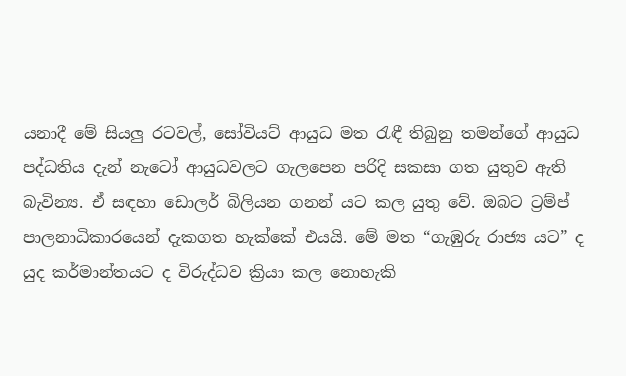යනාදී මේ සියලු රටවල්, සෝවියට් ආයුධ මත රැඳී තිබුනු තමන්ගේ ආයුධ පද්ධතිය දැන් නැටෝ ආයුධවලට ගැලපෙන පරිදි සකසා ගත යුතුව ඇති බැවින්‍ය. ඒ සඳහා ඩොලර් බිලියන ගනන් යට කල යුතු වේ. ඔබට ට්‍රම්ප් පාලනාධිකාරයෙන් දැකගත හැක්කේ එයයි. මේ මත “ගැඹුරු රාජ්‍ය යට” ද යුද කර්මාන්තයට ද විරුද්ධව ක්‍රියා කල නොහැකි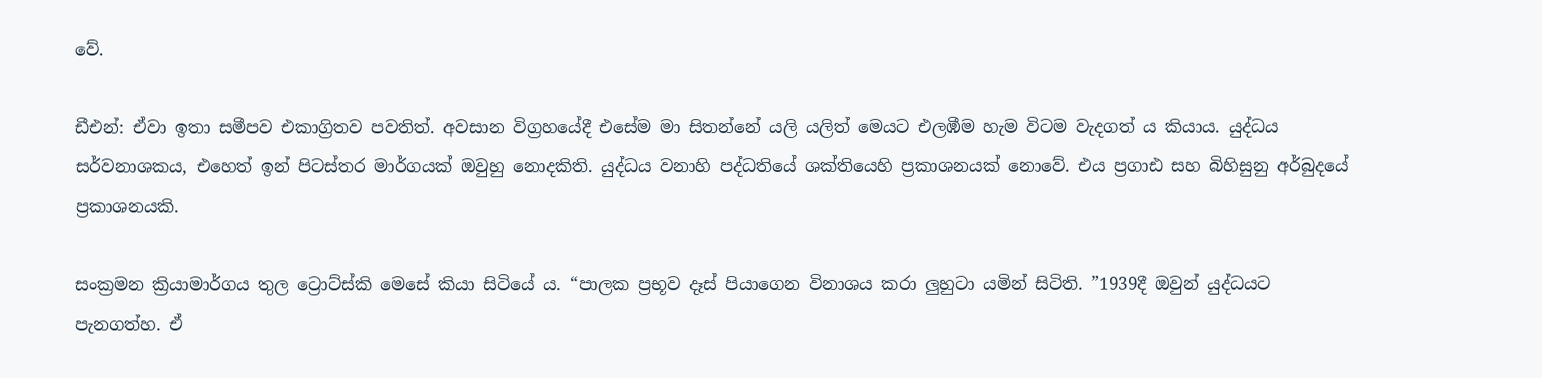වේ.

ඩීඑන්: ඒවා ඉතා සමීපව එකාග්‍රිතව පවතිත්. අවසාන විග්‍රහයේදී එසේම මා සිතන්නේ යලි යලිත් මෙයට එලඹීම හැම විටම වැදගත් ය කියාය. යුද්ධය සර්වනාශකය, එහෙත් ඉන් පිටස්තර මාර්ගයක් ඔවුහු නොදකිති. යුද්ධය වනාහි පද්ධතියේ ශක්තියෙහි ප්‍රකාශනයක් නොවේ. එය ප්‍රගාඪ සහ බිහිසුනු අර්බුදයේ ප්‍රකාශනයකි.

සංක්‍රමන ක්‍රියාමාර්ගය තුල ට්‍රොට්ස්කි මෙසේ කියා සිටියේ ය. “පාලක ප්‍රභූව දෑස් පියාගෙන විනාශය කරා ලුහුටා යමින් සිටිති. ”1939දී ඔවුන් යුද්ධයට පැනගත්හ. ඒ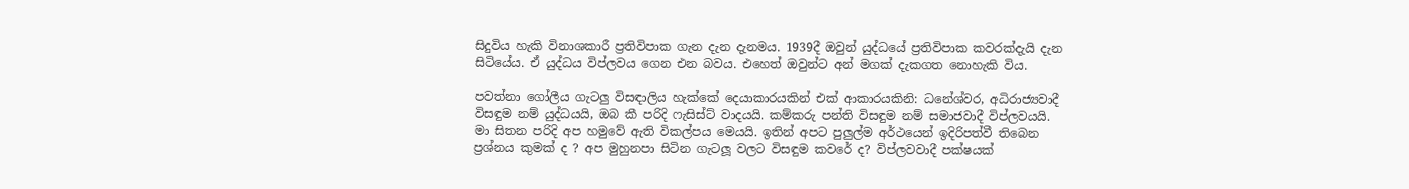සිදුවිය හැකි විනාශකාරී ප්‍රතිවිපාක ගැන දැන දැනමය. 1939දී ඔවුන් යුද්ධයේ ප්‍රතිවිපාක කවරක්දැයි දැන සිටියේය. ඒ යුද්ධය විප්ලවය ගෙන එන බවය. එහෙත් ඔවුන්ට අන් මගක් දැකගත නොහැකි විය.

පවත්නා ගෝලීය ගැටලු විසඳාලිය හැක්කේ දෙයාකාරයකින් එක් ආකාරයකිනි: ධනේශ්වර, අධිරාජ්‍යවාදී විසඳුම නම් යුද්ධයයි, ඔබ කී පරිදි ෆැසිස්ට් වාදයයි. කම්කරු පන්ති විසඳුම නම් සමාජවාදී විප්ලවයයි. මා සිතන පරිදි අප හමුවේ ඇති විකල්පය මෙයයි. ඉතින් අපට පුලුල්ම අර්ථයෙන් ඉදිරිපත්වී තිබෙන ප්‍රශ්නය කුමක් ද ? අප මුහුනපා සිටින ගැටලූ වලට විසඳුම කවරේ ද? විප්ලවවාදී පක්ෂයක්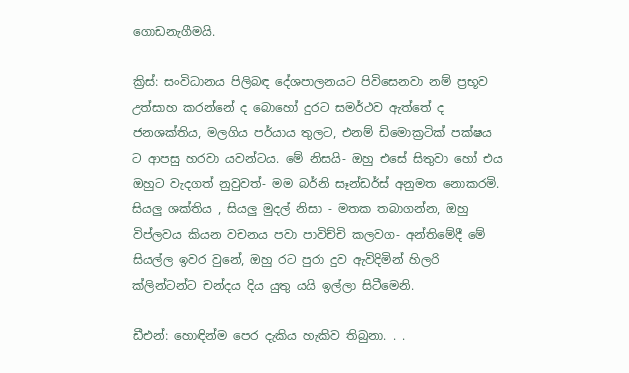ගොඩනැගීමයි.

ක්‍රිස්: සංවිධානය පිලිබඳ දේශපාලනයට පිවිසෙනවා නම් ප්‍රභූව උත්සාහ කරන්නේ ද බොහෝ දුරට සමර්ථව ඇත්තේ ද ජනශක්තිය, මලගිය පර්යාය තුලට, එනම් ඩිමොක්‍රටික් පක්ෂය ට ආපසු හරවා යවන්ටය. මේ නිසයි- ඔහු එසේ සිතුවා හෝ එය ඔහුට වැදගත් නුවුවත්- මම බර්නි සෑන්ඩර්ස් අනුමත නොකරමි. සියලු ශක්තිය , සියලු මුදල් නිසා - මතක තබාගන්න, ඔහු විප්ලවය කියන වචනය පවා පාවිච්චි කලවග- අන්තිමේදී මේ සියල්ල ඉවර වුනේ, ඔහු රට පුරා දුව ඇවිදිමින් හිලරි ක්ලින්ටන්ට චන්දය දිය යුතු යයි ඉල්ලා සිටීමෙනි.

ඩීඑන්: හොඳින්ම පෙර දැකිය හැකිව තිබුනා. . .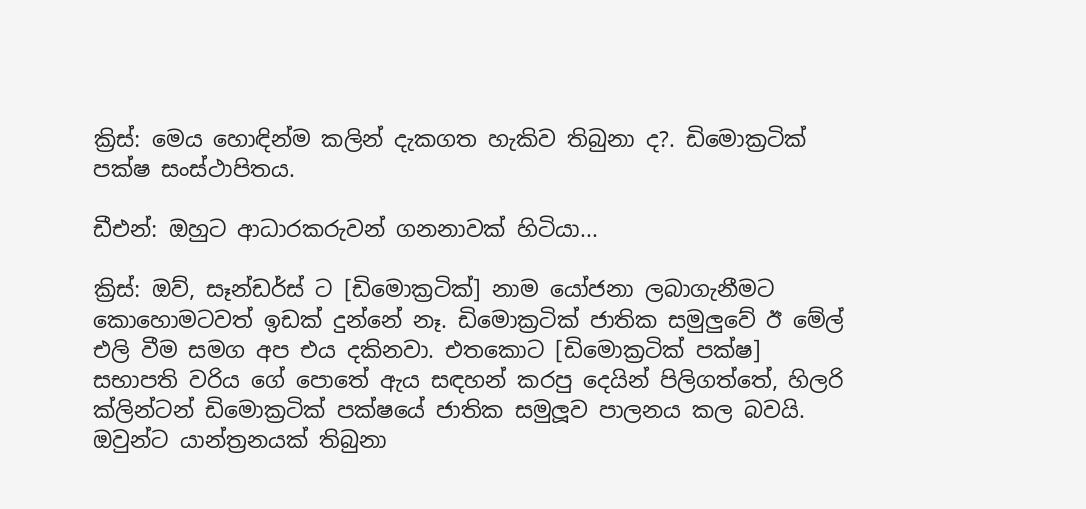ක්‍රිස්: මෙය හොඳින්ම කලින් දැකගත හැකිව තිබුනා ද?. ඩිමොක්‍රටික් පක්ෂ සංස්ථාපිතය.

ඩීඑන්: ඔහුට ආධාරකරුවන් ගනනාවක් හිටියා...

ක්‍රිස්: ඔව්, සෑන්ඩර්ස් ට [ඩිමොක්‍රටික්] නාම යෝජනා ලබාගැනීමට කොහොමටවත් ඉඩක් දුන්නේ නෑ. ඩිමොක්‍රටික් ජාතික සමුලුවේ ඊ මේල් එලි වීම සමග අප එය දකිනවා. එතකොට [ඩිමොක්‍රටික් පක්ෂ] සභාපති වරිය ගේ පොතේ ඇය සඳහන් කරපු දෙයින් පිලිගත්තේ, හිලරි ක්ලින්ටන් ඩිමොක්‍රටික් පක්ෂයේ ජාතික සමුලූව පාලනය කල බවයි. ඔවුන්ට යාන්ත්‍රනයක් තිබුනා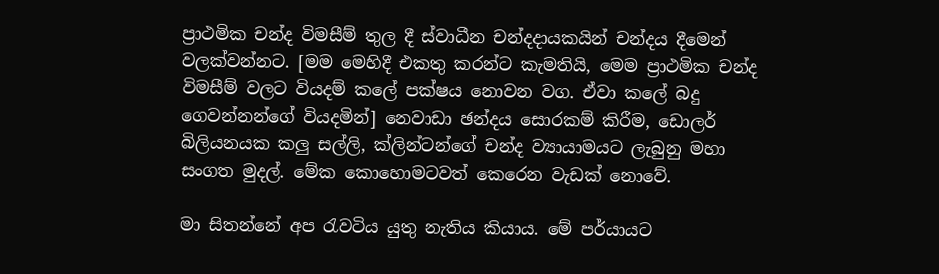ප්‍රාථමික චන්ද විමසීම් තුල දී ස්වාධීන චන්දදායකයින් චන්දය දීමෙන් වලක්වන්නට. [මම මෙහිදී එකතු කරන්ට කැමතියි, මෙම ප්‍රාථමික චන්ද විමසීම් වලට වියදම් කලේ පක්ෂය නොවන වග. ඒවා කලේ බදු ගෙවන්නන්ගේ වියදමින්] නෙවාඩා ඡන්දය සොරකම් කිරීම, ඩොලර් බිලියනයක කලු සල්ලි, ක්ලින්ටන්ගේ චන්ද ව්‍යායාමයට ලැබුනු මහා සංගත මුදල්. මේක කොහොමටවත් කෙරෙන වැඩක් නොවේ.

මා සිතන්නේ අප රැවටිය යුතු නැතිය කියාය. මේ පර්යායට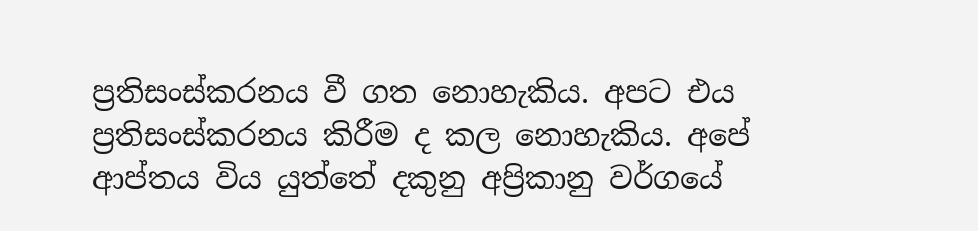ප්‍රතිසංස්කරනය වී ගත නොහැකිය. අපට එය ප්‍රතිසංස්කරනය කිරීම ද කල නොහැකිය. අපේ ආප්තය විය යුත්තේ දකුනු අප්‍රිකානු වර්ගයේ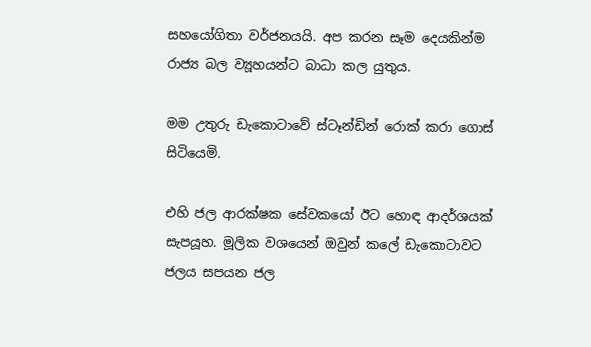සහයෝගිතා වර්ජනයයි. අප කරන සෑම දෙයකින්ම රාජ්‍ය බල ව්‍යූහයන්ට බාධා කල යුතුය.

මම උතුරු ඩැකොටාවේ ස්ටෑන්ඩින් රොක් කරා ගොස් සිටියෙමි.

එහි ජල ආරක්ෂක සේවකයෝ ඊට හොඳ ආදර්ශයක් සැපයූහ. මූලික වශයෙන් ඔවුන් කලේ ඩැකොටාවට ජලය සපයන ජල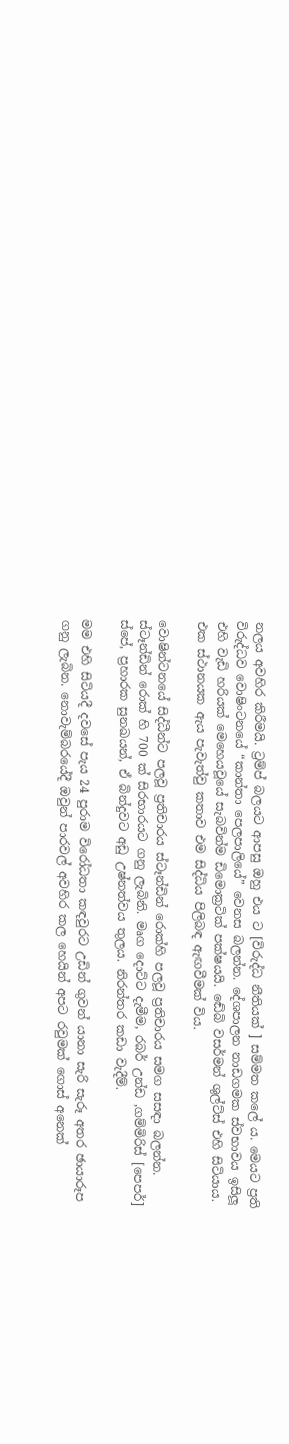නලය අවහිර කිරීමයි. ට්‍රම්ප් බලයට ආපසු ඔහු එය ට [විරුද්ධ නීතියක් ] සම්මත කලේ ය. මෙයට ප්‍රති විරුද්ධව වොෂිංටනයේ “කාන්තා පෙලපාලියේ” වෙනස බලන්න. දේශපාලන නාඩගමක ස්වභාවය ඉසිලූ එහි වැඩි හරියක් මෙහෙයවූයේ සැබවින්ම ඩිමොක්‍රටික් පක්ෂයයි. ඬේබි වසර්මන් ශුල්ට්ස් එහි සිටියාය. එක ස්ථානයක ඇය පැවැත්වු කතාව එම සිද්ධිය පිලිබඳ ඇඟවීමක් විය.

වොෂින්ටනයේ සිද්ධීන්ට පලවූ ප්‍රතිචාරය ස්ටෑන්ඩින් රොක්හි පලවූ ප්‍රතිචාරය සමග සසඳා බලන්න. ස්ටෑන්ඩින් රොක් හි 700 ක් සිරභාරයට ගනු ලැබිනි. මෘග දොට්ට දැමීම, රබර් උන්ඩ ,ගම්මිරිස් [පෙපර්] ස්පේ, ප්‍රහාරක සුනඛයන්, ඒ බින්දුවට අඩු උෂ්නත්වය තුලය. නිරන්තර කඩා වැදීම්.

මම එහි සිටියදී දවසේ පැය 24 පුරාම විරෝධතා කඳවුරට උඩින් ගුවන් යානා සැරි සැරූ අතර ඡායාරූප ගනු ලැබින. නොවැම්බරයේදී ඔවුන් පාරවල් අවහිර කල හෙයින් අපට රවුමක් ගොස් අනෙක්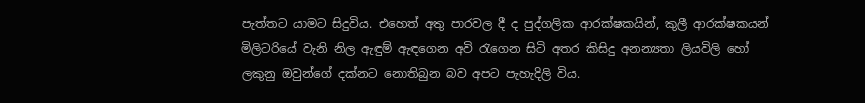පැත්තට යාමට සිදුවිය. එහෙත් අතු පාරවල දී ද පුද්ගලික ආරක්ෂකයින්, කුලී ආරක්ෂකයන් මිලිටරියේ වැනි නිල ඇඳුම් ඇඳගෙන අවි රැගෙන සිටි අතර කිසිදු අනන්‍යතා ලියවිලි හෝ ලකුනු ඔවුන්ගේ දක්නට නොතිබුන බව අපට පැහැදිලි විය.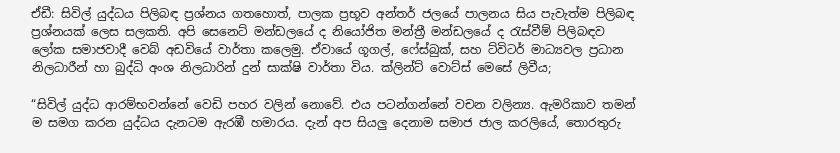ඒඩී: සිවිල් යුද්ධය පිලිබඳ ප්‍රශ්නය ගතහොත්, පාලක ප්‍රභූව අන්තර් ජලයේ පාලනය සිය පැවැත්ම පිලිබඳ ප්‍රශ්නයක් ලෙස සලකති. අපි සෙනෙට් මන්ඩලයේ ද නියෝජිත මන්ත්‍රී මන්ඩලයේ ද රැස්වීම් පිලිබඳව ලෝක සමාජවාදී වෙබ් අඩවියේ වාර්තා කලෙමු. ඒවායේ ගූගල්, ෆේස්බුක්, සහ ට්විටර් මාධ්‍යවල ප්‍රධාන නිලධාරීන් හා බුද්ධි අංශ නිලධාරින් දුන් සාක්ෂි වාර්තා විය. ක්ලින්ට් වොට්ස් මෙසේ ලිවීය;

“සිවිල් යුද්ධ ආරම්භවන්නේ වෙඩි පහර වලින් නොවේ. එය පටන්ගන්නේ වචන වලින්‍ය. ඇමරිකාව තමන් ම සමග කරන යුද්ධය දැනටම ඇරඹී හමාරය. දැන් අප සියලු දෙනාම සමාජ ජාල කරලියේ, තොරතුරු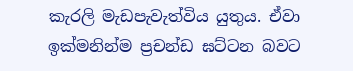කැරලි මැඩපැවැත්විය යුතුය. ඒවා ඉක්මනින්ම ප්‍රචන්ඩ ඝට්ටන බවට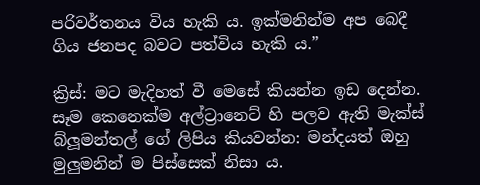පරිවර්තනය විය හැකි ය. ඉක්මනින්ම අප බෙදී ගිය ජනපද බවට පත්විය හැකි ය.”

ක්‍රිස්: මට මැදිහත් වී මෙසේ කියන්න ඉඩ දෙන්න. සෑම කෙනෙක්ම අල්ට්‍රානෙට් හි පලව ඇති මැක්ස් බ්ලූමන්තල් ගේ ලිපිය කියවන්න: මන්දයත් ඔහු මුලුමනින් ම පිස්සෙක් නිසා ය.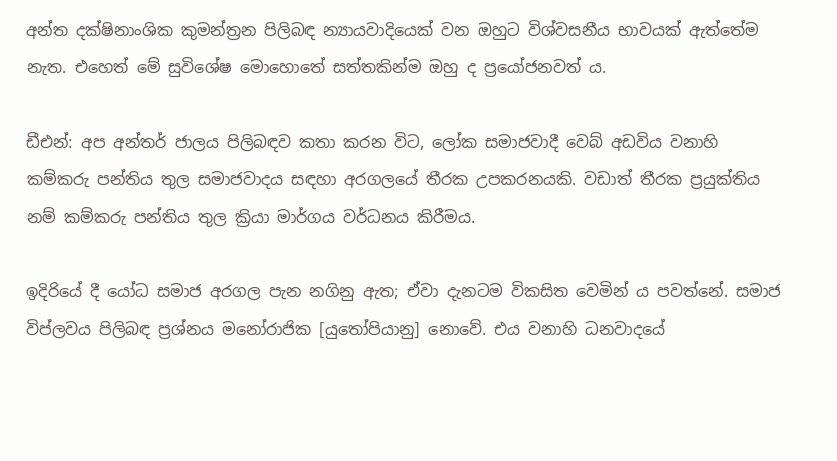අන්ත දක්ෂිනාංශික කුමන්ත්‍රන පිලිබඳ න්‍යායවාදියෙක් වන ඔහුට විශ්වසනීය භාවයක් ඇත්තේම නැත. එහෙත් මේ සුවිශේෂ මොහොතේ සත්තකින්ම ඔහු ද ප්‍රයෝජනවත් ය.

ඩීඑන්: අප අන්තර් ජාලය පිලිබඳව කතා කරන විට, ලෝක සමාජවාදී වෙබ් අඩවිය වනාහි කම්කරු පන්තිය තුල සමාජවාදය සඳහා අරගලයේ තීරක උපකරනයකි. වඩාත් තීරක ප්‍රයුක්තිය නම් කම්කරු පන්තිය තුල ක්‍රියා මාර්ගය වර්ධනය කිරීමය.

ඉදිරියේ දී යෝධ සමාජ අරගල පැන නගිනු ඇත; ඒවා දැනටම විකසිත වෙමින් ය පවත්නේ. සමාජ විප්ලවය පිලිබඳ ප්‍රශ්නය මනෝරාජික [යුතෝපියානු] නොවේ. එය වනාහි ධනවාදයේ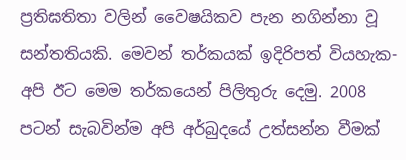ප්‍රතිඝතිතා වලින් වෛෂයිකව පැන නගින්නා වූ සන්තතියකි. මෙවන් තර්කයක් ඉදිරිපත් වියහැක- අපි ඊට මෙම තර්කයෙන් පිලිතුරු දෙමු. 2008 පටන් සැබවින්ම අපි අර්බුදයේ උත්සන්න වීමක්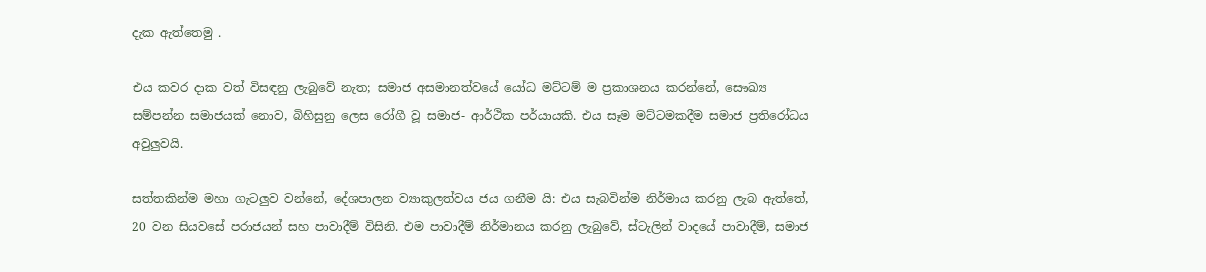දැක ඇත්තෙමු .

එය කවර දාක වත් විසඳනු ලැබුවේ නැත; සමාජ අසමානත්වයේ යෝධ මට්ටම් ම ප්‍රකාශනය කරන්නේ, සෞඛ්‍ය සම්පන්න සමාජයක් නොව, බිහිසුනු ලෙස රෝගී වූ සමාජ- ආර්ථික පර්යායකි. එය සෑම මට්ටමකදීම සමාජ ප්‍රතිරෝධය අවුලුවයි.

සත්තකින්ම මහා ගැටලුව වන්නේ, දේශපාලන ව්‍යාකුලත්වය ජය ගනීම යි: එය සැබවින්ම නිර්මාය කරනු ලැබ ඇත්තේ, 20 වන සියවසේ පරාජයන් සහ පාවාදීම් විසිනි. එම පාවාදීම් නිර්මානය කරනු ලැබුවේ, ස්ටැලින් වාදයේ පාවාදීම්, සමාජ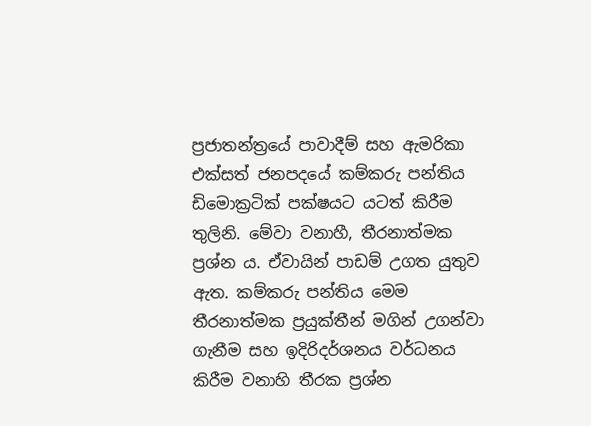ප්‍රජාතන්ත්‍රයේ පාවාදීම් සහ ඇමරිකා එක්සත් ජනපදයේ කම්කරු පන්තිය ඩිමොක්‍රටික් පක්ෂයට යටත් කිරීම තුලිනි. මේවා වනාහී, තීරනාත්මක ප්‍රශ්න ය. ඒවායින් පාඩම් උගත යුතුව ඇත. කම්කරු පන්තිය මෙම තීරනාත්මක ප්‍රයුක්තීන් මගින් උගන්වා ගැනීම සහ ඉදිරිදර්ශනය වර්ධනය කිරීම වනාහි තීරක ප්‍රශ්න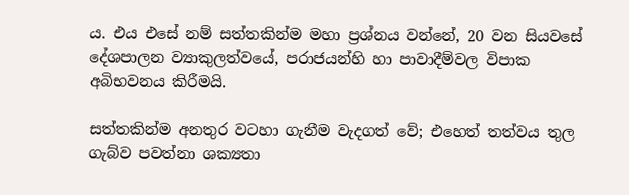ය. එය එසේ නම් සත්තකින්ම මහා ප්‍රශ්නය වන්නේ, 20 වන සියවසේ දේශපාලන ව්‍යාකුලත්වයේ, පරාජයන්හි හා පාවාදීම්වල විපාක අබිභවනය කිරීමයි.

සත්තකින්ම අනතුර වටහා ගැනීම වැදගත් වේ; එහෙත් තත්වය තුල ගැබ්ව පවත්නා ශක්‍යතා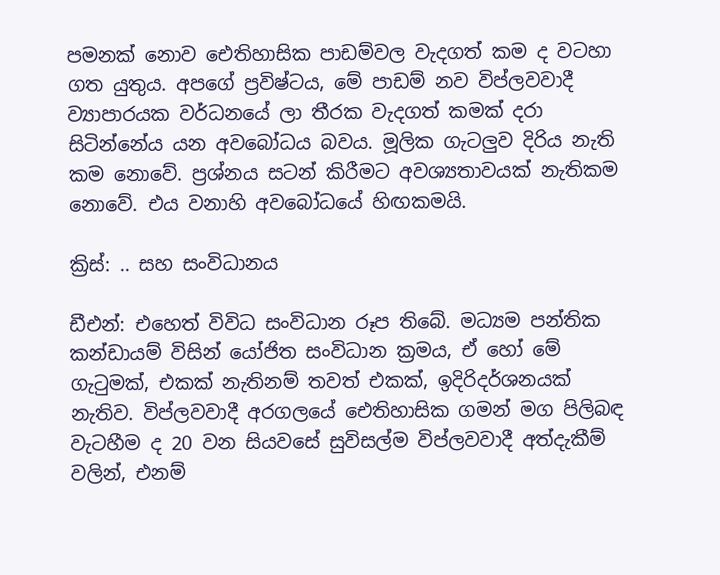පමනක් නොව ඓතිහාසික පාඩම්වල වැදගත් කම ද වටහා ගත යුතුය. අපගේ ප්‍රවිෂ්ටය, මේ පාඩම් නව විප්ලවවාදී ව්‍යාපාරයක වර්ධනයේ ලා තීරක වැදගත් කමක් දරා සිටින්නේය යන අවබෝධය බවය. මූලික ගැටලුව දිරිය නැති කම නොවේ. ප්‍රශ්නය සටන් කිරීමට අවශ්‍යතාවයක් නැතිකම නොවේ. එය වනාහි අවබෝධයේ හිඟකමයි.

ක්‍රිස්: .. සහ සංවිධානය

ඩීඑන්: එහෙත් විවිධ සංවිධාන රූප තිබේ. මධ්‍යම පන්තික කන්ඩායම් විසින් යෝජිත සංවිධාන ක්‍රමය, ඒ හෝ මේ ගැටුමක්, එකක් නැතිනම් තවත් එකක්, ඉදිරිදර්ශනයක් නැතිව. විප්ලවවාදී අරගලයේ ඓතිහාසික ගමන් මග පිලිබඳ වැටහීම ද 20 වන සියවසේ සුවිසල්ම විප්ලවවාදී අත්දැකීම් වලින්, එනම්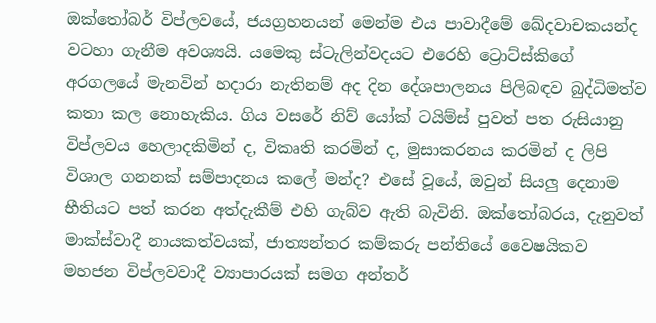ඔක්තෝබර් විප්ලවයේ, ජයග්‍රහනයන් මෙන්ම එය පාවාදීමේ ඛේදවාචකයන්ද වටහා ගැනීම අවශ්‍යයි. යමෙකු ස්ටැලින්වදයට එරෙහි ට්‍රොට්ස්කිගේ අරගලයේ මැනවින් හදාරා නැතිනම් අද දින දේශපාලනය පිලිබඳව බුද්ධිමත්ව කතා කල නොහැකිය. ගිය වසරේ නිව් යෝක් ටයිම්ස් පුවත් පත රුසියානු විප්ලවය හෙලාදකිමින් ද, විකෘති කරමින් ද, මුසාකරනය කරමින් ද ලිපි විශාල ගනනක් සම්පාදනය කලේ මන්ද? එසේ වූයේ, ඔවුන් සියලු දෙනාම භීතියට පත් කරන අත්දැකීම් එහි ගැබ්ව ඇති බැවිනි. ඔක්තෝබරය, දැනුවත් මාක්ස්වාදී නායකත්වයක්, ජාත්‍යන්තර කම්කරු පන්තියේ වෛෂයිකව මහජන විප්ලවවාදී ව්‍යාපාරයක් සමග අන්තර්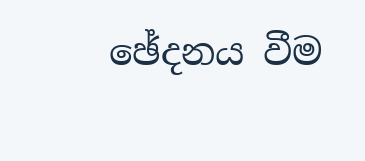ඡේදනය වීම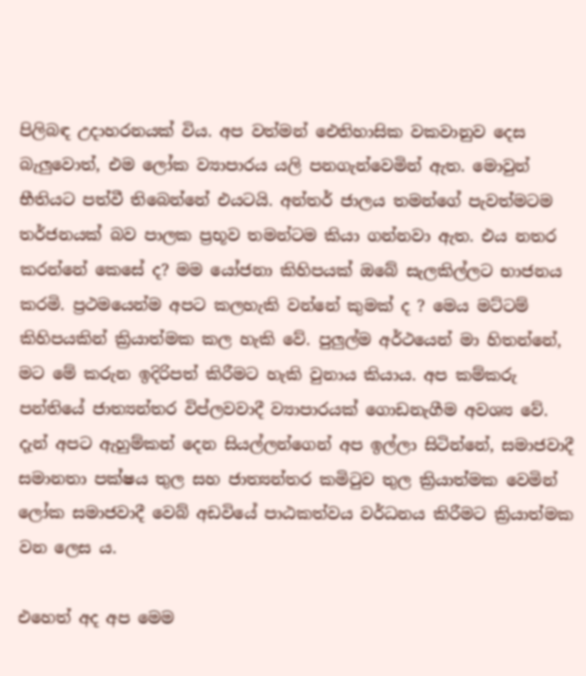පිලිබඳ උදාහරනයක් විය. අප වත්මන් ඓතිහාසික වකවානුව දෙස බැලුවොත්, එම ලෝක ව්‍යාපාරය යලි පනගැන්වෙමින් ඇත. මොවුන් භීතියට පත්වී තිබෙන්නේ එයටයි. අන්තර් ජාලය තමන්ගේ පැවත්මටම තර්ජනයක් බව පාලක ප්‍රභූව තමන්ටම කියා ගන්නවා ඇත. එය නතර කරන්නේ කෙසේ ද? මම යෝජනා කිහිපයක් ඔබේ සැලකිල්ලට භාජනය කරමි. ප්‍රථමයෙන්ම අපට කලහැකි වන්නේ කුමක් ද ? මෙය මට්ටම් කිහිපයකින් ක්‍රියාත්මක කල හැකි වේ. පුලුල්ම අර්ථයෙන් මා හිතන්නේ, මට මේ කරුන ඉදිරිපත් කිරීමට හැකි වුනාය කියාය. අප කම්කරු පන්තියේ ජාත්‍යන්තර විප්ලවවාදී ව්‍යාපාරයක් ගොඩනැගීම අවශ්‍ය වේ. දැන් අපට ඇහුම්කන් දෙන සියල්ලන්ගෙන් අප ඉල්ලා සිටින්නේ, සමාජවාදී සමානතා පක්ෂය තුල සහ ජාත්‍යන්තර කමිටුව තුල ක්‍රියාත්මක වෙමින් ලෝක සමාජවාදී වෙබ් අඩවියේ පාඨකත්වය වර්ධනය කිරීමට ක්‍රියාත්මක වන ලෙස ය.

එහෙත් අද අප මෙම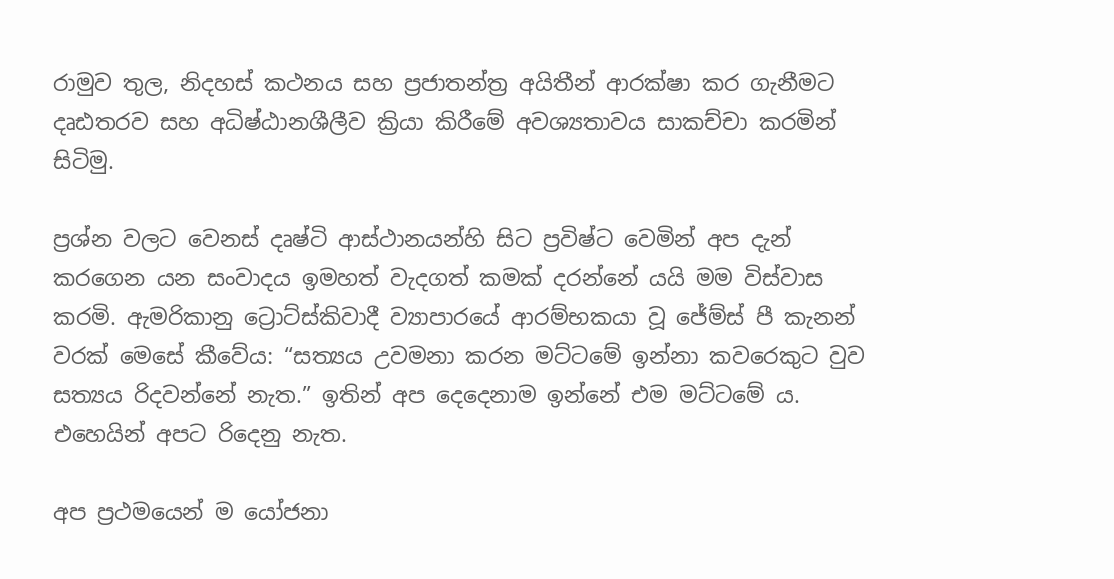රාමුව තුල, නිදහස් කථනය සහ ප්‍රජාතන්ත්‍ර අයිතීන් ආරක්ෂා කර ගැනීමට දෘඪතරව සහ අධිෂ්ඨානශීලීව ක්‍රියා කිරීමේ අවශ්‍යතාවය සාකච්චා කරමින් සිටිමු.

ප්‍රශ්න වලට වෙනස් දෘෂ්ටි ආස්ථානයන්හි සිට ප්‍රවිෂ්ට වෙමින් අප දැන් කරගෙන යන සංවාදය ඉමහත් වැදගත් කමක් දරන්නේ යයි මම විස්වාස කරමි. ඇමරිකානු ට්‍රොට්ස්කිවාදී ව්‍යාපාරයේ ආරම්භකයා වූ ජේම්ස් පී කැනන් වරක් මෙසේ කීවේය: “සත්‍යය උවමනා කරන මට්ටමේ ඉන්නා කවරෙකුට වුව සත්‍යය රිදවන්නේ නැත.” ඉතින් අප දෙදෙනාම ඉන්නේ එම මට්ටමේ ය. එහෙයින් අපට රිදෙනු නැත.

අප ප්‍රථමයෙන් ම යෝජනා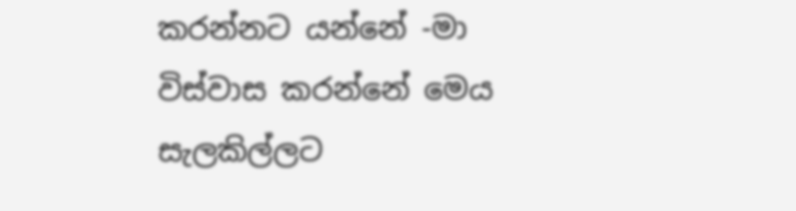කරන්නට යන්නේ -මා විස්වාස කරන්නේ මෙය සැලකිල්ලට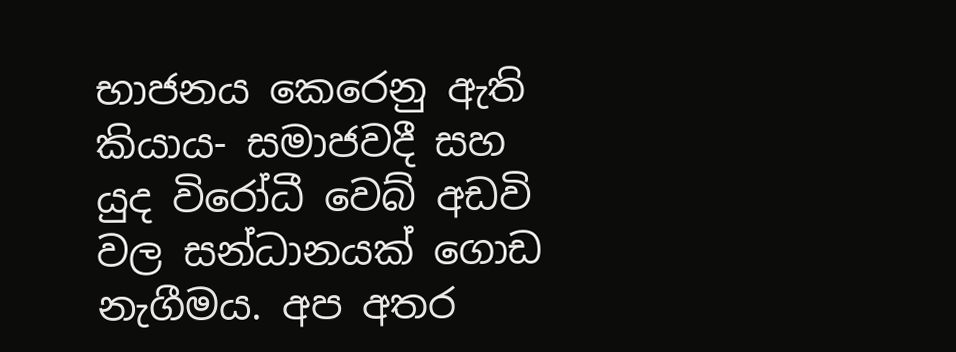භාජනය කෙරෙනු ඇති කියාය- සමාජවදී සහ යුද විරෝධී වෙබ් අඩවි වල සන්ධානයක් ගොඩ නැගීමය. අප අතර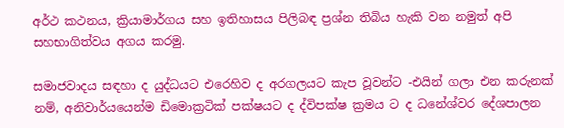අර්ථ කථනය, ක්‍රියාමාර්ගය සහ ඉතිහාසය පිලිබඳ ප්‍රශ්න තිබිය හැකි වන නමුත් අපි සහභාගිත්වය අගය කරමු.

සමාජවාදය සඳහා ද යුද්ධයට එරෙහිව ද අරගලයට කැප වූවන්ට -එයින් ගලා එන කරුනක් නම්, අනිවාර්යයෙන්ම ඩිමොක්‍රටික් පක්ෂයට ද ද්විපක්ෂ ක්‍රමය ට ද ධනේශ්වර දේශපාලන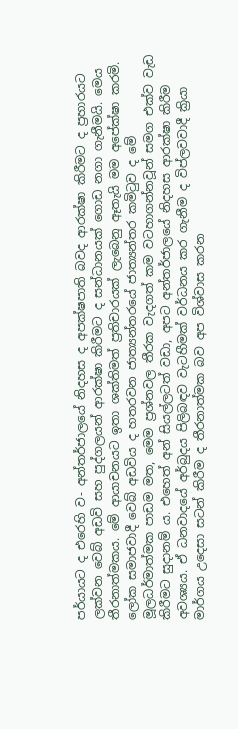පර්යායට ද එරෙහි ව- අන්තර්ජාලයේ නිදහස ද අපක්ෂපාති බවද ආරක්ෂා කිරීමට ද ප්‍රහාරයට ලක්වන වෙබ් අඩවි සහ පුද්ගලයන් ආරක්ෂා කිරීමට ද සන්ධානයක් ගොඩ නගා ගැනීමයි. මෙය තීරනාත්මකය. මේ ආයාචනයට ඉතා ශක්තිමත් ප්‍රතිචාරයක් ලැබෙනු ඈතැයි මම අපේක්ෂා කරමි. ලෝක සමාජවාදී වෙබ් අඩවිය ද හතරවන ජාත්‍යන්තරයේ ජාත්‍යන්තර කමිටුව ද මේ මූලධර්මාත්මක පාඩම මත, මෙම ප්‍රශ්නවල තීරක වැදගත් කම වටහාගන්නවූන් සමග එක්ව වැඩ කිරීමට සුදානම් ය. එහෙත් අන් සියල්ලටත් වඩා, අපට අන්තර්ජාලයේ නිදහස ආරක්ෂා කිරීම අවශ්‍යය. ඒ ධනවාදයේ අර්බුදය පිලිබඳව වැටහීමක් වර්ධනය කර ගැනීම ද විප්ලවවාදී ක්‍රියා මාර්ගය උදෙසා සටන් කිරීම ද තීරනාත්මක බව අප විශ්වාස කරන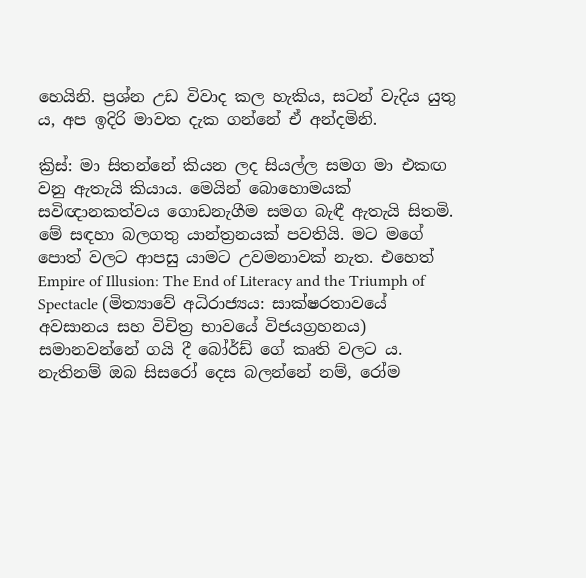හෙයිනි. ප්‍රශ්න උඩ විවාද කල හැකිය, සටන් වැදිය යුතු ය, අප ඉදිරි මාවත දැක ගන්නේ ඒ අන්දමිනි.

ක්‍රිස්: මා සිතන්නේ කියන ලද සියල්ල සමග මා එකඟ වනු ඇතැයි කියාය. මෙයින් බොහොමයක් සවිඥානකත්වය ගොඩනැගීම සමග බැඳී ඇතැයි සිතමි. මේ සඳහා බලගතු යාන්ත්‍රනයක් පවතියි. මට මගේ පොත් වලට ආපසු යාමට උවමනාවක් නැත. එහෙත් Empire of Illusion: The End of Literacy and the Triumph of Spectacle (මිත්‍යාවේ අධිරාජ්‍යය: සාක්ෂරතාවයේ අවසානය සහ විචිත්‍ර භාවයේ විජයග්‍රහනය) සමානවන්නේ ගයි දී බෝර්ඩ් ගේ කෘති වලට ය. නැතිනම් ඔබ සිසරෝ දෙස බලන්නේ නම්, රෝම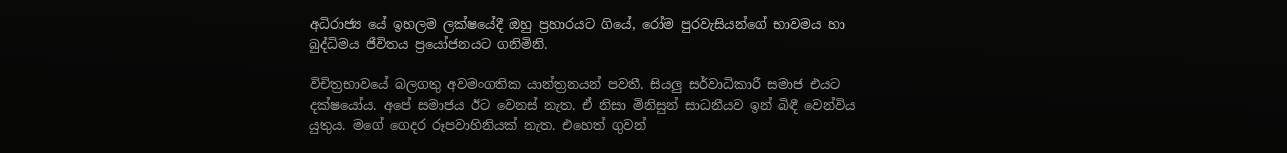අධිරාජ්‍ය යේ ඉහලම ලක්ෂයේදී ඔහු ප්‍රහාරයට ගියේ, රෝම පුරවැසියන්ගේ භාවමය හා බුද්ධිමය ජීවිතය ප්‍රයෝජනයට ගනිමිනි.

විචිත්‍රභාවයේ බලගතු අවමංගතික යාන්ත්‍රනයන් පවතී. සියලු සර්වාධිකාරී සමාජ එයට දක්ෂයෝය. අපේ සමාජය ඊට වෙනස් නැත. ඒ නිසා මිනිසුන් සාධනීයව ඉන් බිඳී වෙන්විය යුතුය. මගේ ගෙදර රූපවාහිනියක් නැත. එහෙත් ගුවන්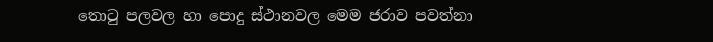තොටු පලවල හා පොදු ස්ථානවල මෙම ජරාව පවත්නා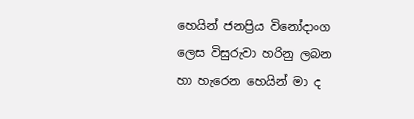හෙයින් ජනප්‍රිය විනෝදාංග ලෙස විසුරුවා හරිනු ලබන හා හැරෙන හෙයින් මා ද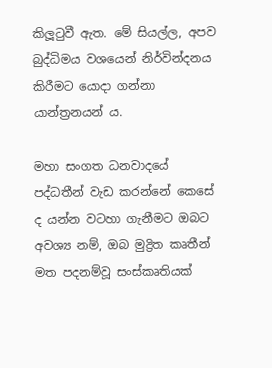කිලූටුවී ඇත. මේ සියල්ල, අපව බුද්ධිමය වශයෙන් නිර්වින්දනය කිරීමට යොදා ගන්නා යාන්ත්‍රනයන් ය.

මහා සංගත ධනවාදයේ පද්ධතීන් වැඩ කරන්නේ කෙසේ ද යන්න වටහා ගැනීමට ඔබට අවශ්‍ය නම්, ඔබ මුද්‍රිත කෘතීන් මත පදනම්වූ සංස්කෘතියක්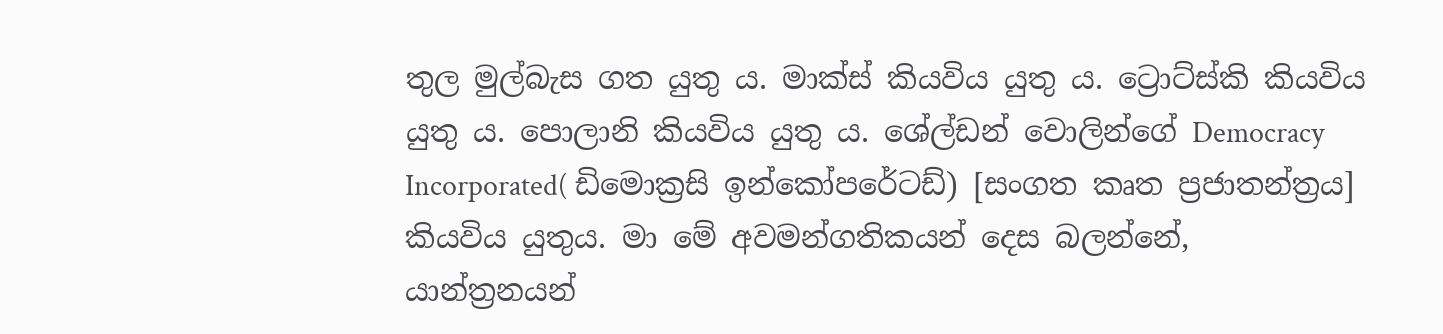තුල මුල්බැස ගත යුතු ය. මාක්ස් කියවිය යුතු ය. ට්‍රොට්ස්කි කියවිය යුතු ය. පොලානි කියවිය යුතු ය. ශේල්ඩන් වොලින්ගේ Democracy Incorporated( ඩිමොක්‍රසි ඉන්කෝපරේටඩ්) [සංගත කෘත ප්‍රජාතන්ත්‍රය] කියවිය යුතුය. මා මේ අවමන්ගතිකයන් දෙස බලන්නේ, යාන්ත්‍රනයන්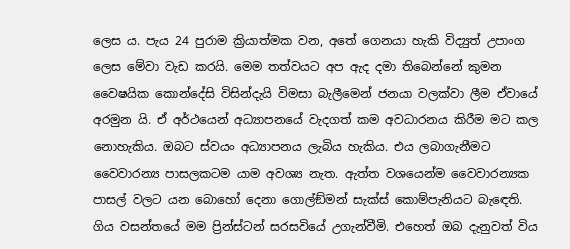ලෙස ය. පැය 24 පුරාම ක්‍රියාත්මක වන, අතේ ගෙනයා හැකි විද්‍යුත් උපාංග ලෙස මේවා වැඩ කරයි. මෙම තත්වයට අප ඇද දමා තිබෙන්නේ කුමන වෛෂයික කොන්දේසි විසින්දැයි විමසා බැලීමෙන් ජනයා වලක්වා ලීම ඒවායේ අරමුන යි. ඒ අර්ථයෙන් අධ්‍යාපනයේ වැදගත් කම අවධාරනය කිරීම මට කල නොහැකිය. ඔබට ස්වයං අධ්‍යාපනය ලැබිය හැකිය. එය ලබාගැනීමට වෛවාරන්‍ය පාසලකටම යාම අවශ්‍ය නැත. ඇත්ත වශයෙන්ම වෛවාරන්‍යක පාසල් වලට යන බොහෝ දෙනා ගොල්ඞ්මන් සැක්ස් කොම්පැනියට බැඳෙති. ගිය වසන්තයේ මම ප්‍රින්ස්ටන් සරසවියේ උගැන්වීමි. එහෙත් ඔබ දැනුවත් විය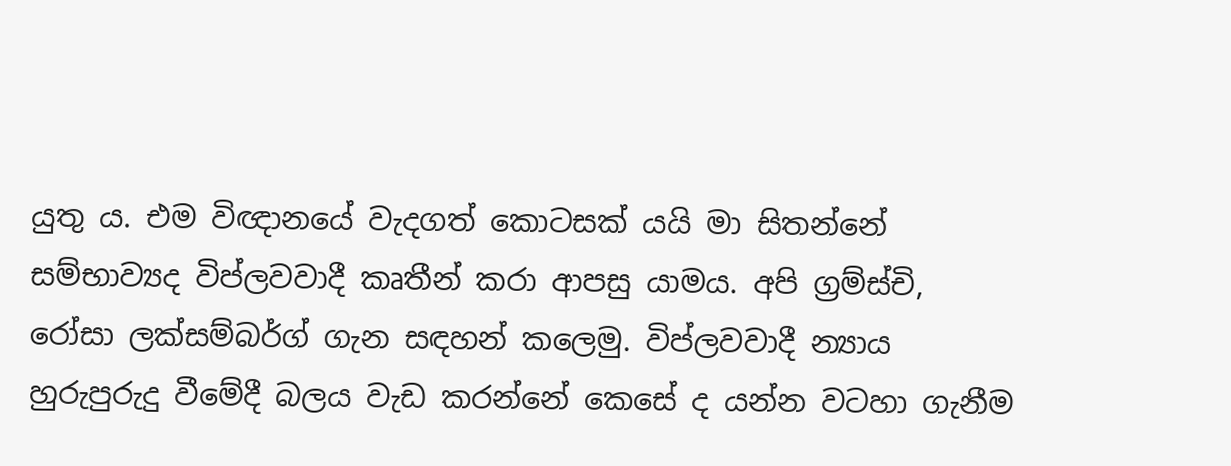යුතු ය. එම විඥානයේ වැදගත් කොටසක් යයි මා සිතන්නේ සම්භාව්‍යද විප්ලවවාදී කෘතීන් කරා ආපසු යාමය. අපි ග්‍රම්ස්චි, රෝසා ලක්සම්බර්ග් ගැන සඳහන් කලෙමු. විප්ලවවාදී න්‍යාය හුරුපුරුදු වීමේදී බලය වැඩ කරන්නේ කෙසේ ද යන්න වටහා ගැනීම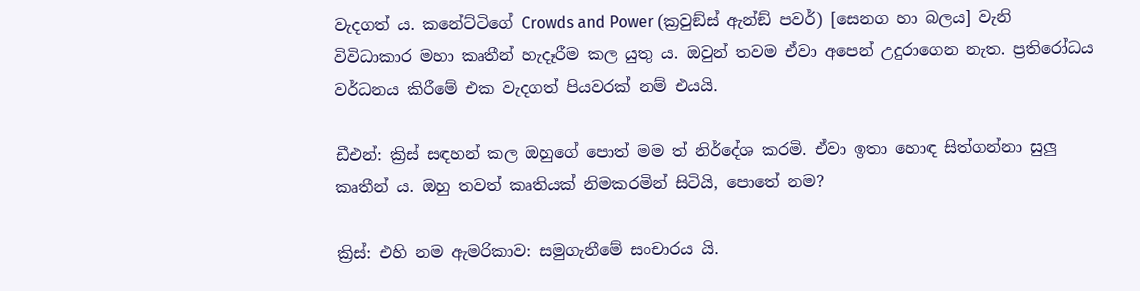වැදගත්‍ ය. කනේට්ටිගේ Crowds and Power (ක්‍රවුඞ්ස් ඇන්ඞ් පවර්) [සෙනග හා බලය] වැනි විවිධාකාර මහා කෘතීන් හැදෑරීම කල යුතු ය. ඔවුන් තවම ඒවා අපෙන් උදුරාගෙන නැත. ප්‍රතිරෝධය වර්ධනය කිරීමේ එක වැදගත් පියවරක් නම් එයයි.

ඩීඑන්: ක්‍රිස් සඳහන් කල ඔහුගේ පොත් මම ත් නිර්දේශ කරමි. ඒවා ඉතා හොඳ සිත්ගන්නා සුලු කෘතීන් ය. ඔහු තවත් කෘතියක් නිමකරමින් සිටියි, පොතේ නම?

ක්‍රිස්: එහි නම ඇමරිකාව: සමුගැනීමේ සංචාරය යි.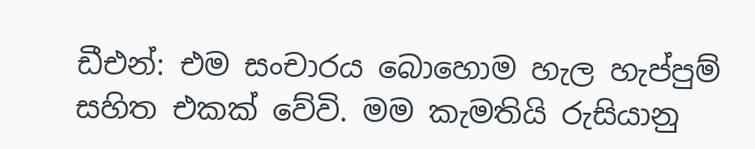ඩීඑන්: එම සංචාරය බොහොම හැල හැප්පුම් සහිත එකක් වේවි. මම කැමතියි රුසියානු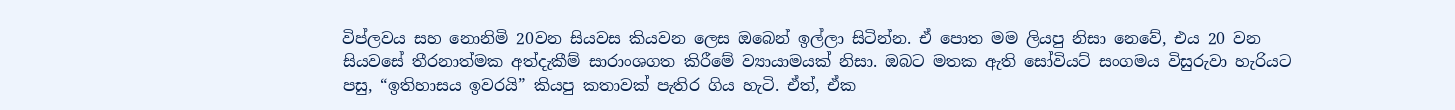විප්ලවය සහ නොනිමි 20වන සියවස කියවන ලෙස ඔබෙන් ඉල්ලා සිටින්න. ඒ පොත මම ලියපු නිසා නෙවේ, එය 20 වන සියවසේ තීරනාත්මක අත්දැකීම් සාරාංශගත කිරීමේ ව්‍යායාමයක් නිසා. ඔබට මතක ඇති සෝවියට් සංගමය විසුරුවා හැරියට පසු, “ඉතිහාසය ඉවරයි” කියපු කතාවක් පැතිර ගිය හැටි. ඒත්, ඒක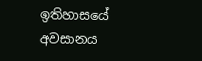ඉතිහාසයේ අවසානය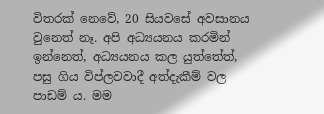විතරක් නෙවේ, 20 සියවසේ අවසානය වුනෙත් නෑ. අපි අධ්‍යයනය කරමින් ඉන්නෙත්, අධ්‍යයනය කල යුත්තේත්, පසු ගිය විප්ලවවාදී අත්දැකීම් වල පාඩම් ය. මම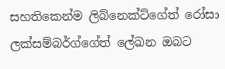සහතිකෙන්ම ලිබ්නෙක්ට්ගේත් රෝසා ලක්සම්බර්ග්ගේත් ලේඛන ඔබට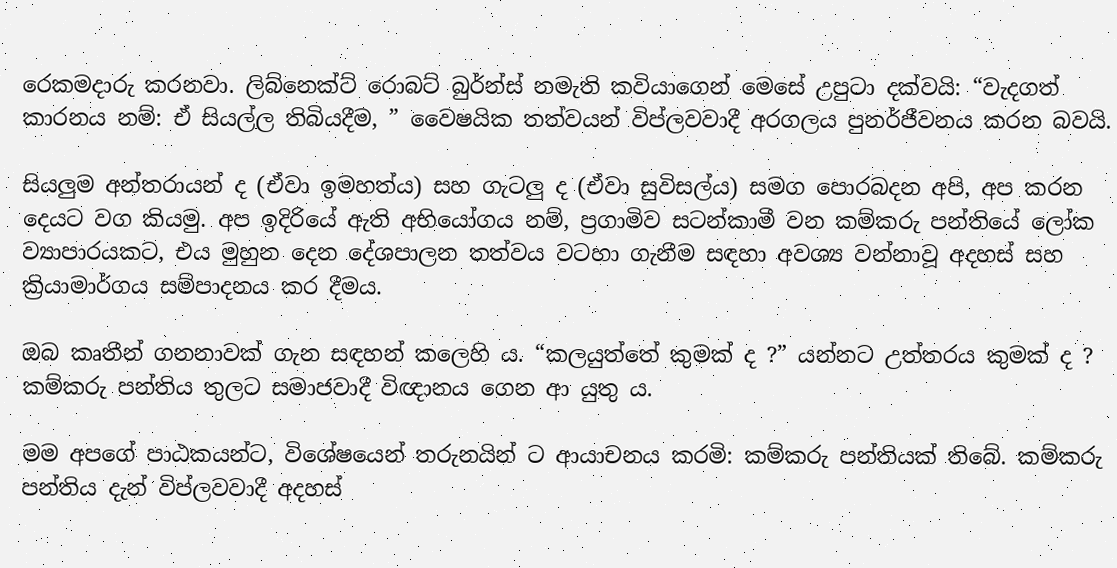රෙකමදාරු කරනවා. ලිබ්නෙක්ට් රොබට් බුර්න්ස් නමැති කවියාගෙන් මෙසේ උපුටා දක්වයි: “වැදගත් කාරනය නම්: ඒ සියල්ල තිබියදීම, ” වෛෂයික තත්වයන් විප්ලවවාදී අරගලය පුනර්ජීවනය කරන බවයි.

සියලුම අන්තරායන් ද (ඒවා ඉමහත්ය) සහ ගැටලු ද (ඒවා සුවිසල්ය) සමග පොරබදන අපි, අප කරන දෙයට වග කියමු. අප ඉදිරියේ ඇති අභියෝගය නම්, ප්‍රගාමිව සටන්කාමී වන කම්කරු පන්තියේ ලෝක ව්‍යාපාරයකට, එය මුහුන දෙන දේශපාලන තත්වය වටහා ගැනීම සඳහා අවශ්‍ය වන්නාවූ අදහස් සහ ක්‍රියාමාර්ගය සම්පාදනය කර දීමය.

ඔබ කෘතීන් ගනනාවක් ගැන සඳහන් කලෙහි ය. “කලයුත්තේ කුමක් ද ?” යන්නට උත්තරය කුමක් ද ? කම්කරු පන්තිය තුලට සමාජවාදී විඥානය ගෙන ආ යුතු ය.

මම අපගේ පාඨකයන්ට, විශේෂයෙන් තරුනයින් ට ආයාචනය කරමි: කම්කරු පන්තියක් තිබේ. කම්කරු පන්තිය දැන් විප්ලවවාදී අදහස්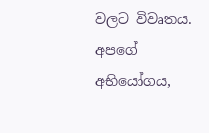වලට විවෘතය. අපගේ අභියෝගය,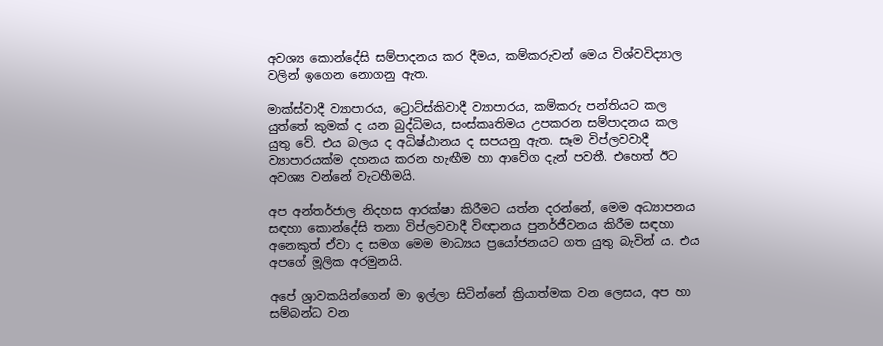අවශ්‍ය කොන්දේසි සම්පාදනය කර දීමය, කම්කරුවන් මෙය විශ්වවිද්‍යාල වලින් ඉගෙන නොගනු ඇත.

මාක්ස්වාදී ව්‍යාපාරය, ට්‍රොට්ස්කිවාදී ව්‍යාපාරය, කම්කරු පන්තියට කල යුත්තේ කුමක් ද යන බුද්ධිමය, සංස්කෘතිමය උපකරන සම්පාදනය කල යුතු වේ. එය බලය ද අධිෂ්ඨානය ද සපයනු ඇත. සෑම විප්ලවවාදී ව්‍යාපාරයක්ම දහනය කරන හැඟීම හා ආවේග දැන් පවතී. එහෙත් ඊට අවශ්‍ය වන්නේ වැටහීමයි.

අප අන්තර්ජාල නිදහස ආරක්ෂා කිරීමට යත්න දරන්නේ, මෙම අධ්‍යාපනය සඳහා කොන්දේසි තනා විප්ලවවාදී විඥානය පුනර්ජීවනය කිරීම සඳහා අනෙකුත් ඒවා ද සමග මෙම මාධ්‍යය ප්‍රයෝජනයට ගත යුතු බැවින්‍ ය. එය අපගේ මූලික අරමුනයි.

අපේ ශ්‍රාවකයින්ගෙන් මා ඉල්ලා සිටින්නේ ක්‍රියාත්මක වන ලෙසය, අප හා සම්බන්ධ වන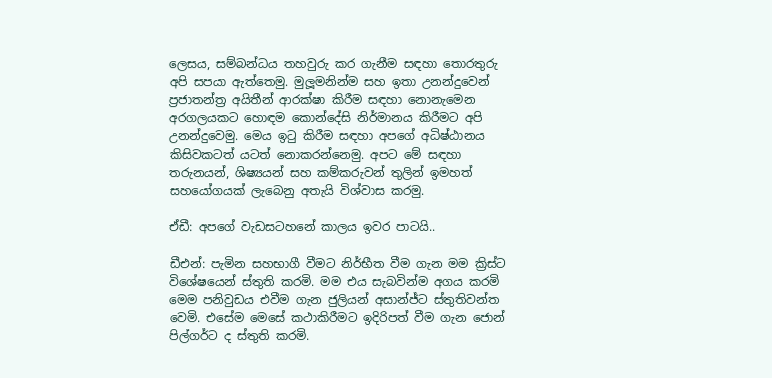ලෙසය, සම්බන්ධය තහවුරු කර ගැනීම සඳහා තොරතුරු අපි සපයා ඇත්තෙමු. මුලූමනින්ම සහ ඉතා උනන්දුවෙන් ප්‍රජාතන්ත්‍ර අයිතීන් ආරක්ෂා කිරීම සඳහා නොනැමෙන අරගලයකට හොඳම කොන්දේසි නිර්මානය කිරීමට අපි උනන්දුවෙමු. මෙය ඉටු කිරීම සඳහා අපගේ අධිෂ්ඨානය කිසිවකටත් යටත් නොකරන්නෙමු. අපට මේ සඳහා තරුනයන්, ශිෂ්‍යයන් සහ කම්කරුවන් තුලින් ඉමහත් සහයෝගයක් ලැබෙනු අතැයි විශ්වාස කරමු.

ඒඩී: අපගේ වැඩසටහනේ කාලය ඉවර පාටයි..

ඩීඑන්: පැමින සහභාගී වීමට නිර්භීත වීම ගැන මම ක්‍රිස්ට විශේෂයෙන් ස්තුති කරමි. මම එය සැබවින්ම අගය කරමි මෙම පනිවුඩය එවීම ගැන ජුලියන් අසාන්ජ්ට ස්තුතිවන්ත වෙමි. එසේම මෙසේ කථාකිරීමට ඉදිරිපත් වීම ගැන ජොන් පිල්ගර්ට ද ස්තුති කරමි.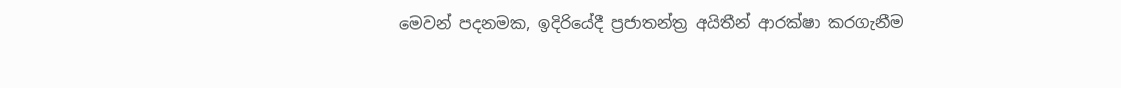මෙවන් පදනමක, ඉදිරියේදී ප්‍රජාතන්ත්‍ර අයිතීන් ආරක්ෂා කරගැනීම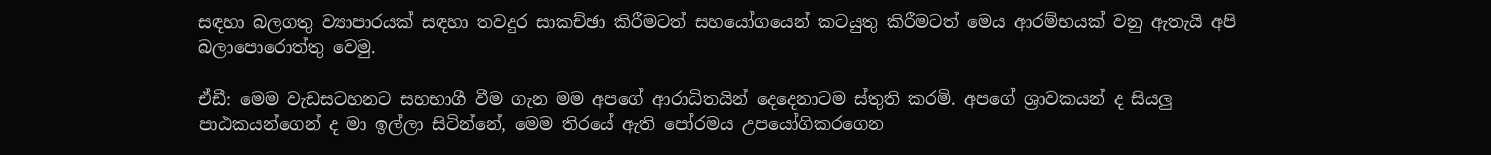සඳහා බලගතු ව්‍යාපාරයක් සඳහා තවදුර සාකච්ඡා කිරීමටත් සහයෝගයෙන් කටයුතු කිරීමටත් මෙය ආරම්භයක් වනු ඇතැයි අපි බලාපොරොත්තු වෙමු.

ඒඩී: මෙම වැඩසටහනට සහභාගී වීම ගැන මම අපගේ ආරාධිතයින් දෙදෙනාටම ස්තුති කරමි. අපගේ ශ්‍රාවකයන් ද සියලු පාඨකයන්ගෙන් ද මා ඉල්ලා සිටින්නේ, මෙම තිරයේ ඇති පෝරමය උපයෝගිකරගෙන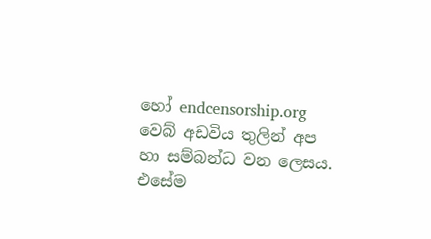හෝ endcensorship.org වෙබ් අඩවිය තුලින් අප හා සම්බන්ධ වන ලෙසය. එසේම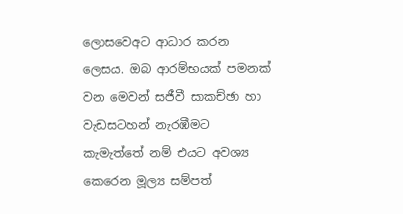ලොසවෙඅට ආධාර කරන ලෙසය. ඔබ ආරම්භයක් පමනක් වන මෙවන් සජීවී සාකච්ඡා හා වැඩසටහන් නැරඹීමට කැමැත්තේ නම් එයට අවශ්‍ය කෙරෙන මූල්‍ය සම්පත්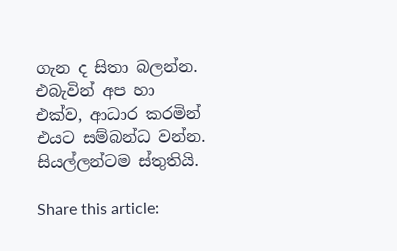ගැන ද සිතා බලන්න. එබැවින් අප හා එක්ව, ආධාර කරමින් එයට සම්බන්ධ වන්න. සියල්ලන්ටම ස්තුතියි.

Share this article: